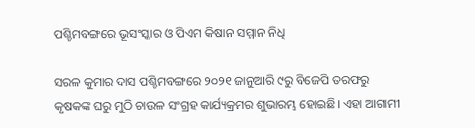ପଶ୍ଚିମବଙ୍ଗରେ ଭୂସଂସ୍କାର ଓ ପିଏମ କିଷାନ ସମ୍ମାନ ନିଧି

ସରଳ କୁମାର ଦାସ ପଶ୍ଚିମବଙ୍ଗରେ ୨୦୨୧ ଜାନୁଆରି ୯ରୁ ବିଜେପି ତରଫରୁ କୃଷକଙ୍କ ଘରୁ ମୁଠି ଚାଉଳ ସଂଗ୍ରହ କାର୍ଯ୍ୟକ୍ରମର ଶୁଭାରମ୍ଭ ହୋଇଛି। ଏହା ଆଗାମୀ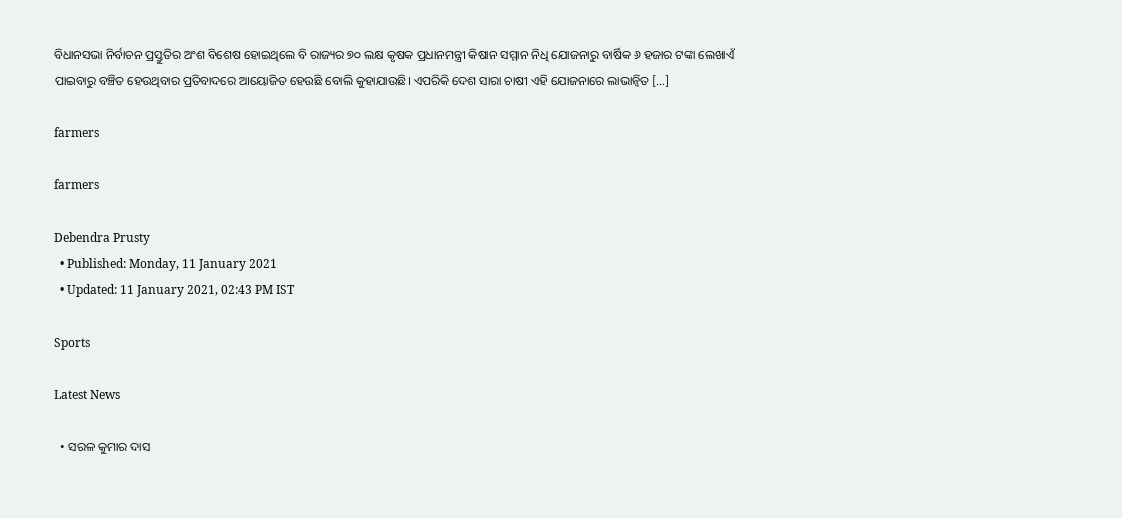ବିଧାନସଭା ନିର୍ବାଚନ ପ୍ରସ୍ତୁତିର ଅଂଶ ବିଶେଷ ହୋଇଥିଲେ ବି ରାଜ୍ୟର ୭୦ ଲକ୍ଷ କୃଷକ ପ୍ରଧାନମନ୍ତ୍ରୀ କିଷାନ ସମ୍ମାନ ନିଧି ଯୋଜନାରୁ ବାର୍ଷିକ ୬ ହଜାର ଟଙ୍କା ଲେଖାଏଁ ପାଇବାରୁ ବଞ୍ଚିତ ହେଉଥିବାର ପ୍ରତିବାଦରେ ଆୟୋଜିତ ହେଉଛି ବୋଲି କୁହାଯାଉଛି। ଏପରିକି ଦେଶ ସାରା ଚାଷୀ ଏହି ଯୋଜନାରେ ଲାଭାନ୍ୱିତ […]

farmers

farmers

Debendra Prusty
  • Published: Monday, 11 January 2021
  • Updated: 11 January 2021, 02:43 PM IST

Sports

Latest News

  • ସରଳ କୁମାର ଦାସ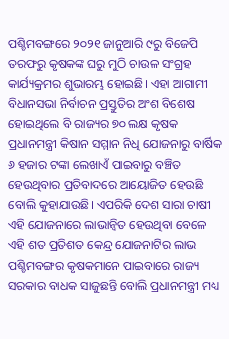ପଶ୍ଚିମବଙ୍ଗରେ ୨୦୨୧ ଜାନୁଆରି ୯ରୁ ବିଜେପି ତରଫରୁ କୃଷକଙ୍କ ଘରୁ ମୁଠି ଚାଉଳ ସଂଗ୍ରହ କାର୍ଯ୍ୟକ୍ରମର ଶୁଭାରମ୍ଭ ହୋଇଛି। ଏହା ଆଗାମୀ ବିଧାନସଭା ନିର୍ବାଚନ ପ୍ରସ୍ତୁତିର ଅଂଶ ବିଶେଷ ହୋଇଥିଲେ ବି ରାଜ୍ୟର ୭୦ ଲକ୍ଷ କୃଷକ ପ୍ରଧାନମନ୍ତ୍ରୀ କିଷାନ ସମ୍ମାନ ନିଧି ଯୋଜନାରୁ ବାର୍ଷିକ ୬ ହଜାର ଟଙ୍କା ଲେଖାଏଁ ପାଇବାରୁ ବଞ୍ଚିତ ହେଉଥିବାର ପ୍ରତିବାଦରେ ଆୟୋଜିତ ହେଉଛି ବୋଲି କୁହାଯାଉଛି। ଏପରିକି ଦେଶ ସାରା ଚାଷୀ ଏହି ଯୋଜନାରେ ଲାଭାନ୍ୱିତ ହେଉଥିବା ବେଳେ ଏହି ଶତ ପ୍ରତିଶତ କେନ୍ଦ୍ର ଯୋଜନାଟିର ଲାଭ ପଶ୍ଚିମବଙ୍ଗର କୃଷକମାନେ ପାଇବାରେ ରାଜ୍ୟ ସରକାର ବାଧକ ସାଜୁଛନ୍ତି ବୋଲି ପ୍ରଧାନମନ୍ତ୍ରୀ ମଧ୍ୟ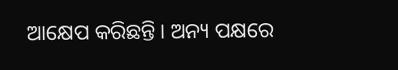ଆକ୍ଷେପ କରିଛନ୍ତି। ଅନ୍ୟ ପକ୍ଷରେ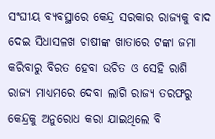ସଂଘୀୟ ବ୍ୟବସ୍ଥାରେ କେନ୍ଦ୍ର ସରକାର ରାଜ୍ୟକୁ ବାଦ ଦେଇ ସିଧାସଳଖ ଚାଷୀଙ୍କ ଖାତାରେ ଟଙ୍କା ଜମା କରିବାରୁ ବିରତ ହେବା ଉଚିତ ଓ ସେହି ରାଶି ରାଜ୍ୟ ମାଧ୍ୟମରେ ଦେବା ଲାଗି ରାଜ୍ୟ ତରଫରୁ କେନ୍ଦ୍ରକୁ ଅନୁରୋଧ କରା ଯାଇଥିଲେ ବି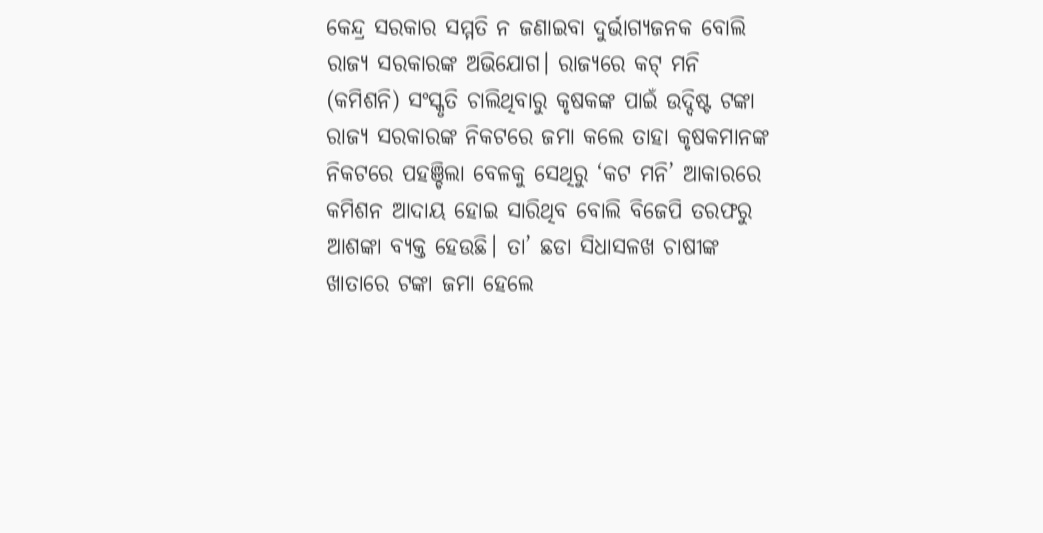କେନ୍ଦ୍ର ସରକାର ସମ୍ମତି ନ ଜଣାଇବା ଦୁର୍ଭାଗ୍ୟଜନକ ବୋଲି ରାଜ୍ୟ ସରକାରଙ୍କ ଅଭିଯୋଗ। ରାଜ୍ୟରେ କଟ୍‌ ମନି (କମିଶନି) ସଂସ୍କୃତି ଚାଲିଥିବାରୁ କୃଷକଙ୍କ ପାଇଁ ଉଦ୍ଦିଷ୍ଟ ଟଙ୍କା ରାଜ୍ୟ ସରକାରଙ୍କ ନିକଟରେ ଜମା କଲେ ତାହା କୃଷକମାନଙ୍କ ନିକଟରେ ପହଞ୍ଚିଲା ବେଳକୁ ସେଥିରୁ ‘କଟ ମନି’ ଆକାରରେ କମିଶନ ଆଦାୟ ହୋଇ ସାରିଥିବ ବୋଲି ବିଜେପି ତରଫରୁ ଆଶଙ୍କା ବ୍ୟକ୍ତ ହେଉଛି। ତା’ ଛଡା ସିଧାସଳଖ ଚାଷୀଙ୍କ ଖାତାରେ ଟଙ୍କା ଜମା ହେଲେ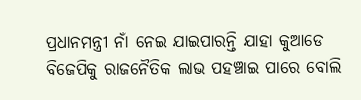ପ୍ରଧାନମନ୍ତ୍ରୀ ନାଁ ନେଇ ଯାଇପାରନ୍ତି ଯାହା କୁଆଡେ ବିଜେପିକୁ ରାଜନୈତିକ ଲାଭ ପହଞ୍ଚାଇ ପାରେ ବୋଲି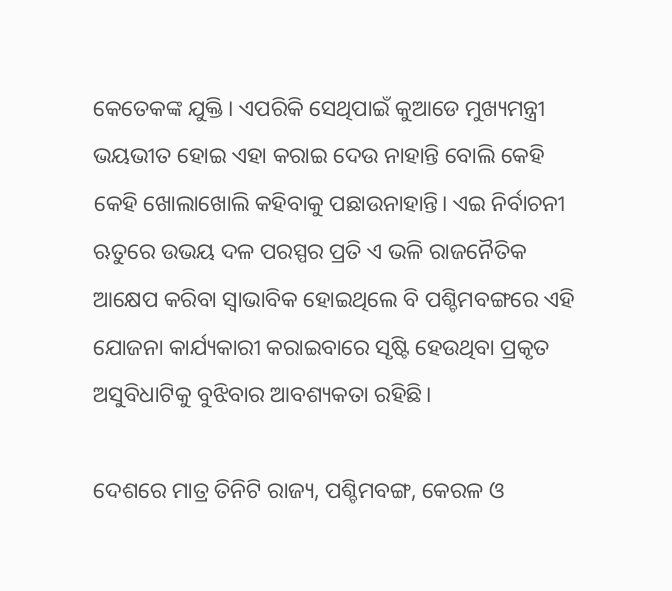କେତେକଙ୍କ ଯୁକ୍ତି। ଏପରିକି ସେଥିପାଇଁ କୁଆଡେ ମୁଖ୍ୟମନ୍ତ୍ରୀ ଭୟଭୀତ ହୋଇ ଏହା କରାଇ ଦେଉ ନାହାନ୍ତି ବୋଲି କେହି କେହି ଖୋଲାଖୋଲି କହିବାକୁ ପଛାଉନାହାନ୍ତି। ଏଇ ନିର୍ବାଚନୀ ଋତୁରେ ଉଭୟ ଦଳ ପରସ୍ପର ପ୍ରତି ଏ ଭଳି ରାଜନୈତିକ ଆକ୍ଷେପ କରିବା ସ୍ୱାଭାବିକ ହୋଇଥିଲେ ବି ପଶ୍ଚିମବଙ୍ଗରେ ଏହି ଯୋଜନା କାର୍ଯ୍ୟକାରୀ କରାଇବାରେ ସୃଷ୍ଟି ହେଉଥିବା ପ୍ରକୃତ ଅସୁବିଧାଟିକୁ ବୁଝିବାର ଆବଶ୍ୟକତା ରହିଛି।

ଦେଶରେ ମାତ୍ର ତିନିଟି ରାଜ୍ୟ, ପଶ୍ଚିମବଙ୍ଗ, କେରଳ ଓ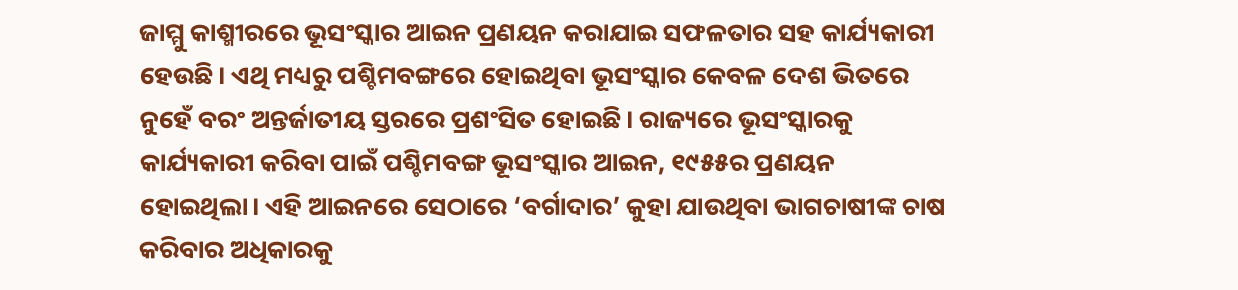ଜାମ୍ମୁ କାଶ୍ମୀରରେ ଭୂସଂସ୍କାର ଆଇନ ପ୍ରଣୟନ କରାଯାଇ ସଫଳତାର ସହ କାର୍ଯ୍ୟକାରୀ ହେଉଛି। ଏଥି ମଧ୍ୟରୁ ପଶ୍ଚିମବଙ୍ଗରେ ହୋଇଥିବା ଭୂସଂସ୍କାର କେବଳ ଦେଶ ଭିତରେ ନୁହେଁ ବରଂ ଅନ୍ତର୍ଜାତୀୟ ସ୍ତରରେ ପ୍ରଶଂସିତ ହୋଇଛି। ରାଜ୍ୟରେ ଭୂସଂସ୍କାରକୁ କାର୍ଯ୍ୟକାରୀ କରିବା ପାଇଁ ପଶ୍ଚିମବଙ୍ଗ ଭୂସଂସ୍କାର ଆଇନ, ୧୯୫୫ର ପ୍ରଣୟନ ହୋଇଥିଲା। ଏହି ଆଇନରେ ସେଠାରେ ‘ବର୍ଗାଦାର’ କୁହା ଯାଉଥିବା ଭାଗଚାଷୀଙ୍କ ଚାଷ କରିବାର ଅଧିକାରକୁ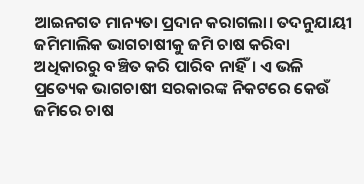ଆଇନଗତ ମାନ୍ୟତା ପ୍ରଦାନ କରାଗଲା। ତଦନୁଯାୟୀ ଜମିମାଲିକ ଭାଗଚାଷୀକୁ ଜମି ଚାଷ କରିବା ଅଧିକାରରୁ ବଞ୍ଚିତ କରି ପାରିବ ନାହିଁ। ଏ ଭଳି ପ୍ରତ୍ୟେକ ଭାଗଚାଷୀ ସରକାରଙ୍କ ନିକଟରେ କେଉଁ ଜମିରେ ଚାଷ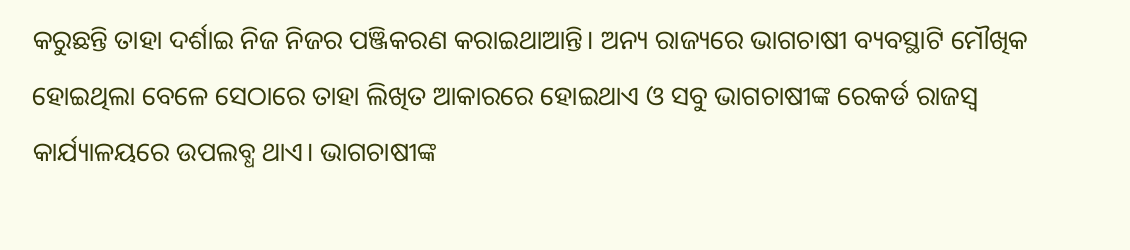କରୁଛନ୍ତି ତାହା ଦର୍ଶାଇ ନିଜ ନିଜର ପଞ୍ଜିକରଣ କରାଇଥାଆନ୍ତି। ଅନ୍ୟ ରାଜ୍ୟରେ ଭାଗଚାଷୀ ବ୍ୟବସ୍ଥାଟି ମୌଖିକ ହୋଇଥିଲା ବେଳେ ସେଠାରେ ତାହା ଲିଖିତ ଆକାରରେ ହୋଇଥାଏ ଓ ସବୁ ଭାଗଚାଷୀଙ୍କ ରେକର୍ଡ ରାଜସ୍ୱ କାର୍ଯ୍ୟାଳୟରେ ଉପଲବ୍ଧ ଥାଏ। ଭାଗଚାଷୀଙ୍କ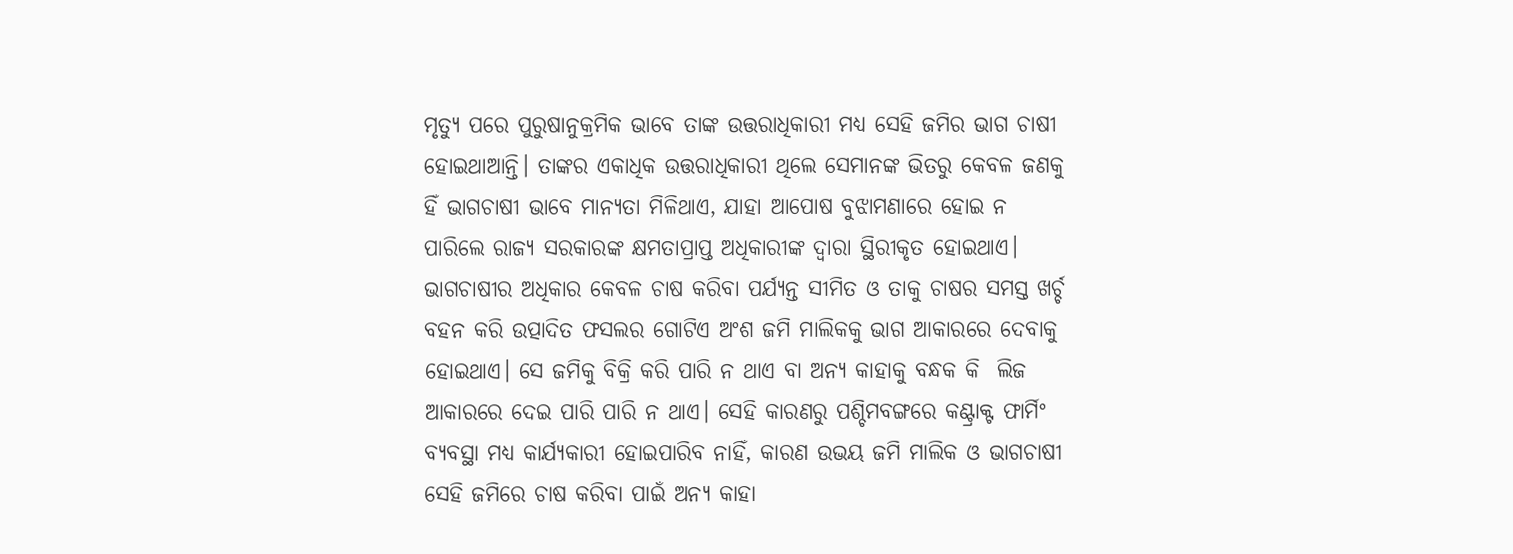ମୃତ୍ୟୁ ପରେ ପୁରୁଷାନୁକ୍ରମିକ ଭାବେ ତାଙ୍କ ଉତ୍ତରାଧିକାରୀ ମଧ୍ୟ ସେହି ଜମିର ଭାଗ ଚାଷୀ ହୋଇଥାଆନ୍ତି। ତାଙ୍କର ଏକାଧିକ ଉତ୍ତରାଧିକାରୀ ଥିଲେ ସେମାନଙ୍କ ଭିତରୁ କେବଳ ଜଣକୁ ହିଁ ଭାଗଚାଷୀ ଭାବେ ମାନ୍ୟତା ମିଳିଥାଏ, ଯାହା ଆପୋଷ ବୁଝାମଣାରେ ହୋଇ ନ ପାରିଲେ ରାଜ୍ୟ ସରକାରଙ୍କ କ୍ଷମତାପ୍ରାପ୍ତ ଅଧିକାରୀଙ୍କ ଦ୍ୱାରା ସ୍ଥିରୀକୃତ ହୋଇଥାଏ। ଭାଗଚାଷୀର ଅଧିକାର କେବଳ ଚାଷ କରିବା ପର୍ଯ୍ୟନ୍ତ ସୀମିତ ଓ ତାକୁ ଚାଷର ସମସ୍ତ ଖର୍ଚ୍ଚ ବହନ କରି ଉତ୍ପାଦିତ ଫସଲର ଗୋଟିଏ ଅଂଶ ଜମି ମାଲିକକୁ ଭାଗ ଆକାରରେ ଦେବାକୁ ହୋଇଥାଏ। ସେ ଜମିକୁ ବିକ୍ରି କରି ପାରି ନ ଥାଏ ବା ଅନ୍ୟ କାହାକୁ ବନ୍ଧକ କି  ଲିଜ ଆକାରରେ ଦେଇ ପାରି ପାରି ନ ଥାଏ। ସେହି କାରଣରୁ ପଶ୍ଚିମବଙ୍ଗରେ କଣ୍ଟ୍ରାକ୍ଟ ଫାର୍ମିଂ ବ୍ୟବସ୍ଥା ମଧ୍ୟ କାର୍ଯ୍ୟକାରୀ ହୋଇପାରିବ ନାହିଁ, କାରଣ ଉଭୟ ଜମି ମାଲିକ ଓ ଭାଗଚାଷୀ ସେହି ଜମିରେ ଚାଷ କରିବା ପାଇଁ ଅନ୍ୟ କାହା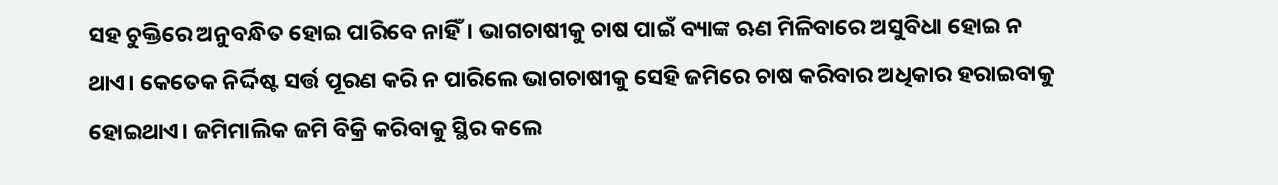ସହ ଚୁକ୍ତିରେ ଅନୁବନ୍ଧିତ ହୋଇ ପାରିବେ ନାହିଁ। ଭାଗଚାଷୀକୁ ଚାଷ ପାଇଁ ବ୍ୟାଙ୍କ ଋଣ ମିଳିବାରେ ଅସୁବିଧା ହୋଇ ନ ଥାଏ। କେତେକ ନିର୍ଦ୍ଦିଷ୍ଟ ସର୍ତ୍ତ ପୂରଣ କରି ନ ପାରିଲେ ଭାଗଚାଷୀକୁ ସେହି ଜମିରେ ଚାଷ କରିବାର ଅଧିକାର ହରାଇବାକୁ ହୋଇଥାଏ। ଜମିମାଲିକ ଜମି ବିକ୍ରି କରିବାକୁ ସ୍ଥିର କଲେ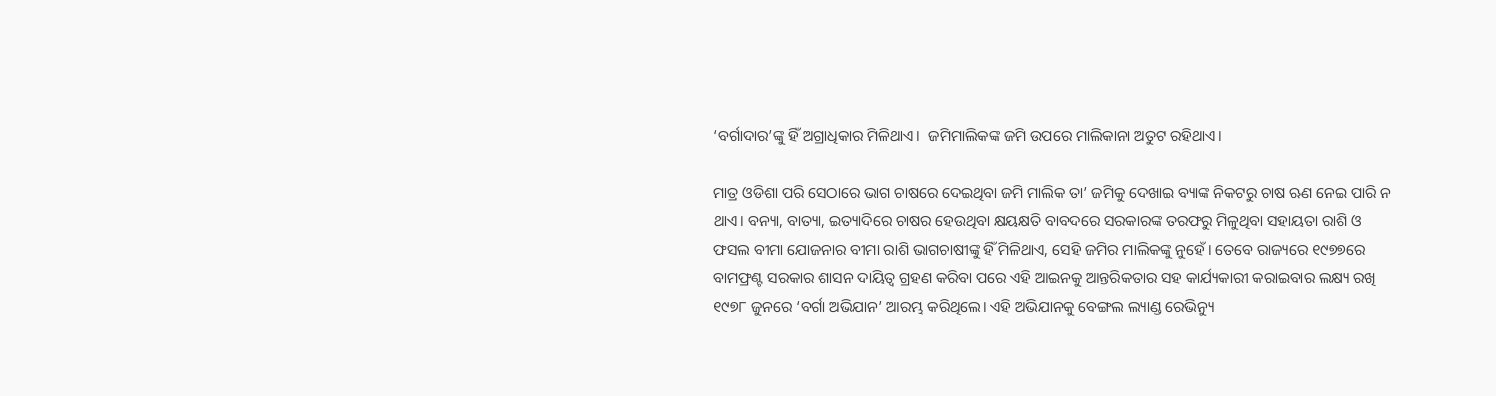‘ବର୍ଗାଦାର’ଙ୍କୁ ହିଁ ଅଗ୍ରାଧିକାର ମିଳିଥାଏ।  ଜମିମାଲିକଙ୍କ ଜମି ଉପରେ ମାଲିକାନା ଅତୁଟ ରହିଥାଏ।

ମାତ୍ର ଓଡିଶା ପରି ସେଠାରେ ଭାଗ ଚାଷରେ ଦେଇଥିବା ଜମି ମାଲିକ ତା’ ଜମିକୁ ଦେଖାଇ ବ୍ୟାଙ୍କ ନିକଟରୁ ଚାଷ ଋଣ ନେଇ ପାରି ନ ଥାଏ। ବନ୍ୟା, ବାତ୍ୟା, ଇତ୍ୟାଦିରେ ଚାଷର ହେଉଥିବା କ୍ଷୟକ୍ଷତି ବାବଦରେ ସରକାରଙ୍କ ତରଫରୁ ମିଳୁଥିବା ସହାୟତା ରାଶି ଓ ଫସଲ ବୀମା ଯୋଜନାର ବୀମା ରାଶି ଭାଗଚାଷୀଙ୍କୁ ହିଁ ମିଳିଥାଏ, ସେହି ଜମିର ମାଲିକଙ୍କୁ ନୁହେଁ। ତେବେ ରାଜ୍ୟରେ ୧୯୭୭ରେ ବାମଫ୍ରଣ୍ଟ ସରକାର ଶାସନ ଦାୟିତ୍ୱ ଗ୍ରହଣ କରିବା ପରେ ଏହି ଆଇନକୁ ଆନ୍ତରିକତାର ସହ କାର୍ଯ୍ୟକାରୀ କରାଇବାର ଲକ୍ଷ୍ୟ ରଖି ୧୯୭୮ ଜୁନରେ ‘ବର୍ଗା ଅଭିଯାନ’ ଆରମ୍ଭ କରିଥିଲେ। ଏହି ଅଭିଯାନକୁ ବେଙ୍ଗଲ ଲ୍ୟାଣ୍ଡ ରେଭିନ୍ୟୁ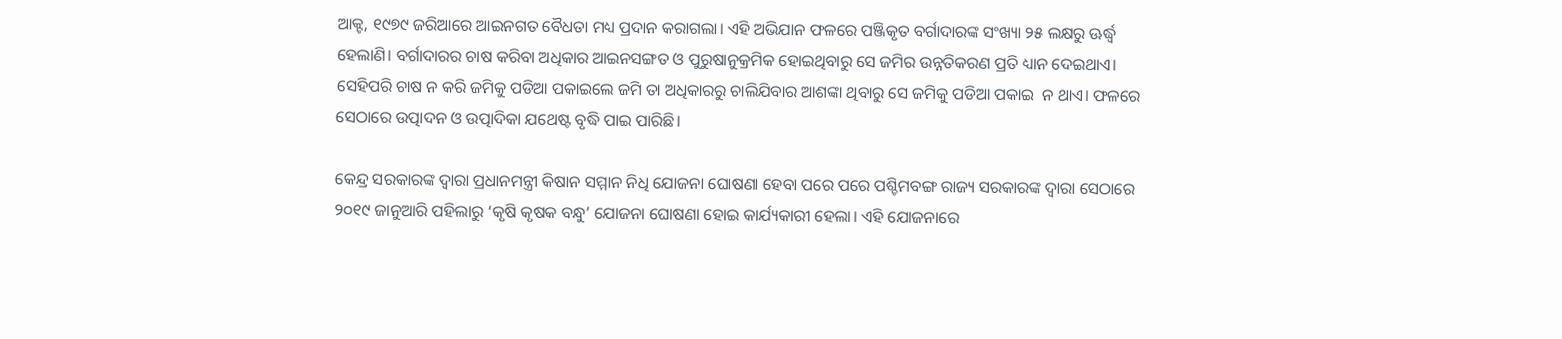ଆକ୍ଟ, ୧୯୭୯ ଜରିଆରେ ଆଇନଗତ ବୈଧତା ମଧ୍ୟ ପ୍ରଦାନ କରାଗଲା। ଏହି ଅଭିଯାନ ଫଳରେ ପଞ୍ଜିକୃତ ବର୍ଗାଦାରଙ୍କ ସଂଖ୍ୟା ୨୫ ଲକ୍ଷରୁ ଊର୍ଦ୍ଧ୍ୱ ହେଲାଣି। ବର୍ଗାଦାରର ଚାଷ କରିବା ଅଧିକାର ଆଇନସଙ୍ଗତ ଓ ପୁରୁଷାନୁକ୍ରମିକ ହୋଇଥିବାରୁ ସେ ଜମିର ଉନ୍ନତିକରଣ ପ୍ରତି ଧ୍ୟାନ ଦେଇଥାଏ। ସେହିପରି ଚାଷ ନ କରି ଜମିକୁ ପଡିଆ ପକାଇଲେ ଜମି ତା ଅଧିକାରରୁ ଚାଲିଯିବାର ଆଶଙ୍କା ଥିବାରୁ ସେ ଜମିକୁ ପଡିଆ ପକାଇ  ନ ଥାଏ। ଫଳରେ ସେଠାରେ ଉତ୍ପାଦନ ଓ ଉତ୍ପାଦିକା ଯଥେଷ୍ଟ ବୃଦ୍ଧି ପାଇ ପାରିଛି।

କେନ୍ଦ୍ର ସରକାରଙ୍କ ଦ୍ୱାରା ପ୍ରଧାନମନ୍ତ୍ରୀ କିଷାନ ସମ୍ମାନ ନିଧି ଯୋଜନା ଘୋଷଣା ହେବା ପରେ ପରେ ପଶ୍ଚିମବଙ୍ଗ ରାଜ୍ୟ ସରକାରଙ୍କ ଦ୍ୱାରା ସେଠାରେ ୨୦୧୯ ଜାନୁଆରି ପହିଲାରୁ ‘କୃଷି କୃଷକ ବନ୍ଧୁ’ ଯୋଜନା ଘୋଷଣା ହୋଇ କାର୍ଯ୍ୟକାରୀ ହେଲା। ଏହି ଯୋଜନାରେ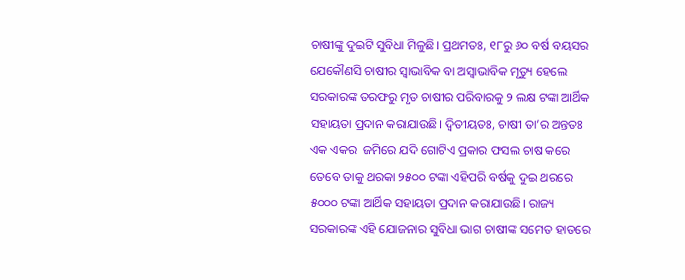ଚାଷୀଙ୍କୁ ଦୁଇଟି ସୁବିଧା ମିଳୁଛି। ପ୍ରଥମତଃ, ୧୮ରୁ ୬୦ ବର୍ଷ ବୟସର ଯେକୌଣସି ଚାଷୀର ସ୍ୱାଭାବିକ ବା ଅସ୍ୱାଭାବିକ ମୃତ୍ୟୁ ହେଲେ ସରକାରଙ୍କ ତରଫରୁ ମୃତ ଚାଷୀର ପରିବାରକୁ ୨ ଲକ୍ଷ ଟଙ୍କା ଆର୍ଥିକ ସହାୟତା ପ୍ରଦାନ କରାଯାଉଛି। ଦ୍ୱିତୀୟତଃ, ଚାଷୀ ତା’ର ଅନ୍ତତଃ ଏକ ଏକର  ଜମିରେ ଯଦି ଗୋଟିଏ ପ୍ରକାର ଫସଲ ଚାଷ କରେ ତେବେ ତାକୁ ଥରକା ୨୫୦୦ ଟଙ୍କା ଏହିପରି ବର୍ଷକୁ ଦୁଇ ଥରରେ ୫୦୦୦ ଟଙ୍କା ଆର୍ଥିକ ସହାୟତା ପ୍ରଦାନ କରାଯାଉଛି। ରାଜ୍ୟ ସରକାରଙ୍କ ଏହି ଯୋଜନାର ସୁବିଧା ଭାଗ ଚାଷୀଙ୍କ ସମେତ ହାତରେ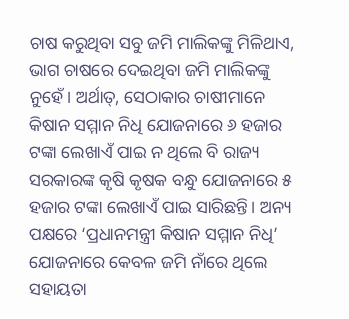ଚାଷ କରୁଥିବା ସବୁ ଜମି ମାଲିକଙ୍କୁ ମିଳିଥାଏ, ଭାଗ ଚାଷରେ ଦେଇଥିବା ଜମି ମାଲିକଙ୍କୁ ନୁହେଁ। ଅର୍ଥାତ୍, ସେଠାକାର ଚାଷୀମାନେ କିଷାନ ସମ୍ମାନ ନିଧି ଯୋଜନାରେ ୬ ହଜାର ଟଙ୍କା ଲେଖାଏଁ ପାଇ ନ ଥିଲେ ବି ରାଜ୍ୟ ସରକାରଙ୍କ କୃଷି କୃଷକ ବନ୍ଧୁ ଯୋଜନାରେ ୫ ହଜାର ଟଙ୍କା ଲେଖାଏଁ ପାଇ ସାରିଛନ୍ତି। ଅନ୍ୟ ପକ୍ଷରେ ‘ପ୍ରଧାନମନ୍ତ୍ରୀ କିଷାନ ସମ୍ମାନ ନିଧି’ ଯୋଜନାରେ କେବଳ ଜମି ନାଁରେ ଥିଲେ ସହାୟତା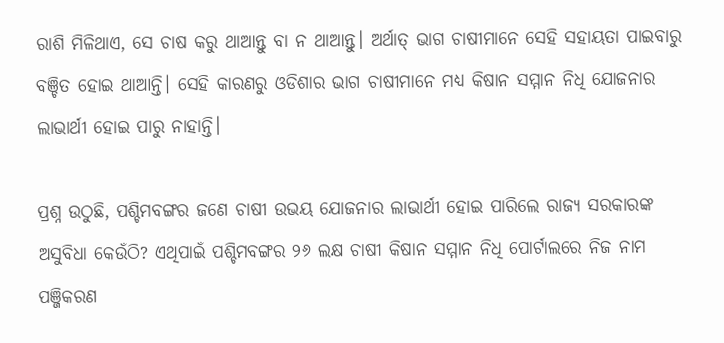ରାଶି ମିଳିଥାଏ, ସେ ଚାଷ କରୁ ଥାଆନ୍ତୁ ବା ନ ଥାଆନ୍ତୁ। ଅର୍ଥାତ୍ ଭାଗ ଚାଷୀମାନେ ସେହି ସହାୟତା ପାଇବାରୁ ବଞ୍ଚିତ ହୋଇ ଥାଆନ୍ତି। ସେହି କାରଣରୁ ଓଡିଶାର ଭାଗ ଚାଷୀମାନେ ମଧ୍ୟ କିଷାନ ସମ୍ମାନ ନିଧି ଯୋଜନାର ଲାଭାର୍ଥୀ ହୋଇ ପାରୁ ନାହାନ୍ତି।

ପ୍ରଶ୍ନ ଉଠୁଛି, ପଶ୍ଚିମବଙ୍ଗର ଜଣେ ଚାଷୀ ଉଭୟ ଯୋଜନାର ଲାଭାର୍ଥୀ ହୋଇ ପାରିଲେ ରାଜ୍ୟ ସରକାରଙ୍କ ଅସୁବିଧା କେଉଁଠି? ଏଥିପାଇଁ ପଶ୍ଚିମବଙ୍ଗର ୨୬ ଲକ୍ଷ ଚାଷୀ କିଷାନ ସମ୍ମାନ ନିଧି ପୋର୍ଟାଲରେ ନିଜ ନାମ ପଞ୍ଜିକରଣ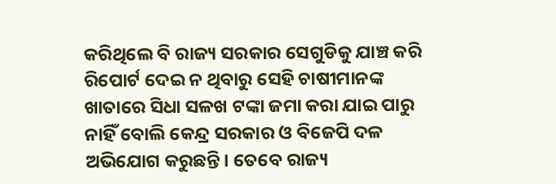କରିଥିଲେ ବି ରାଜ୍ୟ ସରକାର ସେଗୁଡିକୁ ଯାଞ୍ଚ କରି ରିପୋର୍ଟ ଦେଇ ନ ଥିବାରୁ ସେହି ଚାଷୀମାନଙ୍କ ଖାତାରେ ସିଧା ସଳଖ ଟଙ୍କା ଜମା କରା ଯାଇ ପାରୁ ନାହିଁ ବୋଲି କେନ୍ଦ୍ର ସରକାର ଓ ବିଜେପି ଦଳ ଅଭିଯୋଗ କରୁଛନ୍ତି। ତେବେ ରାଜ୍ୟ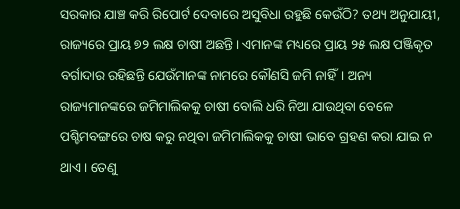ସରକାର ଯାଞ୍ଚ କରି ରିପୋର୍ଟ ଦେବାରେ ଅସୁବିଧା ରହୁଛି କେଉଁଠି? ତଥ୍ୟ ଅନୁଯାୟୀ, ରାଜ୍ୟରେ ପ୍ରାୟ ୭୨ ଲକ୍ଷ ଚାଷୀ ଅଛନ୍ତି। ଏମାନଙ୍କ ମଧ୍ୟରେ ପ୍ରାୟ ୨୫ ଲକ୍ଷ ପଞ୍ଜିକୃତ ବର୍ଗାଦାର ରହିଛନ୍ତି ଯେଉଁମାନଙ୍କ ନାମରେ କୌଣସି ଜମି ନାହିଁ। ଅନ୍ୟ ରାଜ୍ୟମାନଙ୍କରେ ଜମିମାଲିକକୁ ଚାଷୀ ବୋଲି ଧରି ନିଆ ଯାଉଥିବା ବେଳେ ପଶ୍ଚିମବଙ୍ଗରେ ଚାଷ କରୁ ନଥିବା ଜମିମାଲିକକୁ ଚାଷୀ ଭାବେ ଗ୍ରହଣ କରା ଯାଇ ନ ଥାଏ। ତେଣୁ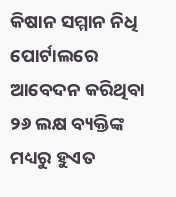କିଷାନ ସମ୍ମାନ ନିଧି ପୋର୍ଟାଲରେ ଆବେଦନ କରିଥିବା ୨୬ ଲକ୍ଷ ବ୍ୟକ୍ତିଙ୍କ ମଧ୍ୟରୁ ହୁଏତ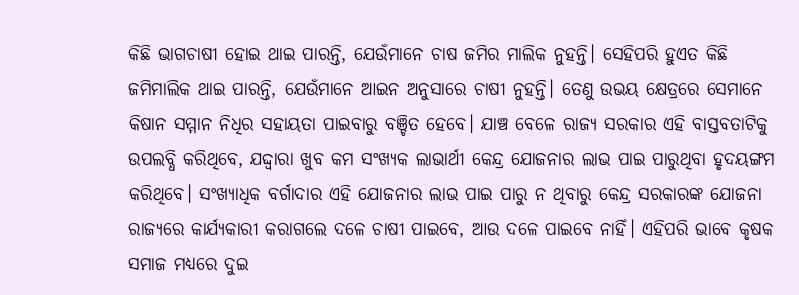କିଛି ଭାଗଚାଷୀ ହୋଇ ଥାଇ ପାରନ୍ତି, ଯେଉଁମାନେ ଚାଷ ଜମିର ମାଲିକ ନୁହନ୍ତି। ସେହିପରି ହୁଏତ କିଛି ଜମିମାଲିକ ଥାଇ ପାରନ୍ତି, ଯେଉଁମାନେ ଆଇନ ଅନୁସାରେ ଚାଷୀ ନୁହନ୍ତି। ତେଣୁ ଉଭୟ କ୍ଷେତ୍ରରେ ସେମାନେ କିଷାନ ସମ୍ମାନ ନିଧିର ସହାୟତା ପାଇବାରୁ ବଞ୍ଚିତ ହେବେ। ଯାଞ୍ଚ ବେଳେ ରାଜ୍ୟ ସରକାର ଏହି ବାସ୍ତବତାଟିକୁ ଉପଲବ୍ଧି କରିଥିବେ, ଯଦ୍ଦ୍ୱାରା ଖୁବ କମ ସଂଖ୍ୟକ ଲାଭାର୍ଥୀ କେନ୍ଦ୍ର ଯୋଜନାର ଲାଭ ପାଇ ପାରୁଥିବା ହୃଦୟଙ୍ଗମ କରିଥିବେ। ସଂଖ୍ୟାଧିକ ବର୍ଗାଦାର ଏହି ଯୋଜନାର ଲାଭ ପାଇ ପାରୁ ନ ଥିବାରୁ କେନ୍ଦ୍ର ସରକାରଙ୍କ ଯୋଜନା ରାଜ୍ୟରେ କାର୍ଯ୍ୟକାରୀ କରାଗଲେ ଦଳେ ଚାଷୀ ପାଇବେ, ଆଉ ଦଳେ ପାଇବେ ନାହିଁ। ଏହିପରି ଭାବେ କୃଷକ ସମାଜ ମଧ୍ୟରେ ଦୁଇ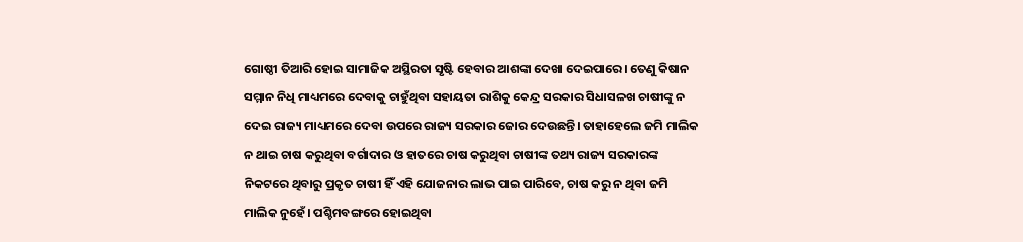ଗୋଷ୍ଠୀ ତିଆରି ହୋଇ ସାମାଜିକ ଅସ୍ଥିରତା ସୃଷ୍ଟି ହେବାର ଆଶଙ୍କା ଦେଖା ଦେଇପାରେ। ତେଣୁ କିଷାନ ସମ୍ମାନ ନିଧି ମାଧ୍ୟମରେ ଦେବାକୁ ଚାହୁଁଥିବା ସହାୟତା ରାଶିକୁ କେନ୍ଦ୍ର ସରକାର ସିଧାସଳଖ ଚାଷୀଙ୍କୁ ନ ଦେଇ ରାଜ୍ୟ ମାଧ୍ୟମରେ ଦେବା ଉପରେ ରାଜ୍ୟ ସରକାର ଜୋର ଦେଉଛନ୍ତି। ତାହାହେଲେ ଜମି ମାଲିକ ନ ଥାଇ ଚାଷ କରୁଥିବା ବର୍ଗାଦାର ଓ ହାତରେ ଚାଷ କରୁଥିବା ଚାଷୀଙ୍କ ତଥ୍ୟ ରାଜ୍ୟ ସରକାରଙ୍କ ନିକଟରେ ଥିବାରୁ ପ୍ରକୃତ ଚାଷୀ ହିଁ ଏହି ଯୋଜନାର ଲାଭ ପାଇ ପାରିବେ, ଚାଷ କରୁ ନ ଥିବା ଜମି ମାଲିକ ନୁହେଁ। ପଶ୍ଚିମବଙ୍ଗରେ ହୋଇଥିବା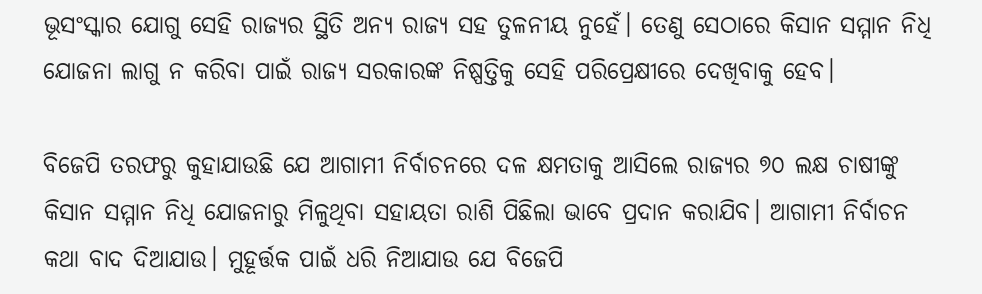ଭୂସଂସ୍କାର ଯୋଗୁ ସେହି ରାଜ୍ୟର ସ୍ଥିତି ଅନ୍ୟ ରାଜ୍ୟ ସହ ତୁଳନୀୟ ନୁହେଁ। ତେଣୁ ସେଠାରେ କିସାନ ସମ୍ମାନ ନିଧି ଯୋଜନା ଲାଗୁ ନ କରିବା ପାଇଁ ରାଜ୍ୟ ସରକାରଙ୍କ ନିଷ୍ପତ୍ତିକୁ ସେହି ପରିପ୍ରେକ୍ଷୀରେ ଦେଖିବାକୁ ହେବ।

ବିଜେପି ତରଫରୁ କୁହାଯାଉଛି ଯେ ଆଗାମୀ ନିର୍ବାଚନରେ ଦଳ କ୍ଷମତାକୁ ଆସିଲେ ରାଜ୍ୟର ୭୦ ଲକ୍ଷ ଚାଷୀଙ୍କୁ କିସାନ ସମ୍ମାନ ନିଧି ଯୋଜନାରୁ ମିଳୁଥିବା ସହାୟତା ରାଶି ପିଛିଲା ଭାବେ ପ୍ରଦାନ କରାଯିବ। ଆଗାମୀ ନିର୍ବାଚନ କଥା ବାଦ ଦିଆଯାଉ। ମୁହୂର୍ତ୍ତକ ପାଇଁ ଧରି ନିଆଯାଉ ଯେ ବିଜେପି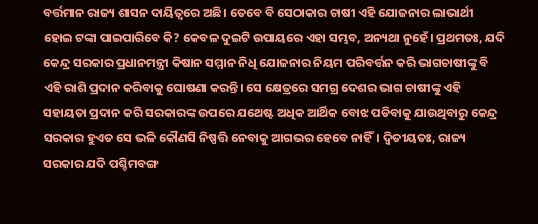ବର୍ତ୍ତମାନ ରାଜ୍ୟ ଶାସନ ଦାୟିତ୍ୱରେ ଅଛି। ତେବେ ବି ସେଠାକାର ଚାଷୀ ଏହି ଯୋଜନାର ଲାଭାର୍ଥୀ ହୋଇ ଟଙ୍କା ପାଇପାରିବେ କି? କେବଳ ଦୁଇଟି ଉପାୟରେ ଏହା ସମ୍ଭବ, ଅନ୍ୟଥା ନୁହେଁ। ପ୍ରଥମତଃ, ଯଦି କେନ୍ଦ୍ର ସରକାର ପ୍ରଧାନମନ୍ତ୍ରୀ କିଷାନ ସମ୍ମାନ ନିଧି ଯୋଜନାର ନିୟମ ପରିବର୍ତ୍ତନ କରି ଭାଗଚାଷୀଙ୍କୁ ବି ଏହି ରାଶି ପ୍ରଦାନ କରିବାକୁ ଘୋଷଣା କରନ୍ତି। ସେ କ୍ଷେତ୍ରରେ ସମଗ୍ର ଦେଶର ଭାଗ ଚାଷୀଙ୍କୁ ଏହି ସହାୟତା ପ୍ରଦାନ କରି ସରକାରଙ୍କ ଉପରେ ଯଥେଷ୍ଟ ଅଧିକ ଆର୍ଥିକ ବୋଝ ପଡିବାକୁ ଯାଉଥିବାରୁ କେନ୍ଦ୍ର ସରକାର ହୁଏତ ସେ ଭଳି କୌଣସି ନିଷ୍ପତ୍ତି ନେବାକୁ ଆଗଭର ହେବେ ନାହିଁ। ଦ୍ୱିତୀୟତଃ, ରାଜ୍ୟ ସରକାର ଯଦି ପଶ୍ଚିମବଙ୍ଗ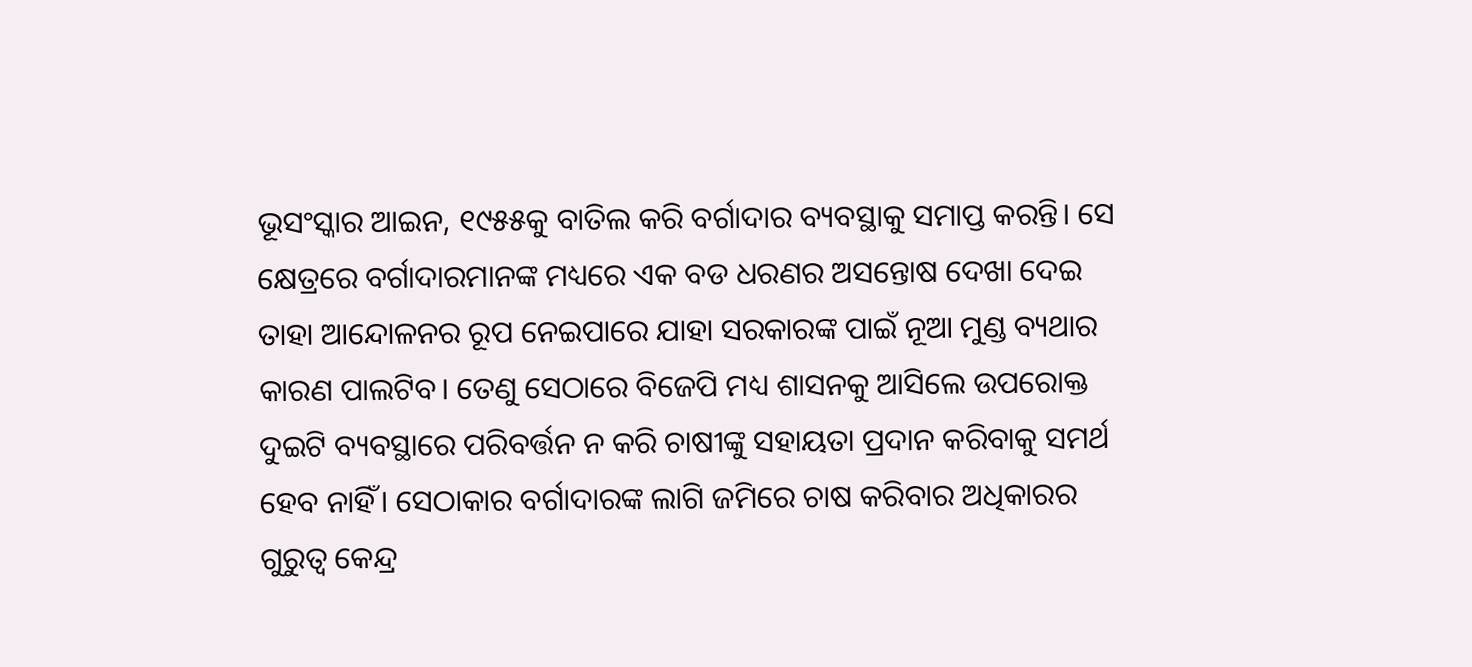ଭୂସଂସ୍କାର ଆଇନ, ୧୯୫୫କୁ ବାତିଲ କରି ବର୍ଗାଦାର ବ୍ୟବସ୍ଥାକୁ ସମାପ୍ତ କରନ୍ତି। ସେ କ୍ଷେତ୍ରରେ ବର୍ଗାଦାରମାନଙ୍କ ମଧ୍ୟରେ ଏକ ବଡ ଧରଣର ଅସନ୍ତୋଷ ଦେଖା ଦେଇ ତାହା ଆନ୍ଦୋଳନର ରୂପ ନେଇପାରେ ଯାହା ସରକାରଙ୍କ ପାଇଁ ନୂଆ ମୁଣ୍ଡ ବ୍ୟଥାର କାରଣ ପାଲଟିବ। ତେଣୁ ସେଠାରେ ବିଜେପି ମଧ୍ୟ ଶାସନକୁ ଆସିଲେ ଉପରୋକ୍ତ ଦୁଇଟି ବ୍ୟବସ୍ଥାରେ ପରିବର୍ତ୍ତନ ନ କରି ଚାଷୀଙ୍କୁ ସହାୟତା ପ୍ରଦାନ କରିବାକୁ ସମର୍ଥ ହେବ ନାହିଁ। ସେଠାକାର ବର୍ଗାଦାରଙ୍କ ଲାଗି ଜମିରେ ଚାଷ କରିବାର ଅଧିକାରର ଗୁରୁତ୍ୱ କେନ୍ଦ୍ର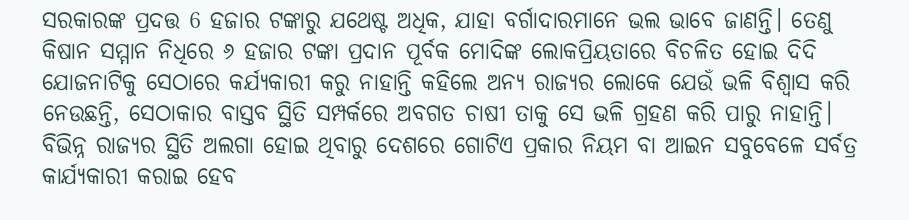ସରକାରଙ୍କ ପ୍ରଦତ୍ତ 6 ହଜାର ଟଙ୍କାରୁ ଯଥେଷ୍ଟ ଅଧିକ, ଯାହା ବର୍ଗାଦାରମାନେ ଭଲ ଭାବେ ଜାଣନ୍ତି। ତେଣୁ କିଷାନ ସମ୍ମାନ ନିଧିରେ ୬ ହଜାର ଟଙ୍କା ପ୍ରଦାନ ପୂର୍ବକ ମୋଦିଙ୍କ ଲୋକପ୍ରିୟତାରେ ବିଚଳିତ ହୋଇ ଦିଦି ଯୋଜନାଟିକୁ ସେଠାରେ କର୍ଯ୍ୟକାରୀ କରୁ ନାହାନ୍ତି କହିଲେ ଅନ୍ୟ ରାଜ୍ୟର ଲୋକେ ଯେଉଁ ଭଳି ବିଶ୍ୱାସ କରି ନେଉଛନ୍ତି, ସେଠାକାର ବାସ୍ତବ ସ୍ଥିତି ସମ୍ପର୍କରେ ଅବଗତ ଚାଷୀ ତାକୁ ସେ ଭଳି ଗ୍ରହଣ କରି ପାରୁ ନାହାନ୍ତି। ବିଭିନ୍ନ ରାଜ୍ୟର ସ୍ଥିତି ଅଲଗା ହୋଇ ଥିବାରୁ ଦେଶରେ ଗୋଟିଏ ପ୍ରକାର ନିୟମ ବା ଆଇନ ସବୁବେଳେ ସର୍ବତ୍ର କାର୍ଯ୍ୟକାରୀ କରାଇ ହେବ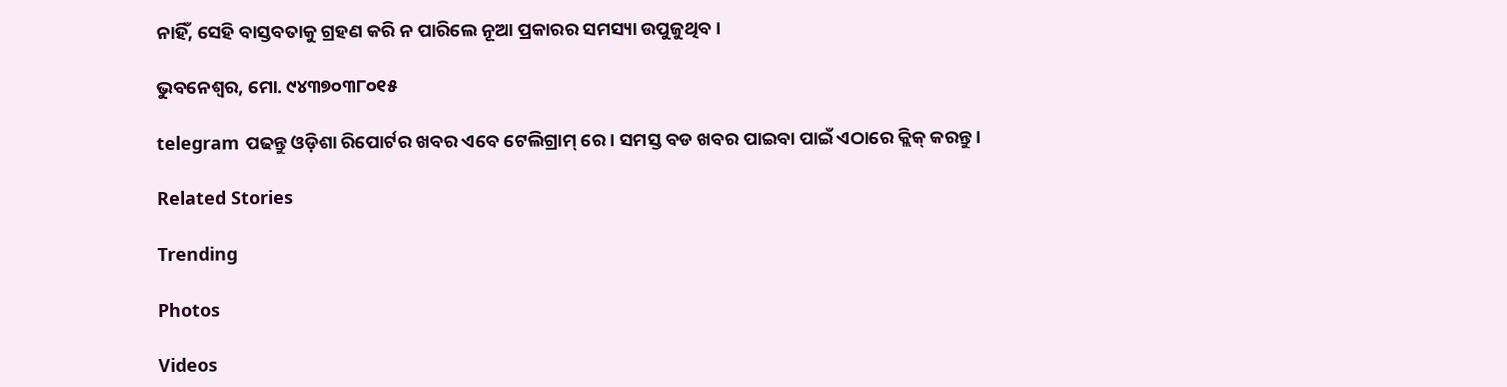ନାହିଁ, ସେହି ବାସ୍ତବତାକୁ ଗ୍ରହଣ କରି ନ ପାରିଲେ ନୂଆ ପ୍ରକାରର ସମସ୍ୟା ଉପୁଜୁଥିବ।

ଭୁବନେଶ୍ଵର, ମୋ. ୯୪୩୭୦୩୮୦୧୫

telegram ପଢନ୍ତୁ ଓଡ଼ିଶା ରିପୋର୍ଟର ଖବର ଏବେ ଟେଲିଗ୍ରାମ୍ ରେ। ସମସ୍ତ ବଡ ଖବର ପାଇବା ପାଇଁ ଏଠାରେ କ୍ଲିକ୍ କରନ୍ତୁ।

Related Stories

Trending

Photos

Videos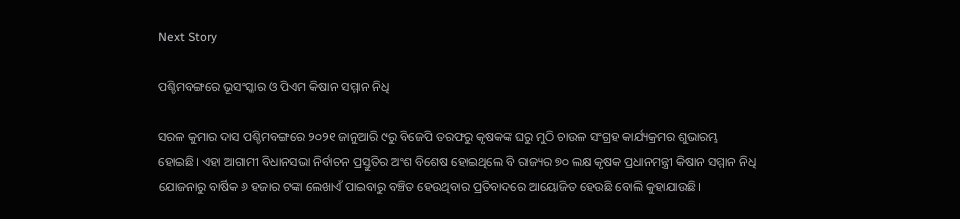Next Story

ପଶ୍ଚିମବଙ୍ଗରେ ଭୂସଂସ୍କାର ଓ ପିଏମ କିଷାନ ସମ୍ମାନ ନିଧି

ସରଳ କୁମାର ଦାସ ପଶ୍ଚିମବଙ୍ଗରେ ୨୦୨୧ ଜାନୁଆରି ୯ରୁ ବିଜେପି ତରଫରୁ କୃଷକଙ୍କ ଘରୁ ମୁଠି ଚାଉଳ ସଂଗ୍ରହ କାର୍ଯ୍ୟକ୍ରମର ଶୁଭାରମ୍ଭ ହୋଇଛି। ଏହା ଆଗାମୀ ବିଧାନସଭା ନିର୍ବାଚନ ପ୍ରସ୍ତୁତିର ଅଂଶ ବିଶେଷ ହୋଇଥିଲେ ବି ରାଜ୍ୟର ୭୦ ଲକ୍ଷ କୃଷକ ପ୍ରଧାନମନ୍ତ୍ରୀ କିଷାନ ସମ୍ମାନ ନିଧି ଯୋଜନାରୁ ବାର୍ଷିକ ୬ ହଜାର ଟଙ୍କା ଲେଖାଏଁ ପାଇବାରୁ ବଞ୍ଚିତ ହେଉଥିବାର ପ୍ରତିବାଦରେ ଆୟୋଜିତ ହେଉଛି ବୋଲି କୁହାଯାଉଛି।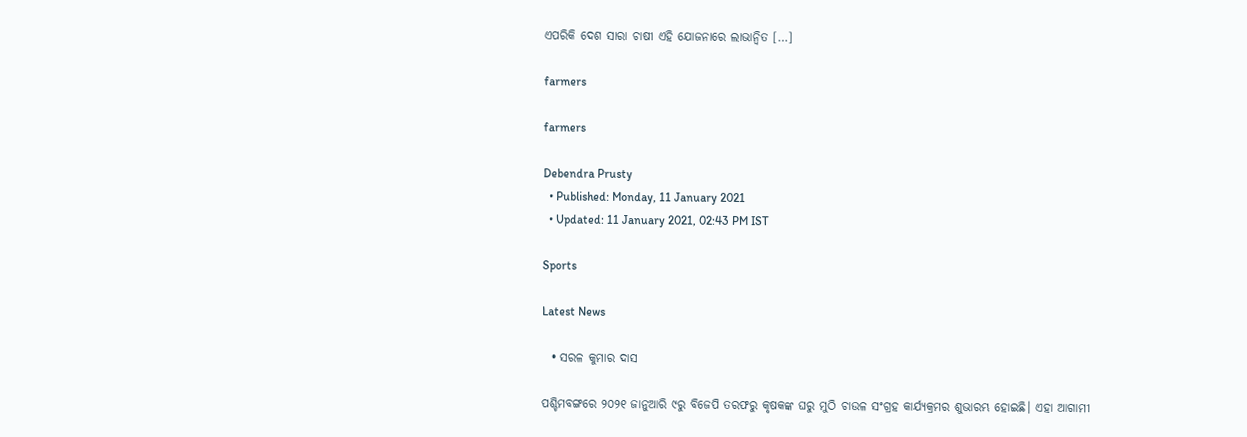ଏପରିକି ଦେଶ ସାରା ଚାଷୀ ଏହି ଯୋଜନାରେ ଲାଭାନ୍ୱିତ […]

farmers

farmers

Debendra Prusty
  • Published: Monday, 11 January 2021
  • Updated: 11 January 2021, 02:43 PM IST

Sports

Latest News

  • ସରଳ କୁମାର ଦାସ

ପଶ୍ଚିମବଙ୍ଗରେ ୨୦୨୧ ଜାନୁଆରି ୯ରୁ ବିଜେପି ତରଫରୁ କୃଷକଙ୍କ ଘରୁ ମୁଠି ଚାଉଳ ସଂଗ୍ରହ କାର୍ଯ୍ୟକ୍ରମର ଶୁଭାରମ୍ଭ ହୋଇଛି। ଏହା ଆଗାମୀ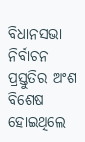ବିଧାନସଭା ନିର୍ବାଚନ ପ୍ରସ୍ତୁତିର ଅଂଶ ବିଶେଷ ହୋଇଥିଲେ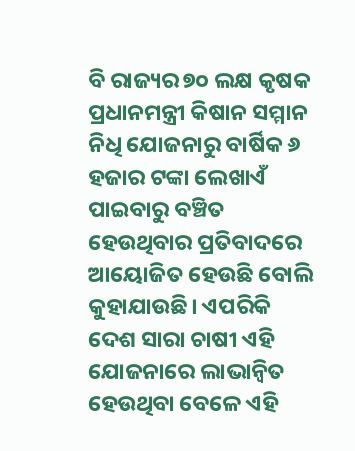ବି ରାଜ୍ୟର ୭୦ ଲକ୍ଷ କୃଷକ ପ୍ରଧାନମନ୍ତ୍ରୀ କିଷାନ ସମ୍ମାନ ନିଧି ଯୋଜନାରୁ ବାର୍ଷିକ ୬ ହଜାର ଟଙ୍କା ଲେଖାଏଁ ପାଇବାରୁ ବଞ୍ଚିତ ହେଉଥିବାର ପ୍ରତିବାଦରେ ଆୟୋଜିତ ହେଉଛି ବୋଲି କୁହାଯାଉଛି। ଏପରିକି ଦେଶ ସାରା ଚାଷୀ ଏହି ଯୋଜନାରେ ଲାଭାନ୍ୱିତ ହେଉଥିବା ବେଳେ ଏହି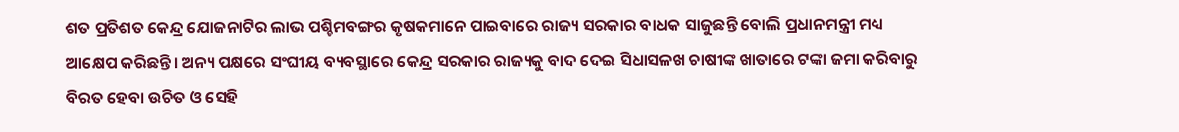ଶତ ପ୍ରତିଶତ କେନ୍ଦ୍ର ଯୋଜନାଟିର ଲାଭ ପଶ୍ଚିମବଙ୍ଗର କୃଷକମାନେ ପାଇବାରେ ରାଜ୍ୟ ସରକାର ବାଧକ ସାଜୁଛନ୍ତି ବୋଲି ପ୍ରଧାନମନ୍ତ୍ରୀ ମଧ୍ୟ ଆକ୍ଷେପ କରିଛନ୍ତି। ଅନ୍ୟ ପକ୍ଷରେ ସଂଘୀୟ ବ୍ୟବସ୍ଥାରେ କେନ୍ଦ୍ର ସରକାର ରାଜ୍ୟକୁ ବାଦ ଦେଇ ସିଧାସଳଖ ଚାଷୀଙ୍କ ଖାତାରେ ଟଙ୍କା ଜମା କରିବାରୁ ବିରତ ହେବା ଉଚିତ ଓ ସେହି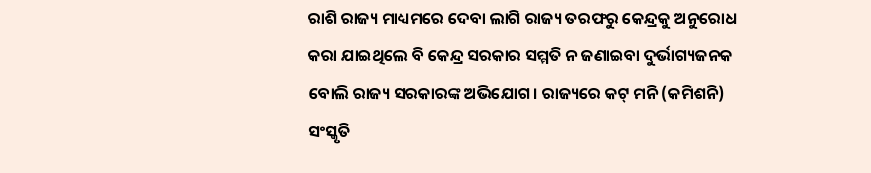ରାଶି ରାଜ୍ୟ ମାଧ୍ୟମରେ ଦେବା ଲାଗି ରାଜ୍ୟ ତରଫରୁ କେନ୍ଦ୍ରକୁ ଅନୁରୋଧ କରା ଯାଇଥିଲେ ବି କେନ୍ଦ୍ର ସରକାର ସମ୍ମତି ନ ଜଣାଇବା ଦୁର୍ଭାଗ୍ୟଜନକ ବୋଲି ରାଜ୍ୟ ସରକାରଙ୍କ ଅଭିଯୋଗ। ରାଜ୍ୟରେ କଟ୍‌ ମନି (କମିଶନି) ସଂସ୍କୃତି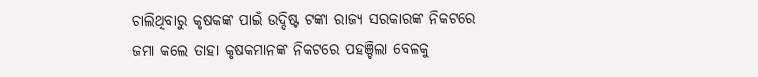ଚାଲିଥିବାରୁ କୃଷକଙ୍କ ପାଇଁ ଉଦ୍ଦିଷ୍ଟ ଟଙ୍କା ରାଜ୍ୟ ସରକାରଙ୍କ ନିକଟରେ ଜମା କଲେ ତାହା କୃଷକମାନଙ୍କ ନିକଟରେ ପହଞ୍ଚିଲା ବେଳକୁ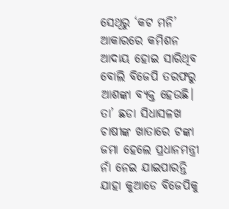ସେଥିରୁ ‘କଟ ମନି’ ଆକାରରେ କମିଶନ ଆଦାୟ ହୋଇ ସାରିଥିବ ବୋଲି ବିଜେପି ତରଫରୁ ଆଶଙ୍କା ବ୍ୟକ୍ତ ହେଉଛି। ତା’ ଛଡା ସିଧାସଳଖ ଚାଷୀଙ୍କ ଖାତାରେ ଟଙ୍କା ଜମା ହେଲେ ପ୍ରଧାନମନ୍ତ୍ରୀ ନାଁ ନେଇ ଯାଇପାରନ୍ତି ଯାହା କୁଆଡେ ବିଜେପିକୁ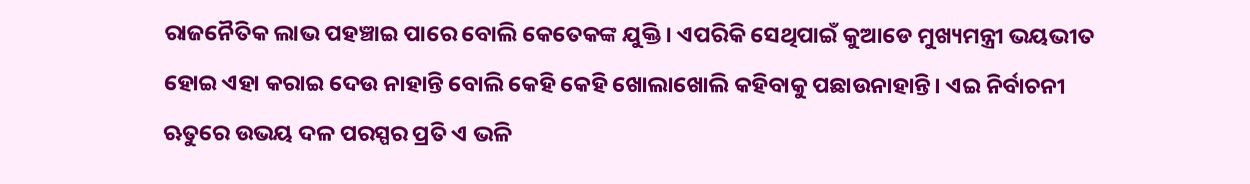ରାଜନୈତିକ ଲାଭ ପହଞ୍ଚାଇ ପାରେ ବୋଲି କେତେକଙ୍କ ଯୁକ୍ତି। ଏପରିକି ସେଥିପାଇଁ କୁଆଡେ ମୁଖ୍ୟମନ୍ତ୍ରୀ ଭୟଭୀତ ହୋଇ ଏହା କରାଇ ଦେଉ ନାହାନ୍ତି ବୋଲି କେହି କେହି ଖୋଲାଖୋଲି କହିବାକୁ ପଛାଉନାହାନ୍ତି। ଏଇ ନିର୍ବାଚନୀ ଋତୁରେ ଉଭୟ ଦଳ ପରସ୍ପର ପ୍ରତି ଏ ଭଳି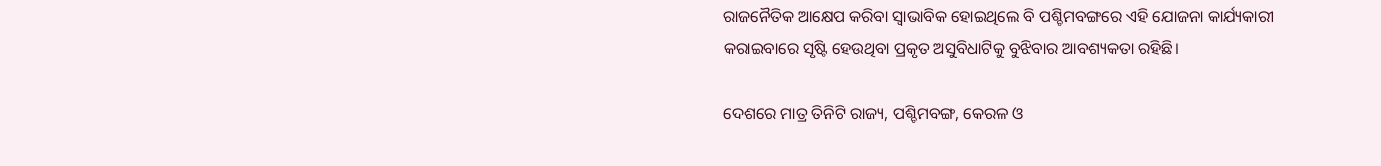ରାଜନୈତିକ ଆକ୍ଷେପ କରିବା ସ୍ୱାଭାବିକ ହୋଇଥିଲେ ବି ପଶ୍ଚିମବଙ୍ଗରେ ଏହି ଯୋଜନା କାର୍ଯ୍ୟକାରୀ କରାଇବାରେ ସୃଷ୍ଟି ହେଉଥିବା ପ୍ରକୃତ ଅସୁବିଧାଟିକୁ ବୁଝିବାର ଆବଶ୍ୟକତା ରହିଛି।

ଦେଶରେ ମାତ୍ର ତିନିଟି ରାଜ୍ୟ, ପଶ୍ଚିମବଙ୍ଗ, କେରଳ ଓ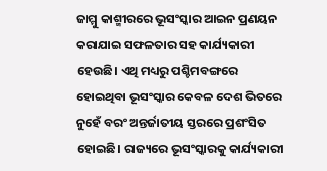ଜାମ୍ମୁ କାଶ୍ମୀରରେ ଭୂସଂସ୍କାର ଆଇନ ପ୍ରଣୟନ କରାଯାଇ ସଫଳତାର ସହ କାର୍ଯ୍ୟକାରୀ ହେଉଛି। ଏଥି ମଧ୍ୟରୁ ପଶ୍ଚିମବଙ୍ଗରେ ହୋଇଥିବା ଭୂସଂସ୍କାର କେବଳ ଦେଶ ଭିତରେ ନୁହେଁ ବରଂ ଅନ୍ତର୍ଜାତୀୟ ସ୍ତରରେ ପ୍ରଶଂସିତ ହୋଇଛି। ରାଜ୍ୟରେ ଭୂସଂସ୍କାରକୁ କାର୍ଯ୍ୟକାରୀ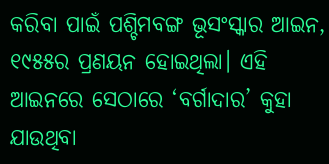କରିବା ପାଇଁ ପଶ୍ଚିମବଙ୍ଗ ଭୂସଂସ୍କାର ଆଇନ, ୧୯୫୫ର ପ୍ରଣୟନ ହୋଇଥିଲା। ଏହି ଆଇନରେ ସେଠାରେ ‘ବର୍ଗାଦାର’ କୁହା ଯାଉଥିବା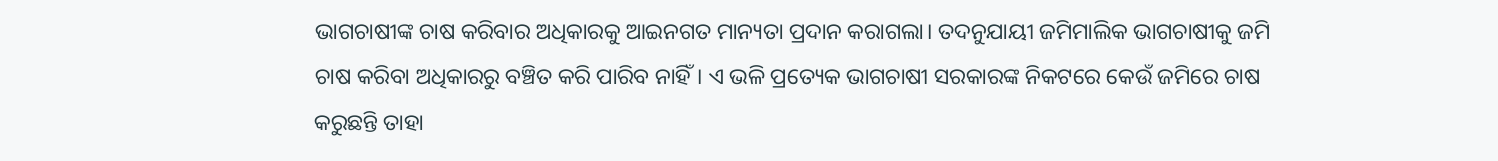ଭାଗଚାଷୀଙ୍କ ଚାଷ କରିବାର ଅଧିକାରକୁ ଆଇନଗତ ମାନ୍ୟତା ପ୍ରଦାନ କରାଗଲା। ତଦନୁଯାୟୀ ଜମିମାଲିକ ଭାଗଚାଷୀକୁ ଜମି ଚାଷ କରିବା ଅଧିକାରରୁ ବଞ୍ଚିତ କରି ପାରିବ ନାହିଁ। ଏ ଭଳି ପ୍ରତ୍ୟେକ ଭାଗଚାଷୀ ସରକାରଙ୍କ ନିକଟରେ କେଉଁ ଜମିରେ ଚାଷ କରୁଛନ୍ତି ତାହା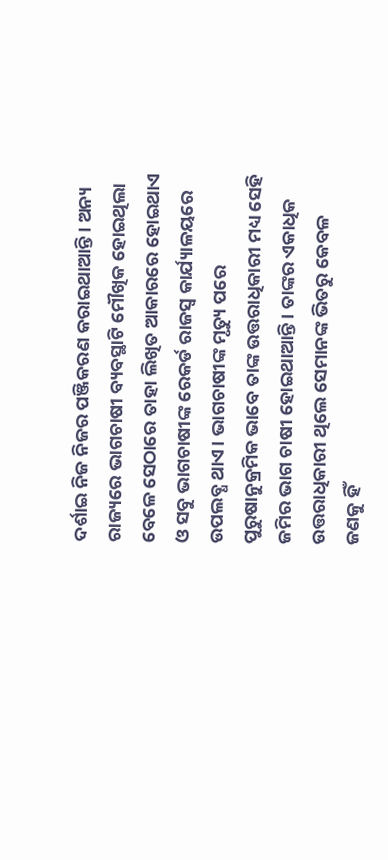ଦର୍ଶାଇ ନିଜ ନିଜର ପଞ୍ଜିକରଣ କରାଇଥାଆନ୍ତି। ଅନ୍ୟ ରାଜ୍ୟରେ ଭାଗଚାଷୀ ବ୍ୟବସ୍ଥାଟି ମୌଖିକ ହୋଇଥିଲା ବେଳେ ସେଠାରେ ତାହା ଲିଖିତ ଆକାରରେ ହୋଇଥାଏ ଓ ସବୁ ଭାଗଚାଷୀଙ୍କ ରେକର୍ଡ ରାଜସ୍ୱ କାର୍ଯ୍ୟାଳୟରେ ଉପଲବ୍ଧ ଥାଏ। ଭାଗଚାଷୀଙ୍କ ମୃତ୍ୟୁ ପରେ ପୁରୁଷାନୁକ୍ରମିକ ଭାବେ ତାଙ୍କ ଉତ୍ତରାଧିକାରୀ ମଧ୍ୟ ସେହି ଜମିର ଭାଗ ଚାଷୀ ହୋଇଥାଆନ୍ତି। ତାଙ୍କର ଏକାଧିକ ଉତ୍ତରାଧିକାରୀ ଥିଲେ ସେମାନଙ୍କ ଭିତରୁ କେବଳ ଜଣକୁ ହିଁ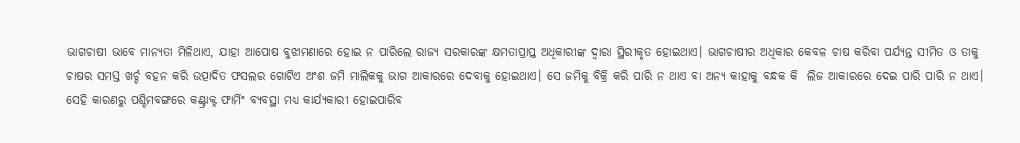ଭାଗଚାଷୀ ଭାବେ ମାନ୍ୟତା ମିଳିଥାଏ, ଯାହା ଆପୋଷ ବୁଝାମଣାରେ ହୋଇ ନ ପାରିଲେ ରାଜ୍ୟ ସରକାରଙ୍କ କ୍ଷମତାପ୍ରାପ୍ତ ଅଧିକାରୀଙ୍କ ଦ୍ୱାରା ସ୍ଥିରୀକୃତ ହୋଇଥାଏ। ଭାଗଚାଷୀର ଅଧିକାର କେବଳ ଚାଷ କରିବା ପର୍ଯ୍ୟନ୍ତ ସୀମିତ ଓ ତାକୁ ଚାଷର ସମସ୍ତ ଖର୍ଚ୍ଚ ବହନ କରି ଉତ୍ପାଦିତ ଫସଲର ଗୋଟିଏ ଅଂଶ ଜମି ମାଲିକକୁ ଭାଗ ଆକାରରେ ଦେବାକୁ ହୋଇଥାଏ। ସେ ଜମିକୁ ବିକ୍ରି କରି ପାରି ନ ଥାଏ ବା ଅନ୍ୟ କାହାକୁ ବନ୍ଧକ କି  ଲିଜ ଆକାରରେ ଦେଇ ପାରି ପାରି ନ ଥାଏ। ସେହି କାରଣରୁ ପଶ୍ଚିମବଙ୍ଗରେ କଣ୍ଟ୍ରାକ୍ଟ ଫାର୍ମିଂ ବ୍ୟବସ୍ଥା ମଧ୍ୟ କାର୍ଯ୍ୟକାରୀ ହୋଇପାରିବ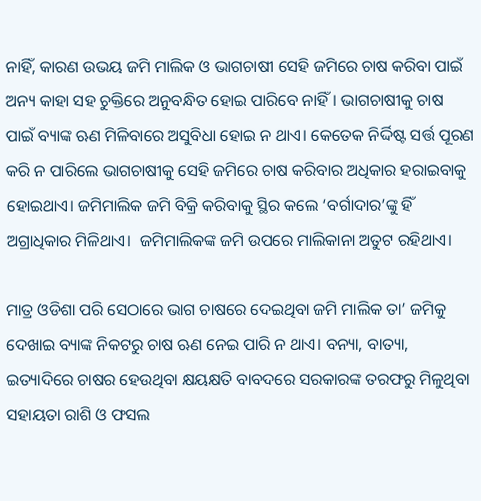ନାହିଁ, କାରଣ ଉଭୟ ଜମି ମାଲିକ ଓ ଭାଗଚାଷୀ ସେହି ଜମିରେ ଚାଷ କରିବା ପାଇଁ ଅନ୍ୟ କାହା ସହ ଚୁକ୍ତିରେ ଅନୁବନ୍ଧିତ ହୋଇ ପାରିବେ ନାହିଁ। ଭାଗଚାଷୀକୁ ଚାଷ ପାଇଁ ବ୍ୟାଙ୍କ ଋଣ ମିଳିବାରେ ଅସୁବିଧା ହୋଇ ନ ଥାଏ। କେତେକ ନିର୍ଦ୍ଦିଷ୍ଟ ସର୍ତ୍ତ ପୂରଣ କରି ନ ପାରିଲେ ଭାଗଚାଷୀକୁ ସେହି ଜମିରେ ଚାଷ କରିବାର ଅଧିକାର ହରାଇବାକୁ ହୋଇଥାଏ। ଜମିମାଲିକ ଜମି ବିକ୍ରି କରିବାକୁ ସ୍ଥିର କଲେ ‘ବର୍ଗାଦାର’ଙ୍କୁ ହିଁ ଅଗ୍ରାଧିକାର ମିଳିଥାଏ।  ଜମିମାଲିକଙ୍କ ଜମି ଉପରେ ମାଲିକାନା ଅତୁଟ ରହିଥାଏ।

ମାତ୍ର ଓଡିଶା ପରି ସେଠାରେ ଭାଗ ଚାଷରେ ଦେଇଥିବା ଜମି ମାଲିକ ତା’ ଜମିକୁ ଦେଖାଇ ବ୍ୟାଙ୍କ ନିକଟରୁ ଚାଷ ଋଣ ନେଇ ପାରି ନ ଥାଏ। ବନ୍ୟା, ବାତ୍ୟା, ଇତ୍ୟାଦିରେ ଚାଷର ହେଉଥିବା କ୍ଷୟକ୍ଷତି ବାବଦରେ ସରକାରଙ୍କ ତରଫରୁ ମିଳୁଥିବା ସହାୟତା ରାଶି ଓ ଫସଲ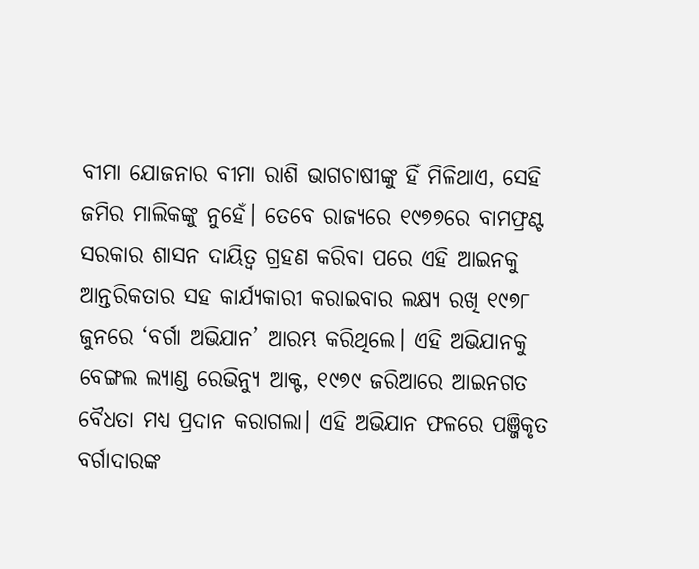ବୀମା ଯୋଜନାର ବୀମା ରାଶି ଭାଗଚାଷୀଙ୍କୁ ହିଁ ମିଳିଥାଏ, ସେହି ଜମିର ମାଲିକଙ୍କୁ ନୁହେଁ। ତେବେ ରାଜ୍ୟରେ ୧୯୭୭ରେ ବାମଫ୍ରଣ୍ଟ ସରକାର ଶାସନ ଦାୟିତ୍ୱ ଗ୍ରହଣ କରିବା ପରେ ଏହି ଆଇନକୁ ଆନ୍ତରିକତାର ସହ କାର୍ଯ୍ୟକାରୀ କରାଇବାର ଲକ୍ଷ୍ୟ ରଖି ୧୯୭୮ ଜୁନରେ ‘ବର୍ଗା ଅଭିଯାନ’ ଆରମ୍ଭ କରିଥିଲେ। ଏହି ଅଭିଯାନକୁ ବେଙ୍ଗଲ ଲ୍ୟାଣ୍ଡ ରେଭିନ୍ୟୁ ଆକ୍ଟ, ୧୯୭୯ ଜରିଆରେ ଆଇନଗତ ବୈଧତା ମଧ୍ୟ ପ୍ରଦାନ କରାଗଲା। ଏହି ଅଭିଯାନ ଫଳରେ ପଞ୍ଜିକୃତ ବର୍ଗାଦାରଙ୍କ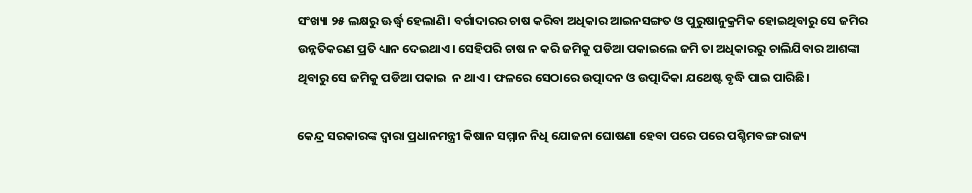ସଂଖ୍ୟା ୨୫ ଲକ୍ଷରୁ ଊର୍ଦ୍ଧ୍ୱ ହେଲାଣି। ବର୍ଗାଦାରର ଚାଷ କରିବା ଅଧିକାର ଆଇନସଙ୍ଗତ ଓ ପୁରୁଷାନୁକ୍ରମିକ ହୋଇଥିବାରୁ ସେ ଜମିର ଉନ୍ନତିକରଣ ପ୍ରତି ଧ୍ୟାନ ଦେଇଥାଏ। ସେହିପରି ଚାଷ ନ କରି ଜମିକୁ ପଡିଆ ପକାଇଲେ ଜମି ତା ଅଧିକାରରୁ ଚାଲିଯିବାର ଆଶଙ୍କା ଥିବାରୁ ସେ ଜମିକୁ ପଡିଆ ପକାଇ  ନ ଥାଏ। ଫଳରେ ସେଠାରେ ଉତ୍ପାଦନ ଓ ଉତ୍ପାଦିକା ଯଥେଷ୍ଟ ବୃଦ୍ଧି ପାଇ ପାରିଛି।

କେନ୍ଦ୍ର ସରକାରଙ୍କ ଦ୍ୱାରା ପ୍ରଧାନମନ୍ତ୍ରୀ କିଷାନ ସମ୍ମାନ ନିଧି ଯୋଜନା ଘୋଷଣା ହେବା ପରେ ପରେ ପଶ୍ଚିମବଙ୍ଗ ରାଜ୍ୟ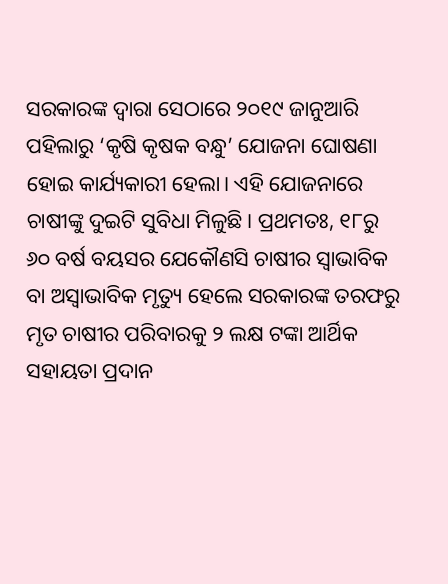ସରକାରଙ୍କ ଦ୍ୱାରା ସେଠାରେ ୨୦୧୯ ଜାନୁଆରି ପହିଲାରୁ ‘କୃଷି କୃଷକ ବନ୍ଧୁ’ ଯୋଜନା ଘୋଷଣା ହୋଇ କାର୍ଯ୍ୟକାରୀ ହେଲା। ଏହି ଯୋଜନାରେ ଚାଷୀଙ୍କୁ ଦୁଇଟି ସୁବିଧା ମିଳୁଛି। ପ୍ରଥମତଃ, ୧୮ରୁ ୬୦ ବର୍ଷ ବୟସର ଯେକୌଣସି ଚାଷୀର ସ୍ୱାଭାବିକ ବା ଅସ୍ୱାଭାବିକ ମୃତ୍ୟୁ ହେଲେ ସରକାରଙ୍କ ତରଫରୁ ମୃତ ଚାଷୀର ପରିବାରକୁ ୨ ଲକ୍ଷ ଟଙ୍କା ଆର୍ଥିକ ସହାୟତା ପ୍ରଦାନ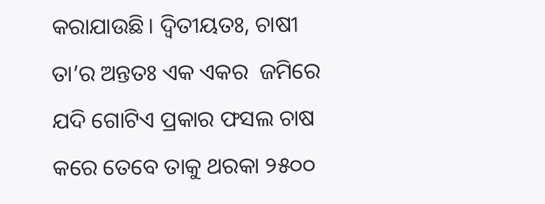କରାଯାଉଛି। ଦ୍ୱିତୀୟତଃ, ଚାଷୀ ତା’ର ଅନ୍ତତଃ ଏକ ଏକର  ଜମିରେ ଯଦି ଗୋଟିଏ ପ୍ରକାର ଫସଲ ଚାଷ କରେ ତେବେ ତାକୁ ଥରକା ୨୫୦୦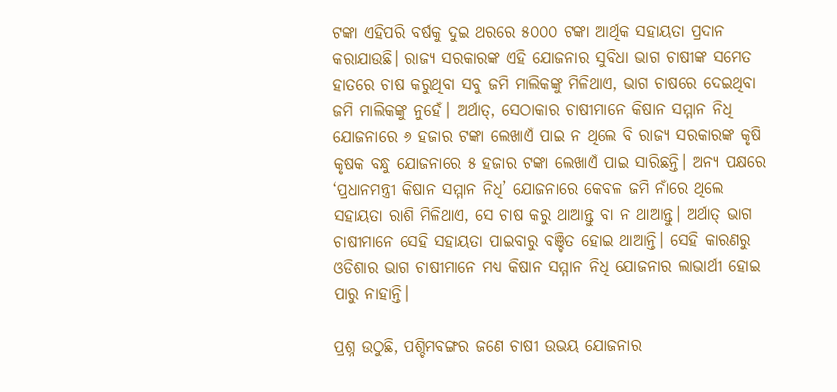ଟଙ୍କା ଏହିପରି ବର୍ଷକୁ ଦୁଇ ଥରରେ ୫୦୦୦ ଟଙ୍କା ଆର୍ଥିକ ସହାୟତା ପ୍ରଦାନ କରାଯାଉଛି। ରାଜ୍ୟ ସରକାରଙ୍କ ଏହି ଯୋଜନାର ସୁବିଧା ଭାଗ ଚାଷୀଙ୍କ ସମେତ ହାତରେ ଚାଷ କରୁଥିବା ସବୁ ଜମି ମାଲିକଙ୍କୁ ମିଳିଥାଏ, ଭାଗ ଚାଷରେ ଦେଇଥିବା ଜମି ମାଲିକଙ୍କୁ ନୁହେଁ। ଅର୍ଥାତ୍, ସେଠାକାର ଚାଷୀମାନେ କିଷାନ ସମ୍ମାନ ନିଧି ଯୋଜନାରେ ୬ ହଜାର ଟଙ୍କା ଲେଖାଏଁ ପାଇ ନ ଥିଲେ ବି ରାଜ୍ୟ ସରକାରଙ୍କ କୃଷି କୃଷକ ବନ୍ଧୁ ଯୋଜନାରେ ୫ ହଜାର ଟଙ୍କା ଲେଖାଏଁ ପାଇ ସାରିଛନ୍ତି। ଅନ୍ୟ ପକ୍ଷରେ ‘ପ୍ରଧାନମନ୍ତ୍ରୀ କିଷାନ ସମ୍ମାନ ନିଧି’ ଯୋଜନାରେ କେବଳ ଜମି ନାଁରେ ଥିଲେ ସହାୟତା ରାଶି ମିଳିଥାଏ, ସେ ଚାଷ କରୁ ଥାଆନ୍ତୁ ବା ନ ଥାଆନ୍ତୁ। ଅର୍ଥାତ୍ ଭାଗ ଚାଷୀମାନେ ସେହି ସହାୟତା ପାଇବାରୁ ବଞ୍ଚିତ ହୋଇ ଥାଆନ୍ତି। ସେହି କାରଣରୁ ଓଡିଶାର ଭାଗ ଚାଷୀମାନେ ମଧ୍ୟ କିଷାନ ସମ୍ମାନ ନିଧି ଯୋଜନାର ଲାଭାର୍ଥୀ ହୋଇ ପାରୁ ନାହାନ୍ତି।

ପ୍ରଶ୍ନ ଉଠୁଛି, ପଶ୍ଚିମବଙ୍ଗର ଜଣେ ଚାଷୀ ଉଭୟ ଯୋଜନାର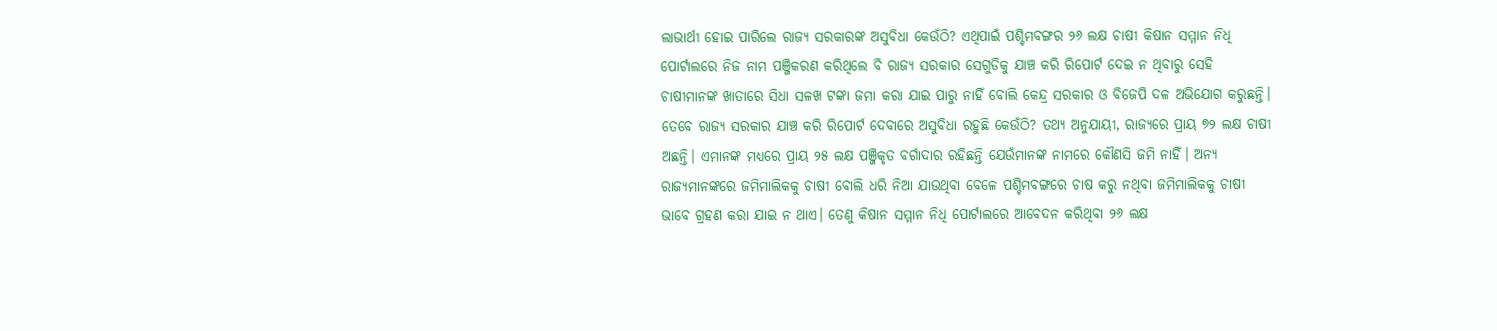ଲାଭାର୍ଥୀ ହୋଇ ପାରିଲେ ରାଜ୍ୟ ସରକାରଙ୍କ ଅସୁବିଧା କେଉଁଠି? ଏଥିପାଇଁ ପଶ୍ଚିମବଙ୍ଗର ୨୬ ଲକ୍ଷ ଚାଷୀ କିଷାନ ସମ୍ମାନ ନିଧି ପୋର୍ଟାଲରେ ନିଜ ନାମ ପଞ୍ଜିକରଣ କରିଥିଲେ ବି ରାଜ୍ୟ ସରକାର ସେଗୁଡିକୁ ଯାଞ୍ଚ କରି ରିପୋର୍ଟ ଦେଇ ନ ଥିବାରୁ ସେହି ଚାଷୀମାନଙ୍କ ଖାତାରେ ସିଧା ସଳଖ ଟଙ୍କା ଜମା କରା ଯାଇ ପାରୁ ନାହିଁ ବୋଲି କେନ୍ଦ୍ର ସରକାର ଓ ବିଜେପି ଦଳ ଅଭିଯୋଗ କରୁଛନ୍ତି। ତେବେ ରାଜ୍ୟ ସରକାର ଯାଞ୍ଚ କରି ରିପୋର୍ଟ ଦେବାରେ ଅସୁବିଧା ରହୁଛି କେଉଁଠି? ତଥ୍ୟ ଅନୁଯାୟୀ, ରାଜ୍ୟରେ ପ୍ରାୟ ୭୨ ଲକ୍ଷ ଚାଷୀ ଅଛନ୍ତି। ଏମାନଙ୍କ ମଧ୍ୟରେ ପ୍ରାୟ ୨୫ ଲକ୍ଷ ପଞ୍ଜିକୃତ ବର୍ଗାଦାର ରହିଛନ୍ତି ଯେଉଁମାନଙ୍କ ନାମରେ କୌଣସି ଜମି ନାହିଁ। ଅନ୍ୟ ରାଜ୍ୟମାନଙ୍କରେ ଜମିମାଲିକକୁ ଚାଷୀ ବୋଲି ଧରି ନିଆ ଯାଉଥିବା ବେଳେ ପଶ୍ଚିମବଙ୍ଗରେ ଚାଷ କରୁ ନଥିବା ଜମିମାଲିକକୁ ଚାଷୀ ଭାବେ ଗ୍ରହଣ କରା ଯାଇ ନ ଥାଏ। ତେଣୁ କିଷାନ ସମ୍ମାନ ନିଧି ପୋର୍ଟାଲରେ ଆବେଦନ କରିଥିବା ୨୬ ଲକ୍ଷ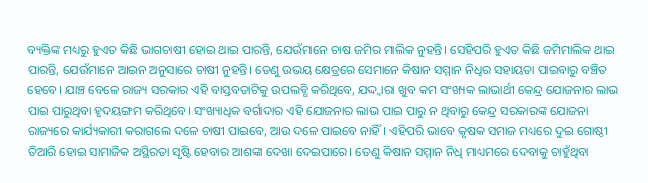ବ୍ୟକ୍ତିଙ୍କ ମଧ୍ୟରୁ ହୁଏତ କିଛି ଭାଗଚାଷୀ ହୋଇ ଥାଇ ପାରନ୍ତି, ଯେଉଁମାନେ ଚାଷ ଜମିର ମାଲିକ ନୁହନ୍ତି। ସେହିପରି ହୁଏତ କିଛି ଜମିମାଲିକ ଥାଇ ପାରନ୍ତି, ଯେଉଁମାନେ ଆଇନ ଅନୁସାରେ ଚାଷୀ ନୁହନ୍ତି। ତେଣୁ ଉଭୟ କ୍ଷେତ୍ରରେ ସେମାନେ କିଷାନ ସମ୍ମାନ ନିଧିର ସହାୟତା ପାଇବାରୁ ବଞ୍ଚିତ ହେବେ। ଯାଞ୍ଚ ବେଳେ ରାଜ୍ୟ ସରକାର ଏହି ବାସ୍ତବତାଟିକୁ ଉପଲବ୍ଧି କରିଥିବେ, ଯଦ୍ଦ୍ୱାରା ଖୁବ କମ ସଂଖ୍ୟକ ଲାଭାର୍ଥୀ କେନ୍ଦ୍ର ଯୋଜନାର ଲାଭ ପାଇ ପାରୁଥିବା ହୃଦୟଙ୍ଗମ କରିଥିବେ। ସଂଖ୍ୟାଧିକ ବର୍ଗାଦାର ଏହି ଯୋଜନାର ଲାଭ ପାଇ ପାରୁ ନ ଥିବାରୁ କେନ୍ଦ୍ର ସରକାରଙ୍କ ଯୋଜନା ରାଜ୍ୟରେ କାର୍ଯ୍ୟକାରୀ କରାଗଲେ ଦଳେ ଚାଷୀ ପାଇବେ, ଆଉ ଦଳେ ପାଇବେ ନାହିଁ। ଏହିପରି ଭାବେ କୃଷକ ସମାଜ ମଧ୍ୟରେ ଦୁଇ ଗୋଷ୍ଠୀ ତିଆରି ହୋଇ ସାମାଜିକ ଅସ୍ଥିରତା ସୃଷ୍ଟି ହେବାର ଆଶଙ୍କା ଦେଖା ଦେଇପାରେ। ତେଣୁ କିଷାନ ସମ୍ମାନ ନିଧି ମାଧ୍ୟମରେ ଦେବାକୁ ଚାହୁଁଥିବା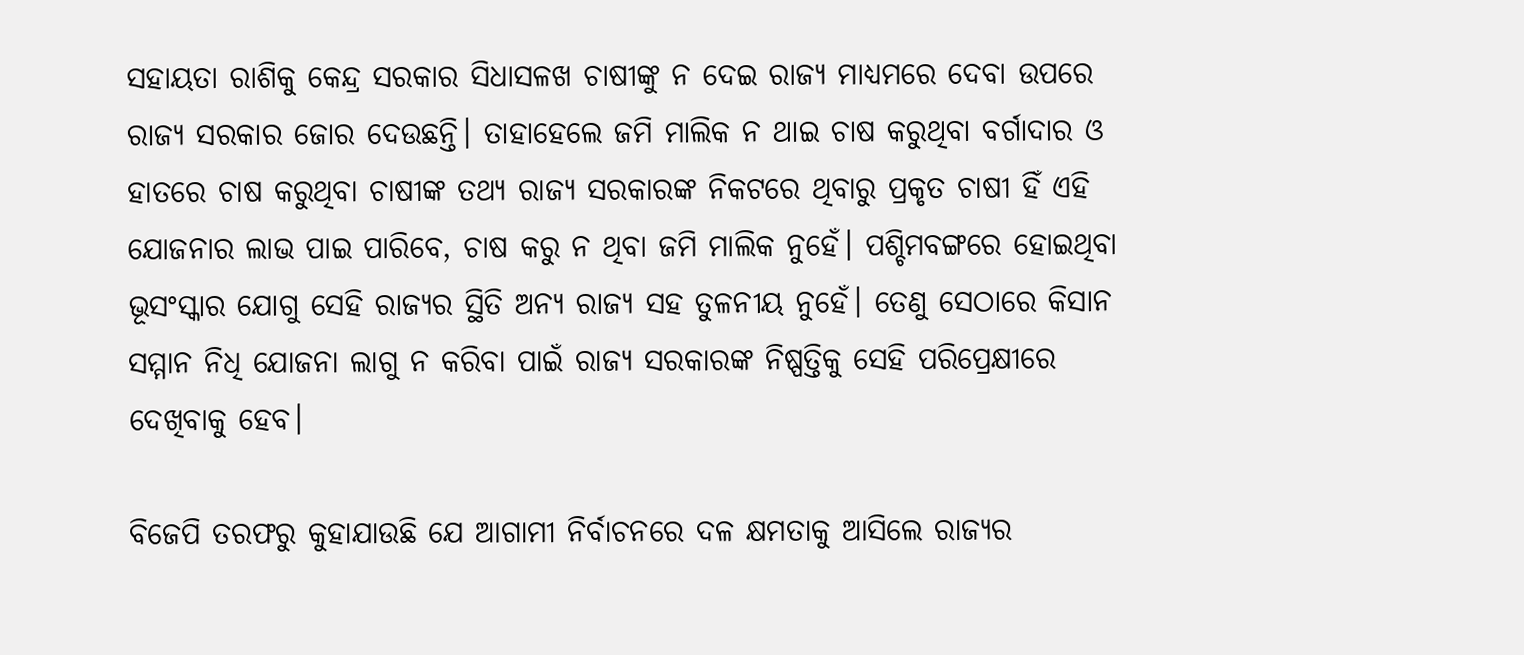ସହାୟତା ରାଶିକୁ କେନ୍ଦ୍ର ସରକାର ସିଧାସଳଖ ଚାଷୀଙ୍କୁ ନ ଦେଇ ରାଜ୍ୟ ମାଧ୍ୟମରେ ଦେବା ଉପରେ ରାଜ୍ୟ ସରକାର ଜୋର ଦେଉଛନ୍ତି। ତାହାହେଲେ ଜମି ମାଲିକ ନ ଥାଇ ଚାଷ କରୁଥିବା ବର୍ଗାଦାର ଓ ହାତରେ ଚାଷ କରୁଥିବା ଚାଷୀଙ୍କ ତଥ୍ୟ ରାଜ୍ୟ ସରକାରଙ୍କ ନିକଟରେ ଥିବାରୁ ପ୍ରକୃତ ଚାଷୀ ହିଁ ଏହି ଯୋଜନାର ଲାଭ ପାଇ ପାରିବେ, ଚାଷ କରୁ ନ ଥିବା ଜମି ମାଲିକ ନୁହେଁ। ପଶ୍ଚିମବଙ୍ଗରେ ହୋଇଥିବା ଭୂସଂସ୍କାର ଯୋଗୁ ସେହି ରାଜ୍ୟର ସ୍ଥିତି ଅନ୍ୟ ରାଜ୍ୟ ସହ ତୁଳନୀୟ ନୁହେଁ। ତେଣୁ ସେଠାରେ କିସାନ ସମ୍ମାନ ନିଧି ଯୋଜନା ଲାଗୁ ନ କରିବା ପାଇଁ ରାଜ୍ୟ ସରକାରଙ୍କ ନିଷ୍ପତ୍ତିକୁ ସେହି ପରିପ୍ରେକ୍ଷୀରେ ଦେଖିବାକୁ ହେବ।

ବିଜେପି ତରଫରୁ କୁହାଯାଉଛି ଯେ ଆଗାମୀ ନିର୍ବାଚନରେ ଦଳ କ୍ଷମତାକୁ ଆସିଲେ ରାଜ୍ୟର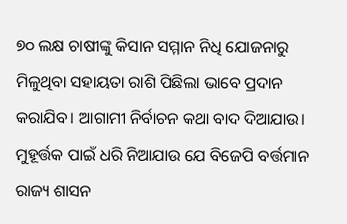୭୦ ଲକ୍ଷ ଚାଷୀଙ୍କୁ କିସାନ ସମ୍ମାନ ନିଧି ଯୋଜନାରୁ ମିଳୁଥିବା ସହାୟତା ରାଶି ପିଛିଲା ଭାବେ ପ୍ରଦାନ କରାଯିବ। ଆଗାମୀ ନିର୍ବାଚନ କଥା ବାଦ ଦିଆଯାଉ। ମୁହୂର୍ତ୍ତକ ପାଇଁ ଧରି ନିଆଯାଉ ଯେ ବିଜେପି ବର୍ତ୍ତମାନ ରାଜ୍ୟ ଶାସନ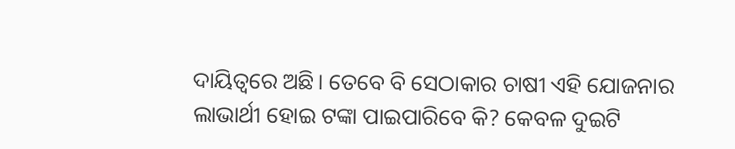ଦାୟିତ୍ୱରେ ଅଛି। ତେବେ ବି ସେଠାକାର ଚାଷୀ ଏହି ଯୋଜନାର ଲାଭାର୍ଥୀ ହୋଇ ଟଙ୍କା ପାଇପାରିବେ କି? କେବଳ ଦୁଇଟି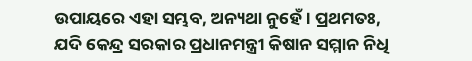ଉପାୟରେ ଏହା ସମ୍ଭବ, ଅନ୍ୟଥା ନୁହେଁ। ପ୍ରଥମତଃ, ଯଦି କେନ୍ଦ୍ର ସରକାର ପ୍ରଧାନମନ୍ତ୍ରୀ କିଷାନ ସମ୍ମାନ ନିଧି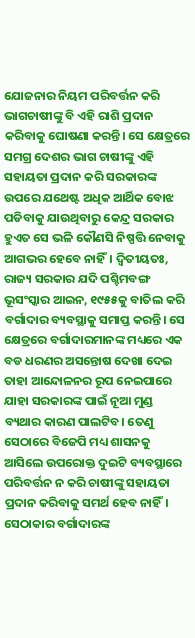ଯୋଜନାର ନିୟମ ପରିବର୍ତ୍ତନ କରି ଭାଗଚାଷୀଙ୍କୁ ବି ଏହି ରାଶି ପ୍ରଦାନ କରିବାକୁ ଘୋଷଣା କରନ୍ତି। ସେ କ୍ଷେତ୍ରରେ ସମଗ୍ର ଦେଶର ଭାଗ ଚାଷୀଙ୍କୁ ଏହି ସହାୟତା ପ୍ରଦାନ କରି ସରକାରଙ୍କ ଉପରେ ଯଥେଷ୍ଟ ଅଧିକ ଆର୍ଥିକ ବୋଝ ପଡିବାକୁ ଯାଉଥିବାରୁ କେନ୍ଦ୍ର ସରକାର ହୁଏତ ସେ ଭଳି କୌଣସି ନିଷ୍ପତ୍ତି ନେବାକୁ ଆଗଭର ହେବେ ନାହିଁ। ଦ୍ୱିତୀୟତଃ, ରାଜ୍ୟ ସରକାର ଯଦି ପଶ୍ଚିମବଙ୍ଗ ଭୂସଂସ୍କାର ଆଇନ, ୧୯୫୫କୁ ବାତିଲ କରି ବର୍ଗାଦାର ବ୍ୟବସ୍ଥାକୁ ସମାପ୍ତ କରନ୍ତି। ସେ କ୍ଷେତ୍ରରେ ବର୍ଗାଦାରମାନଙ୍କ ମଧ୍ୟରେ ଏକ ବଡ ଧରଣର ଅସନ୍ତୋଷ ଦେଖା ଦେଇ ତାହା ଆନ୍ଦୋଳନର ରୂପ ନେଇପାରେ ଯାହା ସରକାରଙ୍କ ପାଇଁ ନୂଆ ମୁଣ୍ଡ ବ୍ୟଥାର କାରଣ ପାଲଟିବ। ତେଣୁ ସେଠାରେ ବିଜେପି ମଧ୍ୟ ଶାସନକୁ ଆସିଲେ ଉପରୋକ୍ତ ଦୁଇଟି ବ୍ୟବସ୍ଥାରେ ପରିବର୍ତ୍ତନ ନ କରି ଚାଷୀଙ୍କୁ ସହାୟତା ପ୍ରଦାନ କରିବାକୁ ସମର୍ଥ ହେବ ନାହିଁ। ସେଠାକାର ବର୍ଗାଦାରଙ୍କ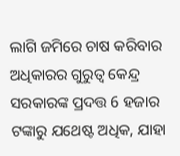ଲାଗି ଜମିରେ ଚାଷ କରିବାର ଅଧିକାରର ଗୁରୁତ୍ୱ କେନ୍ଦ୍ର ସରକାରଙ୍କ ପ୍ରଦତ୍ତ 6 ହଜାର ଟଙ୍କାରୁ ଯଥେଷ୍ଟ ଅଧିକ, ଯାହା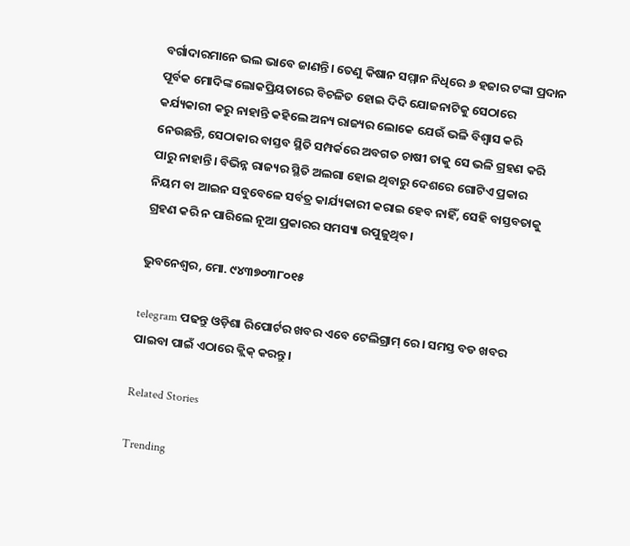ବର୍ଗାଦାରମାନେ ଭଲ ଭାବେ ଜାଣନ୍ତି। ତେଣୁ କିଷାନ ସମ୍ମାନ ନିଧିରେ ୬ ହଜାର ଟଙ୍କା ପ୍ରଦାନ ପୂର୍ବକ ମୋଦିଙ୍କ ଲୋକପ୍ରିୟତାରେ ବିଚଳିତ ହୋଇ ଦିଦି ଯୋଜନାଟିକୁ ସେଠାରେ କର୍ଯ୍ୟକାରୀ କରୁ ନାହାନ୍ତି କହିଲେ ଅନ୍ୟ ରାଜ୍ୟର ଲୋକେ ଯେଉଁ ଭଳି ବିଶ୍ୱାସ କରି ନେଉଛନ୍ତି, ସେଠାକାର ବାସ୍ତବ ସ୍ଥିତି ସମ୍ପର୍କରେ ଅବଗତ ଚାଷୀ ତାକୁ ସେ ଭଳି ଗ୍ରହଣ କରି ପାରୁ ନାହାନ୍ତି। ବିଭିନ୍ନ ରାଜ୍ୟର ସ୍ଥିତି ଅଲଗା ହୋଇ ଥିବାରୁ ଦେଶରେ ଗୋଟିଏ ପ୍ରକାର ନିୟମ ବା ଆଇନ ସବୁବେଳେ ସର୍ବତ୍ର କାର୍ଯ୍ୟକାରୀ କରାଇ ହେବ ନାହିଁ, ସେହି ବାସ୍ତବତାକୁ ଗ୍ରହଣ କରି ନ ପାରିଲେ ନୂଆ ପ୍ରକାରର ସମସ୍ୟା ଉପୁଜୁଥିବ।

ଭୁବନେଶ୍ଵର, ମୋ. ୯୪୩୭୦୩୮୦୧୫

telegram ପଢନ୍ତୁ ଓଡ଼ିଶା ରିପୋର୍ଟର ଖବର ଏବେ ଟେଲିଗ୍ରାମ୍ ରେ। ସମସ୍ତ ବଡ ଖବର ପାଇବା ପାଇଁ ଏଠାରେ କ୍ଲିକ୍ କରନ୍ତୁ।

Related Stories

Trending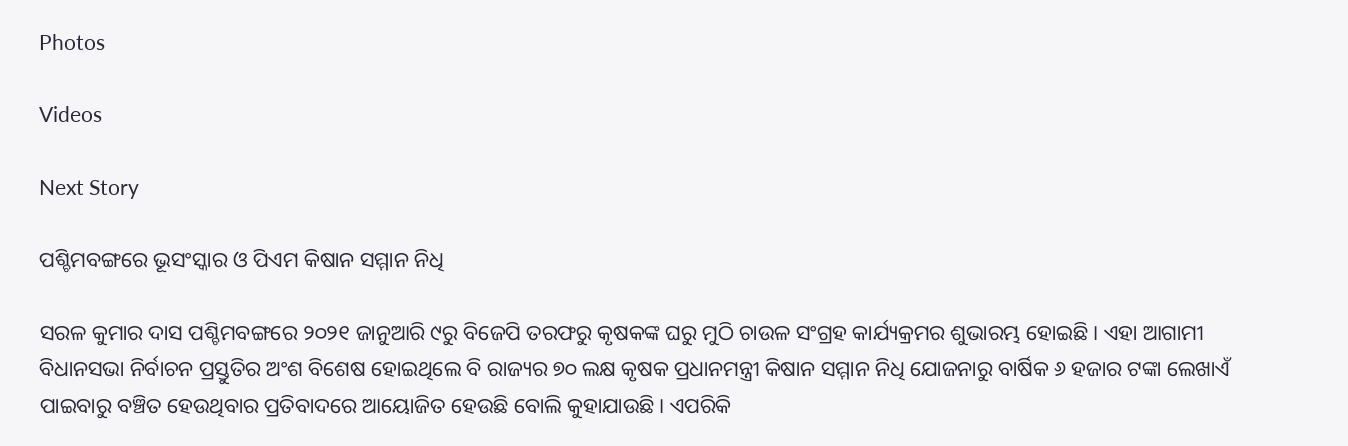Photos

Videos

Next Story

ପଶ୍ଚିମବଙ୍ଗରେ ଭୂସଂସ୍କାର ଓ ପିଏମ କିଷାନ ସମ୍ମାନ ନିଧି

ସରଳ କୁମାର ଦାସ ପଶ୍ଚିମବଙ୍ଗରେ ୨୦୨୧ ଜାନୁଆରି ୯ରୁ ବିଜେପି ତରଫରୁ କୃଷକଙ୍କ ଘରୁ ମୁଠି ଚାଉଳ ସଂଗ୍ରହ କାର୍ଯ୍ୟକ୍ରମର ଶୁଭାରମ୍ଭ ହୋଇଛି। ଏହା ଆଗାମୀ ବିଧାନସଭା ନିର୍ବାଚନ ପ୍ରସ୍ତୁତିର ଅଂଶ ବିଶେଷ ହୋଇଥିଲେ ବି ରାଜ୍ୟର ୭୦ ଲକ୍ଷ କୃଷକ ପ୍ରଧାନମନ୍ତ୍ରୀ କିଷାନ ସମ୍ମାନ ନିଧି ଯୋଜନାରୁ ବାର୍ଷିକ ୬ ହଜାର ଟଙ୍କା ଲେଖାଏଁ ପାଇବାରୁ ବଞ୍ଚିତ ହେଉଥିବାର ପ୍ରତିବାଦରେ ଆୟୋଜିତ ହେଉଛି ବୋଲି କୁହାଯାଉଛି। ଏପରିକି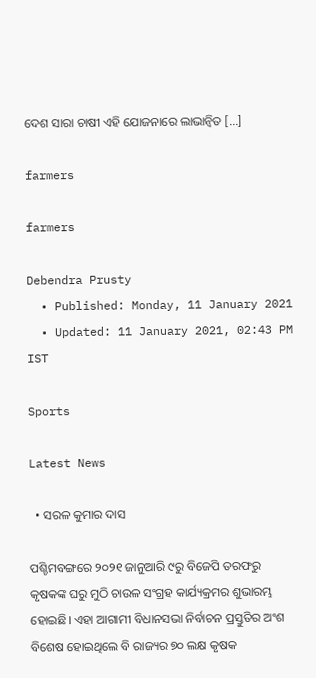ଦେଶ ସାରା ଚାଷୀ ଏହି ଯୋଜନାରେ ଲାଭାନ୍ୱିତ […]

farmers

farmers

Debendra Prusty
  • Published: Monday, 11 January 2021
  • Updated: 11 January 2021, 02:43 PM IST

Sports

Latest News

  • ସରଳ କୁମାର ଦାସ

ପଶ୍ଚିମବଙ୍ଗରେ ୨୦୨୧ ଜାନୁଆରି ୯ରୁ ବିଜେପି ତରଫରୁ କୃଷକଙ୍କ ଘରୁ ମୁଠି ଚାଉଳ ସଂଗ୍ରହ କାର୍ଯ୍ୟକ୍ରମର ଶୁଭାରମ୍ଭ ହୋଇଛି। ଏହା ଆଗାମୀ ବିଧାନସଭା ନିର୍ବାଚନ ପ୍ରସ୍ତୁତିର ଅଂଶ ବିଶେଷ ହୋଇଥିଲେ ବି ରାଜ୍ୟର ୭୦ ଲକ୍ଷ କୃଷକ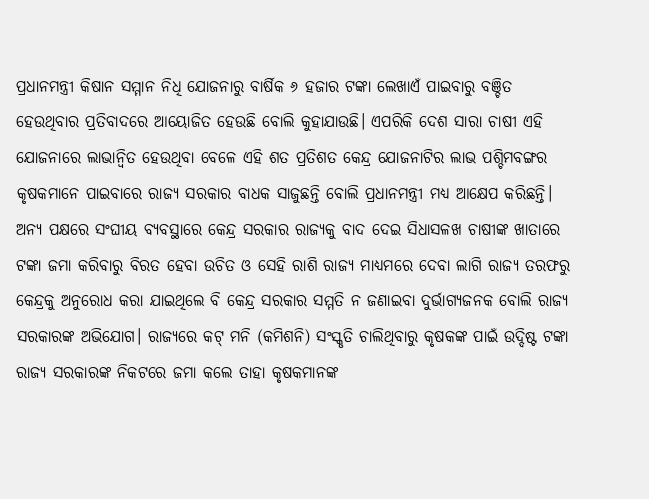ପ୍ରଧାନମନ୍ତ୍ରୀ କିଷାନ ସମ୍ମାନ ନିଧି ଯୋଜନାରୁ ବାର୍ଷିକ ୬ ହଜାର ଟଙ୍କା ଲେଖାଏଁ ପାଇବାରୁ ବଞ୍ଚିତ ହେଉଥିବାର ପ୍ରତିବାଦରେ ଆୟୋଜିତ ହେଉଛି ବୋଲି କୁହାଯାଉଛି। ଏପରିକି ଦେଶ ସାରା ଚାଷୀ ଏହି ଯୋଜନାରେ ଲାଭାନ୍ୱିତ ହେଉଥିବା ବେଳେ ଏହି ଶତ ପ୍ରତିଶତ କେନ୍ଦ୍ର ଯୋଜନାଟିର ଲାଭ ପଶ୍ଚିମବଙ୍ଗର କୃଷକମାନେ ପାଇବାରେ ରାଜ୍ୟ ସରକାର ବାଧକ ସାଜୁଛନ୍ତି ବୋଲି ପ୍ରଧାନମନ୍ତ୍ରୀ ମଧ୍ୟ ଆକ୍ଷେପ କରିଛନ୍ତି। ଅନ୍ୟ ପକ୍ଷରେ ସଂଘୀୟ ବ୍ୟବସ୍ଥାରେ କେନ୍ଦ୍ର ସରକାର ରାଜ୍ୟକୁ ବାଦ ଦେଇ ସିଧାସଳଖ ଚାଷୀଙ୍କ ଖାତାରେ ଟଙ୍କା ଜମା କରିବାରୁ ବିରତ ହେବା ଉଚିତ ଓ ସେହି ରାଶି ରାଜ୍ୟ ମାଧ୍ୟମରେ ଦେବା ଲାଗି ରାଜ୍ୟ ତରଫରୁ କେନ୍ଦ୍ରକୁ ଅନୁରୋଧ କରା ଯାଇଥିଲେ ବି କେନ୍ଦ୍ର ସରକାର ସମ୍ମତି ନ ଜଣାଇବା ଦୁର୍ଭାଗ୍ୟଜନକ ବୋଲି ରାଜ୍ୟ ସରକାରଙ୍କ ଅଭିଯୋଗ। ରାଜ୍ୟରେ କଟ୍‌ ମନି (କମିଶନି) ସଂସ୍କୃତି ଚାଲିଥିବାରୁ କୃଷକଙ୍କ ପାଇଁ ଉଦ୍ଦିଷ୍ଟ ଟଙ୍କା ରାଜ୍ୟ ସରକାରଙ୍କ ନିକଟରେ ଜମା କଲେ ତାହା କୃଷକମାନଙ୍କ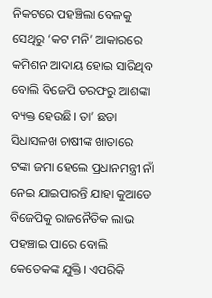ନିକଟରେ ପହଞ୍ଚିଲା ବେଳକୁ ସେଥିରୁ ‘କଟ ମନି’ ଆକାରରେ କମିଶନ ଆଦାୟ ହୋଇ ସାରିଥିବ ବୋଲି ବିଜେପି ତରଫରୁ ଆଶଙ୍କା ବ୍ୟକ୍ତ ହେଉଛି। ତା’ ଛଡା ସିଧାସଳଖ ଚାଷୀଙ୍କ ଖାତାରେ ଟଙ୍କା ଜମା ହେଲେ ପ୍ରଧାନମନ୍ତ୍ରୀ ନାଁ ନେଇ ଯାଇପାରନ୍ତି ଯାହା କୁଆଡେ ବିଜେପିକୁ ରାଜନୈତିକ ଲାଭ ପହଞ୍ଚାଇ ପାରେ ବୋଲି କେତେକଙ୍କ ଯୁକ୍ତି। ଏପରିକି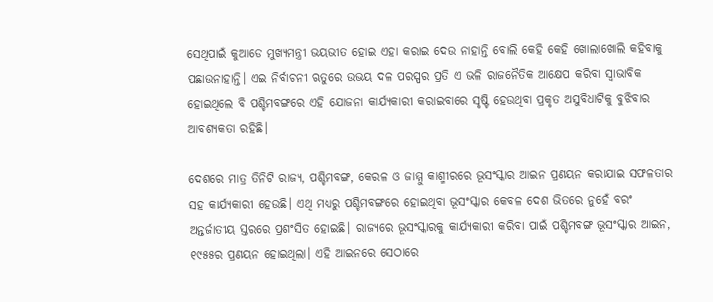ସେଥିପାଇଁ କୁଆଡେ ମୁଖ୍ୟମନ୍ତ୍ରୀ ଭୟଭୀତ ହୋଇ ଏହା କରାଇ ଦେଉ ନାହାନ୍ତି ବୋଲି କେହି କେହି ଖୋଲାଖୋଲି କହିବାକୁ ପଛାଉନାହାନ୍ତି। ଏଇ ନିର୍ବାଚନୀ ଋତୁରେ ଉଭୟ ଦଳ ପରସ୍ପର ପ୍ରତି ଏ ଭଳି ରାଜନୈତିକ ଆକ୍ଷେପ କରିବା ସ୍ୱାଭାବିକ ହୋଇଥିଲେ ବି ପଶ୍ଚିମବଙ୍ଗରେ ଏହି ଯୋଜନା କାର୍ଯ୍ୟକାରୀ କରାଇବାରେ ସୃଷ୍ଟି ହେଉଥିବା ପ୍ରକୃତ ଅସୁବିଧାଟିକୁ ବୁଝିବାର ଆବଶ୍ୟକତା ରହିଛି।

ଦେଶରେ ମାତ୍ର ତିନିଟି ରାଜ୍ୟ, ପଶ୍ଚିମବଙ୍ଗ, କେରଳ ଓ ଜାମ୍ମୁ କାଶ୍ମୀରରେ ଭୂସଂସ୍କାର ଆଇନ ପ୍ରଣୟନ କରାଯାଇ ସଫଳତାର ସହ କାର୍ଯ୍ୟକାରୀ ହେଉଛି। ଏଥି ମଧ୍ୟରୁ ପଶ୍ଚିମବଙ୍ଗରେ ହୋଇଥିବା ଭୂସଂସ୍କାର କେବଳ ଦେଶ ଭିତରେ ନୁହେଁ ବରଂ ଅନ୍ତର୍ଜାତୀୟ ସ୍ତରରେ ପ୍ରଶଂସିତ ହୋଇଛି। ରାଜ୍ୟରେ ଭୂସଂସ୍କାରକୁ କାର୍ଯ୍ୟକାରୀ କରିବା ପାଇଁ ପଶ୍ଚିମବଙ୍ଗ ଭୂସଂସ୍କାର ଆଇନ, ୧୯୫୫ର ପ୍ରଣୟନ ହୋଇଥିଲା। ଏହି ଆଇନରେ ସେଠାରେ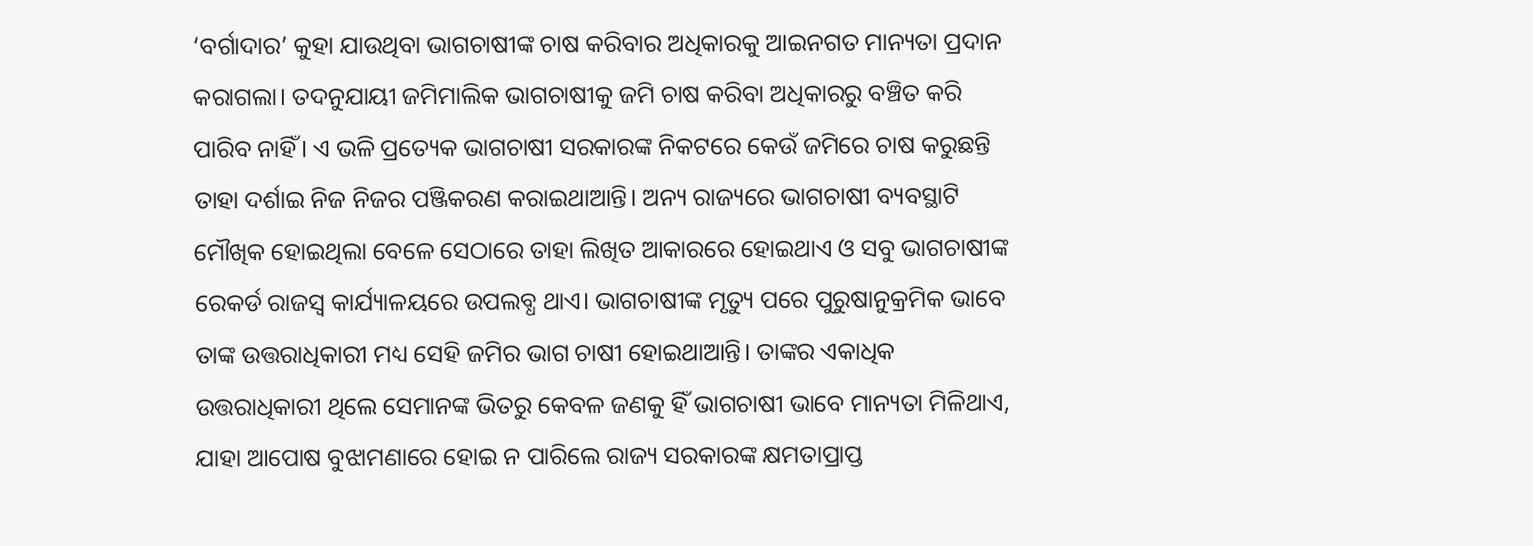‘ବର୍ଗାଦାର’ କୁହା ଯାଉଥିବା ଭାଗଚାଷୀଙ୍କ ଚାଷ କରିବାର ଅଧିକାରକୁ ଆଇନଗତ ମାନ୍ୟତା ପ୍ରଦାନ କରାଗଲା। ତଦନୁଯାୟୀ ଜମିମାଲିକ ଭାଗଚାଷୀକୁ ଜମି ଚାଷ କରିବା ଅଧିକାରରୁ ବଞ୍ଚିତ କରି ପାରିବ ନାହିଁ। ଏ ଭଳି ପ୍ରତ୍ୟେକ ଭାଗଚାଷୀ ସରକାରଙ୍କ ନିକଟରେ କେଉଁ ଜମିରେ ଚାଷ କରୁଛନ୍ତି ତାହା ଦର୍ଶାଇ ନିଜ ନିଜର ପଞ୍ଜିକରଣ କରାଇଥାଆନ୍ତି। ଅନ୍ୟ ରାଜ୍ୟରେ ଭାଗଚାଷୀ ବ୍ୟବସ୍ଥାଟି ମୌଖିକ ହୋଇଥିଲା ବେଳେ ସେଠାରେ ତାହା ଲିଖିତ ଆକାରରେ ହୋଇଥାଏ ଓ ସବୁ ଭାଗଚାଷୀଙ୍କ ରେକର୍ଡ ରାଜସ୍ୱ କାର୍ଯ୍ୟାଳୟରେ ଉପଲବ୍ଧ ଥାଏ। ଭାଗଚାଷୀଙ୍କ ମୃତ୍ୟୁ ପରେ ପୁରୁଷାନୁକ୍ରମିକ ଭାବେ ତାଙ୍କ ଉତ୍ତରାଧିକାରୀ ମଧ୍ୟ ସେହି ଜମିର ଭାଗ ଚାଷୀ ହୋଇଥାଆନ୍ତି। ତାଙ୍କର ଏକାଧିକ ଉତ୍ତରାଧିକାରୀ ଥିଲେ ସେମାନଙ୍କ ଭିତରୁ କେବଳ ଜଣକୁ ହିଁ ଭାଗଚାଷୀ ଭାବେ ମାନ୍ୟତା ମିଳିଥାଏ, ଯାହା ଆପୋଷ ବୁଝାମଣାରେ ହୋଇ ନ ପାରିଲେ ରାଜ୍ୟ ସରକାରଙ୍କ କ୍ଷମତାପ୍ରାପ୍ତ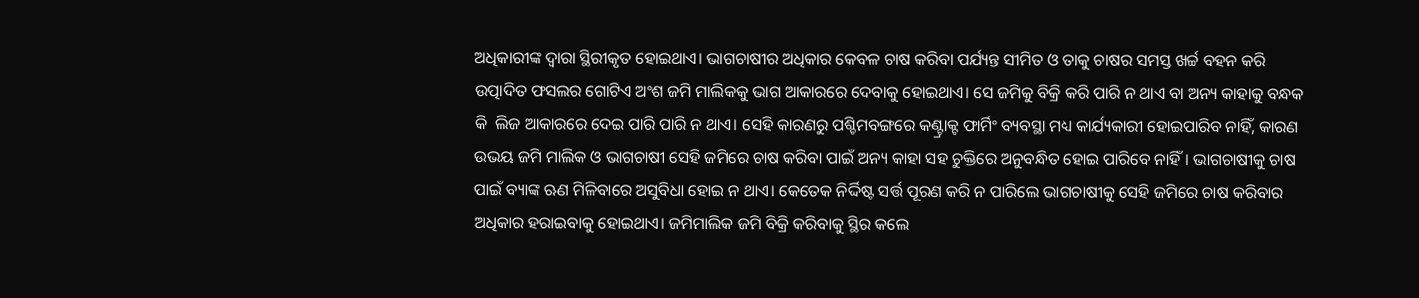ଅଧିକାରୀଙ୍କ ଦ୍ୱାରା ସ୍ଥିରୀକୃତ ହୋଇଥାଏ। ଭାଗଚାଷୀର ଅଧିକାର କେବଳ ଚାଷ କରିବା ପର୍ଯ୍ୟନ୍ତ ସୀମିତ ଓ ତାକୁ ଚାଷର ସମସ୍ତ ଖର୍ଚ୍ଚ ବହନ କରି ଉତ୍ପାଦିତ ଫସଲର ଗୋଟିଏ ଅଂଶ ଜମି ମାଲିକକୁ ଭାଗ ଆକାରରେ ଦେବାକୁ ହୋଇଥାଏ। ସେ ଜମିକୁ ବିକ୍ରି କରି ପାରି ନ ଥାଏ ବା ଅନ୍ୟ କାହାକୁ ବନ୍ଧକ କି  ଲିଜ ଆକାରରେ ଦେଇ ପାରି ପାରି ନ ଥାଏ। ସେହି କାରଣରୁ ପଶ୍ଚିମବଙ୍ଗରେ କଣ୍ଟ୍ରାକ୍ଟ ଫାର୍ମିଂ ବ୍ୟବସ୍ଥା ମଧ୍ୟ କାର୍ଯ୍ୟକାରୀ ହୋଇପାରିବ ନାହିଁ, କାରଣ ଉଭୟ ଜମି ମାଲିକ ଓ ଭାଗଚାଷୀ ସେହି ଜମିରେ ଚାଷ କରିବା ପାଇଁ ଅନ୍ୟ କାହା ସହ ଚୁକ୍ତିରେ ଅନୁବନ୍ଧିତ ହୋଇ ପାରିବେ ନାହିଁ। ଭାଗଚାଷୀକୁ ଚାଷ ପାଇଁ ବ୍ୟାଙ୍କ ଋଣ ମିଳିବାରେ ଅସୁବିଧା ହୋଇ ନ ଥାଏ। କେତେକ ନିର୍ଦ୍ଦିଷ୍ଟ ସର୍ତ୍ତ ପୂରଣ କରି ନ ପାରିଲେ ଭାଗଚାଷୀକୁ ସେହି ଜମିରେ ଚାଷ କରିବାର ଅଧିକାର ହରାଇବାକୁ ହୋଇଥାଏ। ଜମିମାଲିକ ଜମି ବିକ୍ରି କରିବାକୁ ସ୍ଥିର କଲେ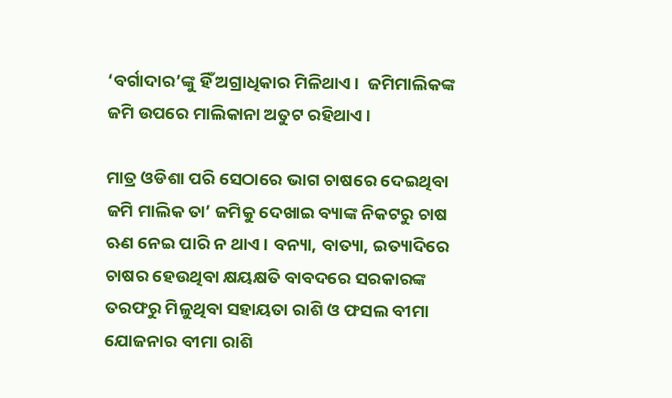‘ବର୍ଗାଦାର’ଙ୍କୁ ହିଁ ଅଗ୍ରାଧିକାର ମିଳିଥାଏ।  ଜମିମାଲିକଙ୍କ ଜମି ଉପରେ ମାଲିକାନା ଅତୁଟ ରହିଥାଏ।

ମାତ୍ର ଓଡିଶା ପରି ସେଠାରେ ଭାଗ ଚାଷରେ ଦେଇଥିବା ଜମି ମାଲିକ ତା’ ଜମିକୁ ଦେଖାଇ ବ୍ୟାଙ୍କ ନିକଟରୁ ଚାଷ ଋଣ ନେଇ ପାରି ନ ଥାଏ। ବନ୍ୟା, ବାତ୍ୟା, ଇତ୍ୟାଦିରେ ଚାଷର ହେଉଥିବା କ୍ଷୟକ୍ଷତି ବାବଦରେ ସରକାରଙ୍କ ତରଫରୁ ମିଳୁଥିବା ସହାୟତା ରାଶି ଓ ଫସଲ ବୀମା ଯୋଜନାର ବୀମା ରାଶି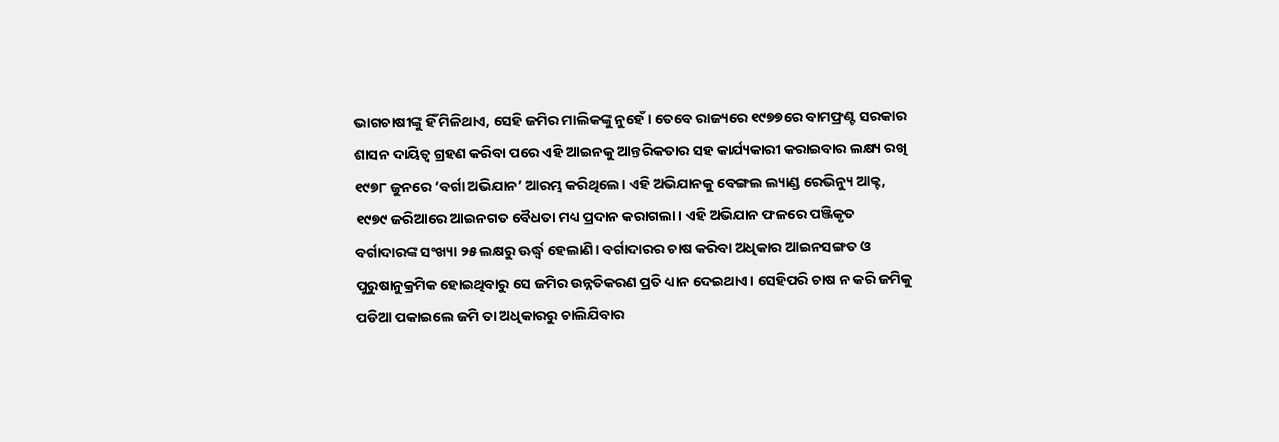ଭାଗଚାଷୀଙ୍କୁ ହିଁ ମିଳିଥାଏ, ସେହି ଜମିର ମାଲିକଙ୍କୁ ନୁହେଁ। ତେବେ ରାଜ୍ୟରେ ୧୯୭୭ରେ ବାମଫ୍ରଣ୍ଟ ସରକାର ଶାସନ ଦାୟିତ୍ୱ ଗ୍ରହଣ କରିବା ପରେ ଏହି ଆଇନକୁ ଆନ୍ତରିକତାର ସହ କାର୍ଯ୍ୟକାରୀ କରାଇବାର ଲକ୍ଷ୍ୟ ରଖି ୧୯୭୮ ଜୁନରେ ‘ବର୍ଗା ଅଭିଯାନ’ ଆରମ୍ଭ କରିଥିଲେ। ଏହି ଅଭିଯାନକୁ ବେଙ୍ଗଲ ଲ୍ୟାଣ୍ଡ ରେଭିନ୍ୟୁ ଆକ୍ଟ, ୧୯୭୯ ଜରିଆରେ ଆଇନଗତ ବୈଧତା ମଧ୍ୟ ପ୍ରଦାନ କରାଗଲା। ଏହି ଅଭିଯାନ ଫଳରେ ପଞ୍ଜିକୃତ ବର୍ଗାଦାରଙ୍କ ସଂଖ୍ୟା ୨୫ ଲକ୍ଷରୁ ଊର୍ଦ୍ଧ୍ୱ ହେଲାଣି। ବର୍ଗାଦାରର ଚାଷ କରିବା ଅଧିକାର ଆଇନସଙ୍ଗତ ଓ ପୁରୁଷାନୁକ୍ରମିକ ହୋଇଥିବାରୁ ସେ ଜମିର ଉନ୍ନତିକରଣ ପ୍ରତି ଧ୍ୟାନ ଦେଇଥାଏ। ସେହିପରି ଚାଷ ନ କରି ଜମିକୁ ପଡିଆ ପକାଇଲେ ଜମି ତା ଅଧିକାରରୁ ଚାଲିଯିବାର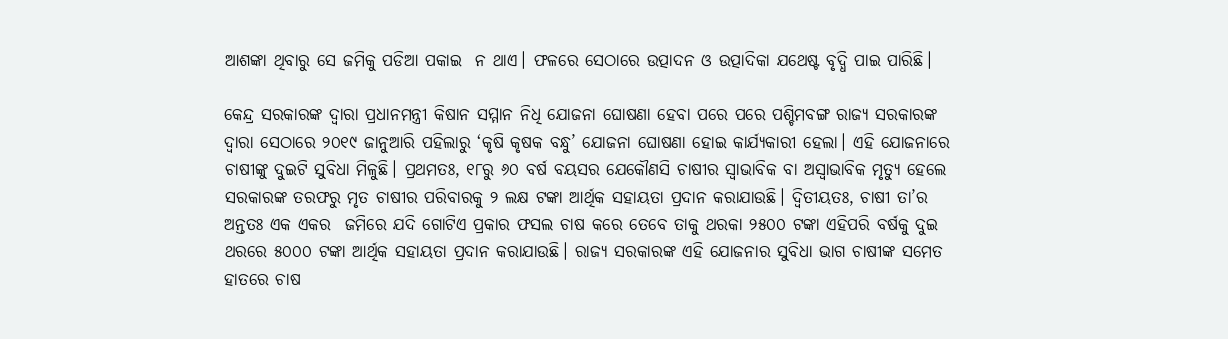ଆଶଙ୍କା ଥିବାରୁ ସେ ଜମିକୁ ପଡିଆ ପକାଇ  ନ ଥାଏ। ଫଳରେ ସେଠାରେ ଉତ୍ପାଦନ ଓ ଉତ୍ପାଦିକା ଯଥେଷ୍ଟ ବୃଦ୍ଧି ପାଇ ପାରିଛି।

କେନ୍ଦ୍ର ସରକାରଙ୍କ ଦ୍ୱାରା ପ୍ରଧାନମନ୍ତ୍ରୀ କିଷାନ ସମ୍ମାନ ନିଧି ଯୋଜନା ଘୋଷଣା ହେବା ପରେ ପରେ ପଶ୍ଚିମବଙ୍ଗ ରାଜ୍ୟ ସରକାରଙ୍କ ଦ୍ୱାରା ସେଠାରେ ୨୦୧୯ ଜାନୁଆରି ପହିଲାରୁ ‘କୃଷି କୃଷକ ବନ୍ଧୁ’ ଯୋଜନା ଘୋଷଣା ହୋଇ କାର୍ଯ୍ୟକାରୀ ହେଲା। ଏହି ଯୋଜନାରେ ଚାଷୀଙ୍କୁ ଦୁଇଟି ସୁବିଧା ମିଳୁଛି। ପ୍ରଥମତଃ, ୧୮ରୁ ୬୦ ବର୍ଷ ବୟସର ଯେକୌଣସି ଚାଷୀର ସ୍ୱାଭାବିକ ବା ଅସ୍ୱାଭାବିକ ମୃତ୍ୟୁ ହେଲେ ସରକାରଙ୍କ ତରଫରୁ ମୃତ ଚାଷୀର ପରିବାରକୁ ୨ ଲକ୍ଷ ଟଙ୍କା ଆର୍ଥିକ ସହାୟତା ପ୍ରଦାନ କରାଯାଉଛି। ଦ୍ୱିତୀୟତଃ, ଚାଷୀ ତା’ର ଅନ୍ତତଃ ଏକ ଏକର  ଜମିରେ ଯଦି ଗୋଟିଏ ପ୍ରକାର ଫସଲ ଚାଷ କରେ ତେବେ ତାକୁ ଥରକା ୨୫୦୦ ଟଙ୍କା ଏହିପରି ବର୍ଷକୁ ଦୁଇ ଥରରେ ୫୦୦୦ ଟଙ୍କା ଆର୍ଥିକ ସହାୟତା ପ୍ରଦାନ କରାଯାଉଛି। ରାଜ୍ୟ ସରକାରଙ୍କ ଏହି ଯୋଜନାର ସୁବିଧା ଭାଗ ଚାଷୀଙ୍କ ସମେତ ହାତରେ ଚାଷ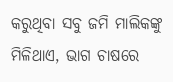କରୁଥିବା ସବୁ ଜମି ମାଲିକଙ୍କୁ ମିଳିଥାଏ, ଭାଗ ଚାଷରେ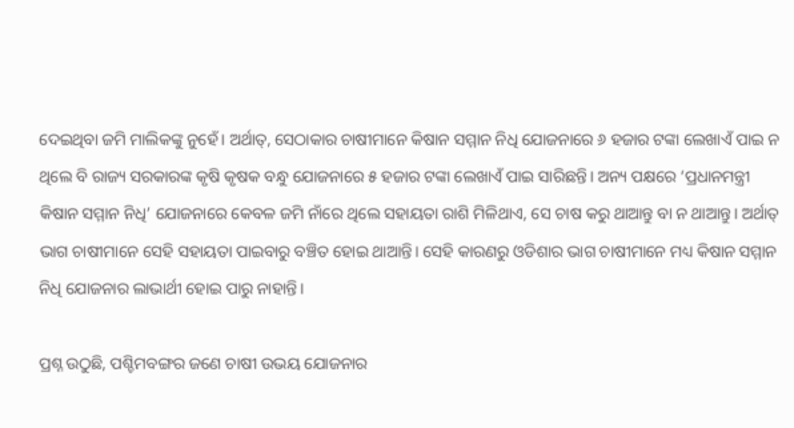ଦେଇଥିବା ଜମି ମାଲିକଙ୍କୁ ନୁହେଁ। ଅର୍ଥାତ୍, ସେଠାକାର ଚାଷୀମାନେ କିଷାନ ସମ୍ମାନ ନିଧି ଯୋଜନାରେ ୬ ହଜାର ଟଙ୍କା ଲେଖାଏଁ ପାଇ ନ ଥିଲେ ବି ରାଜ୍ୟ ସରକାରଙ୍କ କୃଷି କୃଷକ ବନ୍ଧୁ ଯୋଜନାରେ ୫ ହଜାର ଟଙ୍କା ଲେଖାଏଁ ପାଇ ସାରିଛନ୍ତି। ଅନ୍ୟ ପକ୍ଷରେ ‘ପ୍ରଧାନମନ୍ତ୍ରୀ କିଷାନ ସମ୍ମାନ ନିଧି’ ଯୋଜନାରେ କେବଳ ଜମି ନାଁରେ ଥିଲେ ସହାୟତା ରାଶି ମିଳିଥାଏ, ସେ ଚାଷ କରୁ ଥାଆନ୍ତୁ ବା ନ ଥାଆନ୍ତୁ। ଅର୍ଥାତ୍ ଭାଗ ଚାଷୀମାନେ ସେହି ସହାୟତା ପାଇବାରୁ ବଞ୍ଚିତ ହୋଇ ଥାଆନ୍ତି। ସେହି କାରଣରୁ ଓଡିଶାର ଭାଗ ଚାଷୀମାନେ ମଧ୍ୟ କିଷାନ ସମ୍ମାନ ନିଧି ଯୋଜନାର ଲାଭାର୍ଥୀ ହୋଇ ପାରୁ ନାହାନ୍ତି।

ପ୍ରଶ୍ନ ଉଠୁଛି, ପଶ୍ଚିମବଙ୍ଗର ଜଣେ ଚାଷୀ ଉଭୟ ଯୋଜନାର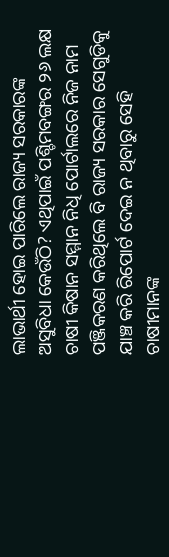ଲାଭାର୍ଥୀ ହୋଇ ପାରିଲେ ରାଜ୍ୟ ସରକାରଙ୍କ ଅସୁବିଧା କେଉଁଠି? ଏଥିପାଇଁ ପଶ୍ଚିମବଙ୍ଗର ୨୬ ଲକ୍ଷ ଚାଷୀ କିଷାନ ସମ୍ମାନ ନିଧି ପୋର୍ଟାଲରେ ନିଜ ନାମ ପଞ୍ଜିକରଣ କରିଥିଲେ ବି ରାଜ୍ୟ ସରକାର ସେଗୁଡିକୁ ଯାଞ୍ଚ କରି ରିପୋର୍ଟ ଦେଇ ନ ଥିବାରୁ ସେହି ଚାଷୀମାନଙ୍କ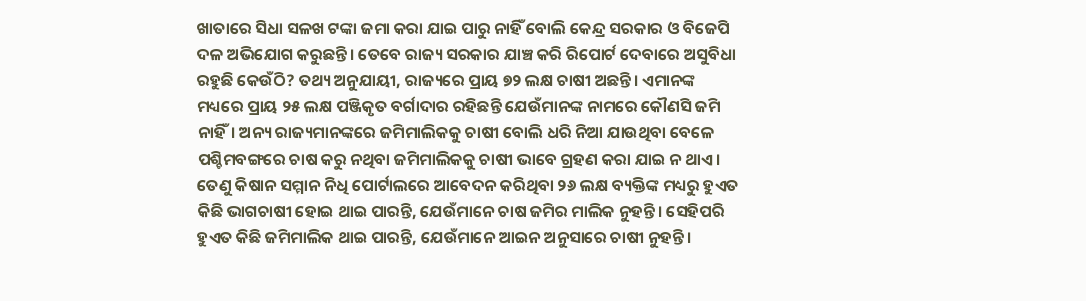ଖାତାରେ ସିଧା ସଳଖ ଟଙ୍କା ଜମା କରା ଯାଇ ପାରୁ ନାହିଁ ବୋଲି କେନ୍ଦ୍ର ସରକାର ଓ ବିଜେପି ଦଳ ଅଭିଯୋଗ କରୁଛନ୍ତି। ତେବେ ରାଜ୍ୟ ସରକାର ଯାଞ୍ଚ କରି ରିପୋର୍ଟ ଦେବାରେ ଅସୁବିଧା ରହୁଛି କେଉଁଠି? ତଥ୍ୟ ଅନୁଯାୟୀ, ରାଜ୍ୟରେ ପ୍ରାୟ ୭୨ ଲକ୍ଷ ଚାଷୀ ଅଛନ୍ତି। ଏମାନଙ୍କ ମଧ୍ୟରେ ପ୍ରାୟ ୨୫ ଲକ୍ଷ ପଞ୍ଜିକୃତ ବର୍ଗାଦାର ରହିଛନ୍ତି ଯେଉଁମାନଙ୍କ ନାମରେ କୌଣସି ଜମି ନାହିଁ। ଅନ୍ୟ ରାଜ୍ୟମାନଙ୍କରେ ଜମିମାଲିକକୁ ଚାଷୀ ବୋଲି ଧରି ନିଆ ଯାଉଥିବା ବେଳେ ପଶ୍ଚିମବଙ୍ଗରେ ଚାଷ କରୁ ନଥିବା ଜମିମାଲିକକୁ ଚାଷୀ ଭାବେ ଗ୍ରହଣ କରା ଯାଇ ନ ଥାଏ। ତେଣୁ କିଷାନ ସମ୍ମାନ ନିଧି ପୋର୍ଟାଲରେ ଆବେଦନ କରିଥିବା ୨୬ ଲକ୍ଷ ବ୍ୟକ୍ତିଙ୍କ ମଧ୍ୟରୁ ହୁଏତ କିଛି ଭାଗଚାଷୀ ହୋଇ ଥାଇ ପାରନ୍ତି, ଯେଉଁମାନେ ଚାଷ ଜମିର ମାଲିକ ନୁହନ୍ତି। ସେହିପରି ହୁଏତ କିଛି ଜମିମାଲିକ ଥାଇ ପାରନ୍ତି, ଯେଉଁମାନେ ଆଇନ ଅନୁସାରେ ଚାଷୀ ନୁହନ୍ତି।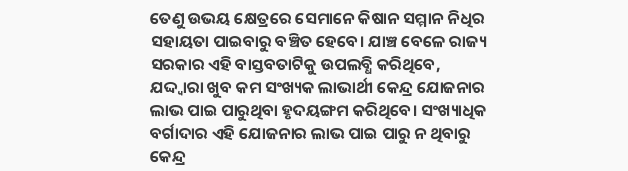ତେଣୁ ଉଭୟ କ୍ଷେତ୍ରରେ ସେମାନେ କିଷାନ ସମ୍ମାନ ନିଧିର ସହାୟତା ପାଇବାରୁ ବଞ୍ଚିତ ହେବେ। ଯାଞ୍ଚ ବେଳେ ରାଜ୍ୟ ସରକାର ଏହି ବାସ୍ତବତାଟିକୁ ଉପଲବ୍ଧି କରିଥିବେ, ଯଦ୍ଦ୍ୱାରା ଖୁବ କମ ସଂଖ୍ୟକ ଲାଭାର୍ଥୀ କେନ୍ଦ୍ର ଯୋଜନାର ଲାଭ ପାଇ ପାରୁଥିବା ହୃଦୟଙ୍ଗମ କରିଥିବେ। ସଂଖ୍ୟାଧିକ ବର୍ଗାଦାର ଏହି ଯୋଜନାର ଲାଭ ପାଇ ପାରୁ ନ ଥିବାରୁ କେନ୍ଦ୍ର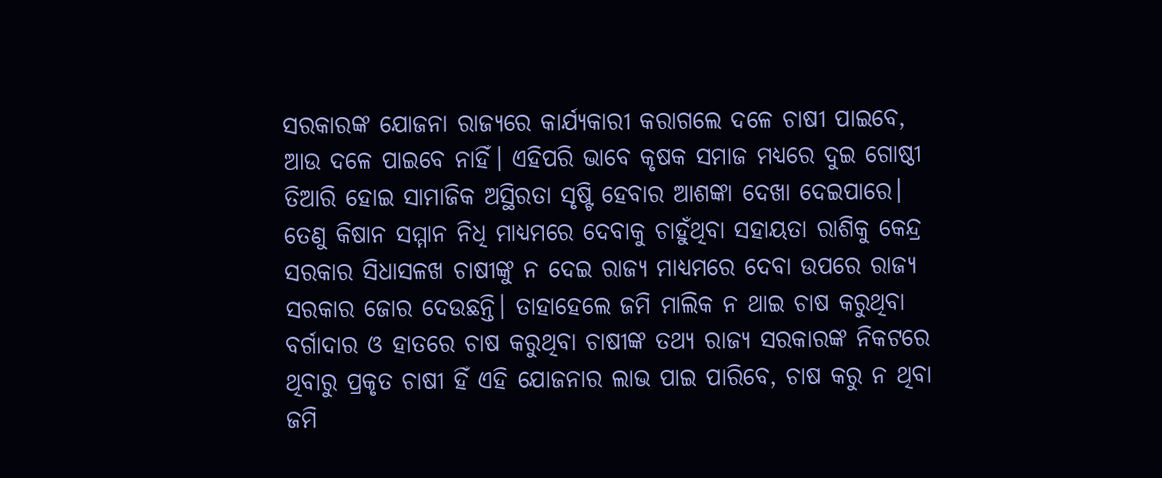ସରକାରଙ୍କ ଯୋଜନା ରାଜ୍ୟରେ କାର୍ଯ୍ୟକାରୀ କରାଗଲେ ଦଳେ ଚାଷୀ ପାଇବେ, ଆଉ ଦଳେ ପାଇବେ ନାହିଁ। ଏହିପରି ଭାବେ କୃଷକ ସମାଜ ମଧ୍ୟରେ ଦୁଇ ଗୋଷ୍ଠୀ ତିଆରି ହୋଇ ସାମାଜିକ ଅସ୍ଥିରତା ସୃଷ୍ଟି ହେବାର ଆଶଙ୍କା ଦେଖା ଦେଇପାରେ। ତେଣୁ କିଷାନ ସମ୍ମାନ ନିଧି ମାଧ୍ୟମରେ ଦେବାକୁ ଚାହୁଁଥିବା ସହାୟତା ରାଶିକୁ କେନ୍ଦ୍ର ସରକାର ସିଧାସଳଖ ଚାଷୀଙ୍କୁ ନ ଦେଇ ରାଜ୍ୟ ମାଧ୍ୟମରେ ଦେବା ଉପରେ ରାଜ୍ୟ ସରକାର ଜୋର ଦେଉଛନ୍ତି। ତାହାହେଲେ ଜମି ମାଲିକ ନ ଥାଇ ଚାଷ କରୁଥିବା ବର୍ଗାଦାର ଓ ହାତରେ ଚାଷ କରୁଥିବା ଚାଷୀଙ୍କ ତଥ୍ୟ ରାଜ୍ୟ ସରକାରଙ୍କ ନିକଟରେ ଥିବାରୁ ପ୍ରକୃତ ଚାଷୀ ହିଁ ଏହି ଯୋଜନାର ଲାଭ ପାଇ ପାରିବେ, ଚାଷ କରୁ ନ ଥିବା ଜମି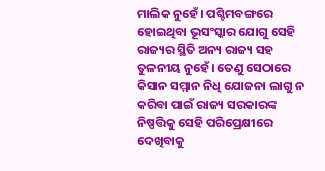ମାଲିକ ନୁହେଁ। ପଶ୍ଚିମବଙ୍ଗରେ ହୋଇଥିବା ଭୂସଂସ୍କାର ଯୋଗୁ ସେହି ରାଜ୍ୟର ସ୍ଥିତି ଅନ୍ୟ ରାଜ୍ୟ ସହ ତୁଳନୀୟ ନୁହେଁ। ତେଣୁ ସେଠାରେ କିସାନ ସମ୍ମାନ ନିଧି ଯୋଜନା ଲାଗୁ ନ କରିବା ପାଇଁ ରାଜ୍ୟ ସରକାରଙ୍କ ନିଷ୍ପତ୍ତିକୁ ସେହି ପରିପ୍ରେକ୍ଷୀରେ ଦେଖିବାକୁ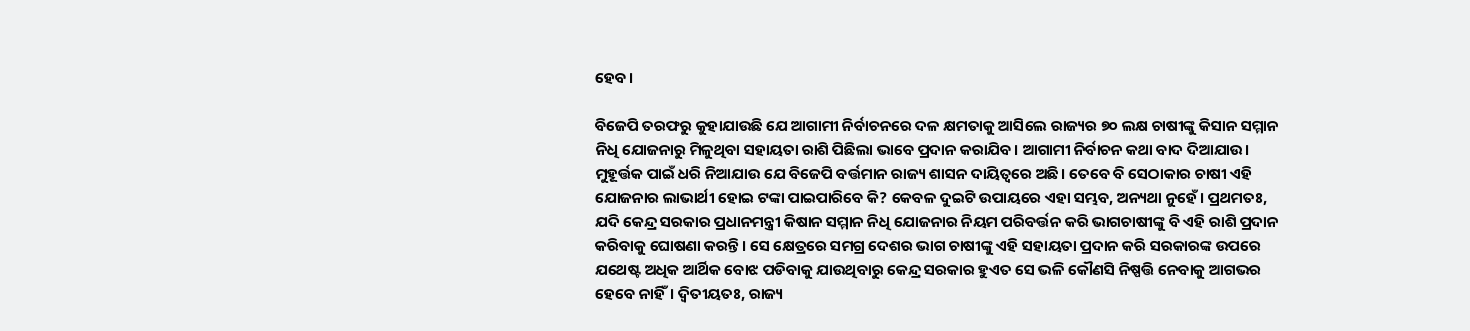ହେବ।

ବିଜେପି ତରଫରୁ କୁହାଯାଉଛି ଯେ ଆଗାମୀ ନିର୍ବାଚନରେ ଦଳ କ୍ଷମତାକୁ ଆସିଲେ ରାଜ୍ୟର ୭୦ ଲକ୍ଷ ଚାଷୀଙ୍କୁ କିସାନ ସମ୍ମାନ ନିଧି ଯୋଜନାରୁ ମିଳୁଥିବା ସହାୟତା ରାଶି ପିଛିଲା ଭାବେ ପ୍ରଦାନ କରାଯିବ। ଆଗାମୀ ନିର୍ବାଚନ କଥା ବାଦ ଦିଆଯାଉ। ମୁହୂର୍ତ୍ତକ ପାଇଁ ଧରି ନିଆଯାଉ ଯେ ବିଜେପି ବର୍ତ୍ତମାନ ରାଜ୍ୟ ଶାସନ ଦାୟିତ୍ୱରେ ଅଛି। ତେବେ ବି ସେଠାକାର ଚାଷୀ ଏହି ଯୋଜନାର ଲାଭାର୍ଥୀ ହୋଇ ଟଙ୍କା ପାଇପାରିବେ କି? କେବଳ ଦୁଇଟି ଉପାୟରେ ଏହା ସମ୍ଭବ, ଅନ୍ୟଥା ନୁହେଁ। ପ୍ରଥମତଃ, ଯଦି କେନ୍ଦ୍ର ସରକାର ପ୍ରଧାନମନ୍ତ୍ରୀ କିଷାନ ସମ୍ମାନ ନିଧି ଯୋଜନାର ନିୟମ ପରିବର୍ତ୍ତନ କରି ଭାଗଚାଷୀଙ୍କୁ ବି ଏହି ରାଶି ପ୍ରଦାନ କରିବାକୁ ଘୋଷଣା କରନ୍ତି। ସେ କ୍ଷେତ୍ରରେ ସମଗ୍ର ଦେଶର ଭାଗ ଚାଷୀଙ୍କୁ ଏହି ସହାୟତା ପ୍ରଦାନ କରି ସରକାରଙ୍କ ଉପରେ ଯଥେଷ୍ଟ ଅଧିକ ଆର୍ଥିକ ବୋଝ ପଡିବାକୁ ଯାଉଥିବାରୁ କେନ୍ଦ୍ର ସରକାର ହୁଏତ ସେ ଭଳି କୌଣସି ନିଷ୍ପତ୍ତି ନେବାକୁ ଆଗଭର ହେବେ ନାହିଁ। ଦ୍ୱିତୀୟତଃ, ରାଜ୍ୟ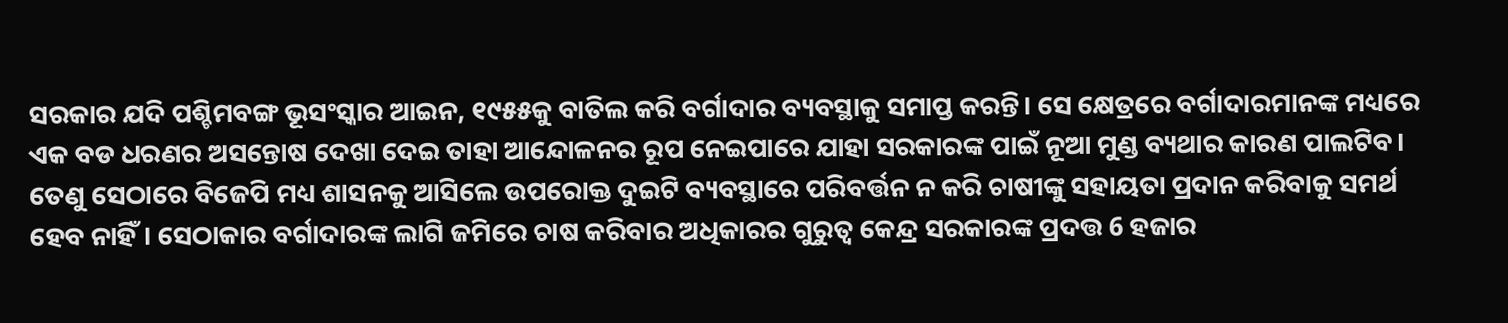ସରକାର ଯଦି ପଶ୍ଚିମବଙ୍ଗ ଭୂସଂସ୍କାର ଆଇନ, ୧୯୫୫କୁ ବାତିଲ କରି ବର୍ଗାଦାର ବ୍ୟବସ୍ଥାକୁ ସମାପ୍ତ କରନ୍ତି। ସେ କ୍ଷେତ୍ରରେ ବର୍ଗାଦାରମାନଙ୍କ ମଧ୍ୟରେ ଏକ ବଡ ଧରଣର ଅସନ୍ତୋଷ ଦେଖା ଦେଇ ତାହା ଆନ୍ଦୋଳନର ରୂପ ନେଇପାରେ ଯାହା ସରକାରଙ୍କ ପାଇଁ ନୂଆ ମୁଣ୍ଡ ବ୍ୟଥାର କାରଣ ପାଲଟିବ। ତେଣୁ ସେଠାରେ ବିଜେପି ମଧ୍ୟ ଶାସନକୁ ଆସିଲେ ଉପରୋକ୍ତ ଦୁଇଟି ବ୍ୟବସ୍ଥାରେ ପରିବର୍ତ୍ତନ ନ କରି ଚାଷୀଙ୍କୁ ସହାୟତା ପ୍ରଦାନ କରିବାକୁ ସମର୍ଥ ହେବ ନାହିଁ। ସେଠାକାର ବର୍ଗାଦାରଙ୍କ ଲାଗି ଜମିରେ ଚାଷ କରିବାର ଅଧିକାରର ଗୁରୁତ୍ୱ କେନ୍ଦ୍ର ସରକାରଙ୍କ ପ୍ରଦତ୍ତ 6 ହଜାର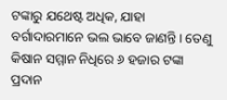ଟଙ୍କାରୁ ଯଥେଷ୍ଟ ଅଧିକ, ଯାହା ବର୍ଗାଦାରମାନେ ଭଲ ଭାବେ ଜାଣନ୍ତି। ତେଣୁ କିଷାନ ସମ୍ମାନ ନିଧିରେ ୬ ହଜାର ଟଙ୍କା ପ୍ରଦାନ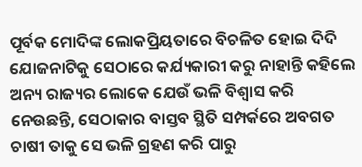ପୂର୍ବକ ମୋଦିଙ୍କ ଲୋକପ୍ରିୟତାରେ ବିଚଳିତ ହୋଇ ଦିଦି ଯୋଜନାଟିକୁ ସେଠାରେ କର୍ଯ୍ୟକାରୀ କରୁ ନାହାନ୍ତି କହିଲେ ଅନ୍ୟ ରାଜ୍ୟର ଲୋକେ ଯେଉଁ ଭଳି ବିଶ୍ୱାସ କରି ନେଉଛନ୍ତି, ସେଠାକାର ବାସ୍ତବ ସ୍ଥିତି ସମ୍ପର୍କରେ ଅବଗତ ଚାଷୀ ତାକୁ ସେ ଭଳି ଗ୍ରହଣ କରି ପାରୁ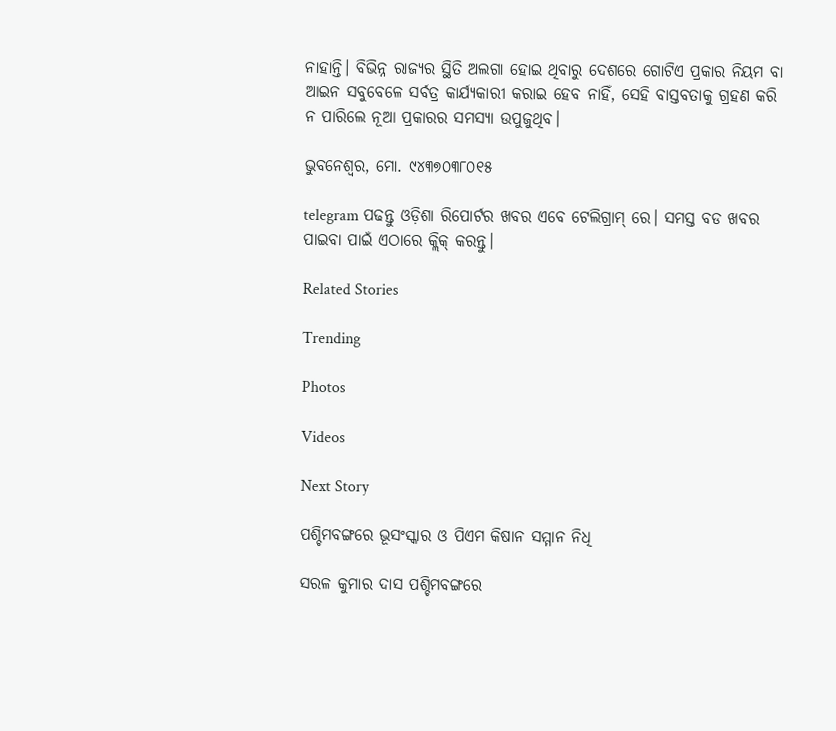ନାହାନ୍ତି। ବିଭିନ୍ନ ରାଜ୍ୟର ସ୍ଥିତି ଅଲଗା ହୋଇ ଥିବାରୁ ଦେଶରେ ଗୋଟିଏ ପ୍ରକାର ନିୟମ ବା ଆଇନ ସବୁବେଳେ ସର୍ବତ୍ର କାର୍ଯ୍ୟକାରୀ କରାଇ ହେବ ନାହିଁ, ସେହି ବାସ୍ତବତାକୁ ଗ୍ରହଣ କରି ନ ପାରିଲେ ନୂଆ ପ୍ରକାରର ସମସ୍ୟା ଉପୁଜୁଥିବ।

ଭୁବନେଶ୍ଵର, ମୋ. ୯୪୩୭୦୩୮୦୧୫

telegram ପଢନ୍ତୁ ଓଡ଼ିଶା ରିପୋର୍ଟର ଖବର ଏବେ ଟେଲିଗ୍ରାମ୍ ରେ। ସମସ୍ତ ବଡ ଖବର ପାଇବା ପାଇଁ ଏଠାରେ କ୍ଲିକ୍ କରନ୍ତୁ।

Related Stories

Trending

Photos

Videos

Next Story

ପଶ୍ଚିମବଙ୍ଗରେ ଭୂସଂସ୍କାର ଓ ପିଏମ କିଷାନ ସମ୍ମାନ ନିଧି

ସରଳ କୁମାର ଦାସ ପଶ୍ଚିମବଙ୍ଗରେ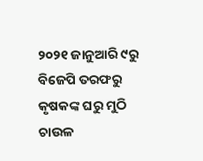୨୦୨୧ ଜାନୁଆରି ୯ରୁ ବିଜେପି ତରଫରୁ କୃଷକଙ୍କ ଘରୁ ମୁଠି ଚାଉଳ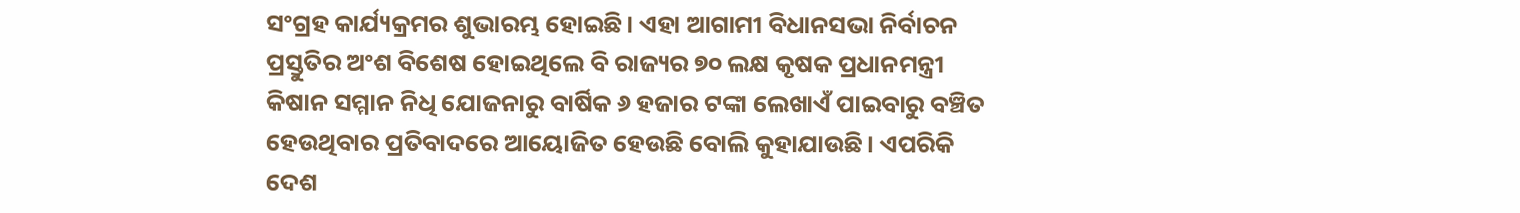ସଂଗ୍ରହ କାର୍ଯ୍ୟକ୍ରମର ଶୁଭାରମ୍ଭ ହୋଇଛି। ଏହା ଆଗାମୀ ବିଧାନସଭା ନିର୍ବାଚନ ପ୍ରସ୍ତୁତିର ଅଂଶ ବିଶେଷ ହୋଇଥିଲେ ବି ରାଜ୍ୟର ୭୦ ଲକ୍ଷ କୃଷକ ପ୍ରଧାନମନ୍ତ୍ରୀ କିଷାନ ସମ୍ମାନ ନିଧି ଯୋଜନାରୁ ବାର୍ଷିକ ୬ ହଜାର ଟଙ୍କା ଲେଖାଏଁ ପାଇବାରୁ ବଞ୍ଚିତ ହେଉଥିବାର ପ୍ରତିବାଦରେ ଆୟୋଜିତ ହେଉଛି ବୋଲି କୁହାଯାଉଛି। ଏପରିକି ଦେଶ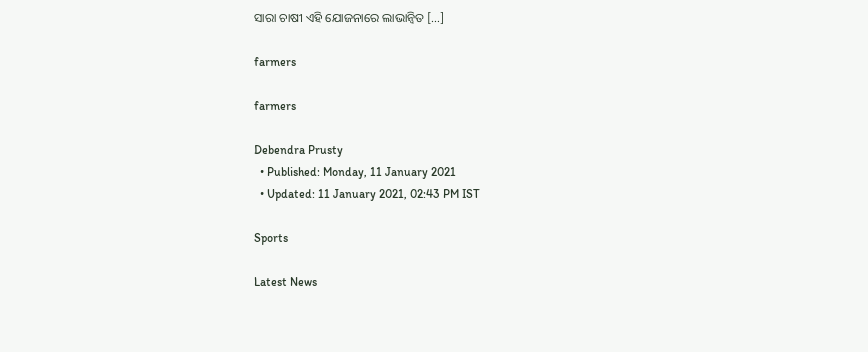ସାରା ଚାଷୀ ଏହି ଯୋଜନାରେ ଲାଭାନ୍ୱିତ […]

farmers

farmers

Debendra Prusty
  • Published: Monday, 11 January 2021
  • Updated: 11 January 2021, 02:43 PM IST

Sports

Latest News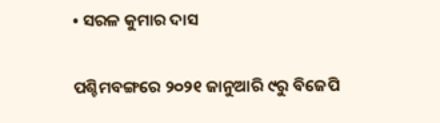• ସରଳ କୁମାର ଦାସ

ପଶ୍ଚିମବଙ୍ଗରେ ୨୦୨୧ ଜାନୁଆରି ୯ରୁ ବିଜେପି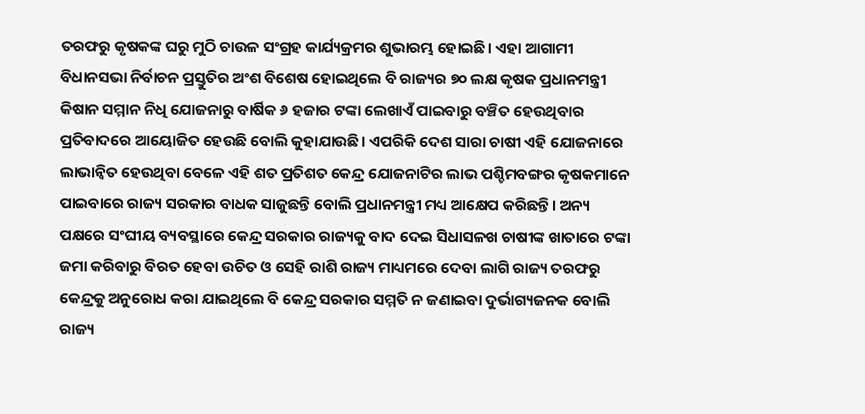ତରଫରୁ କୃଷକଙ୍କ ଘରୁ ମୁଠି ଚାଉଳ ସଂଗ୍ରହ କାର୍ଯ୍ୟକ୍ରମର ଶୁଭାରମ୍ଭ ହୋଇଛି। ଏହା ଆଗାମୀ ବିଧାନସଭା ନିର୍ବାଚନ ପ୍ରସ୍ତୁତିର ଅଂଶ ବିଶେଷ ହୋଇଥିଲେ ବି ରାଜ୍ୟର ୭୦ ଲକ୍ଷ କୃଷକ ପ୍ରଧାନମନ୍ତ୍ରୀ କିଷାନ ସମ୍ମାନ ନିଧି ଯୋଜନାରୁ ବାର୍ଷିକ ୬ ହଜାର ଟଙ୍କା ଲେଖାଏଁ ପାଇବାରୁ ବଞ୍ଚିତ ହେଉଥିବାର ପ୍ରତିବାଦରେ ଆୟୋଜିତ ହେଉଛି ବୋଲି କୁହାଯାଉଛି। ଏପରିକି ଦେଶ ସାରା ଚାଷୀ ଏହି ଯୋଜନାରେ ଲାଭାନ୍ୱିତ ହେଉଥିବା ବେଳେ ଏହି ଶତ ପ୍ରତିଶତ କେନ୍ଦ୍ର ଯୋଜନାଟିର ଲାଭ ପଶ୍ଚିମବଙ୍ଗର କୃଷକମାନେ ପାଇବାରେ ରାଜ୍ୟ ସରକାର ବାଧକ ସାଜୁଛନ୍ତି ବୋଲି ପ୍ରଧାନମନ୍ତ୍ରୀ ମଧ୍ୟ ଆକ୍ଷେପ କରିଛନ୍ତି। ଅନ୍ୟ ପକ୍ଷରେ ସଂଘୀୟ ବ୍ୟବସ୍ଥାରେ କେନ୍ଦ୍ର ସରକାର ରାଜ୍ୟକୁ ବାଦ ଦେଇ ସିଧାସଳଖ ଚାଷୀଙ୍କ ଖାତାରେ ଟଙ୍କା ଜମା କରିବାରୁ ବିରତ ହେବା ଉଚିତ ଓ ସେହି ରାଶି ରାଜ୍ୟ ମାଧ୍ୟମରେ ଦେବା ଲାଗି ରାଜ୍ୟ ତରଫରୁ କେନ୍ଦ୍ରକୁ ଅନୁରୋଧ କରା ଯାଇଥିଲେ ବି କେନ୍ଦ୍ର ସରକାର ସମ୍ମତି ନ ଜଣାଇବା ଦୁର୍ଭାଗ୍ୟଜନକ ବୋଲି ରାଜ୍ୟ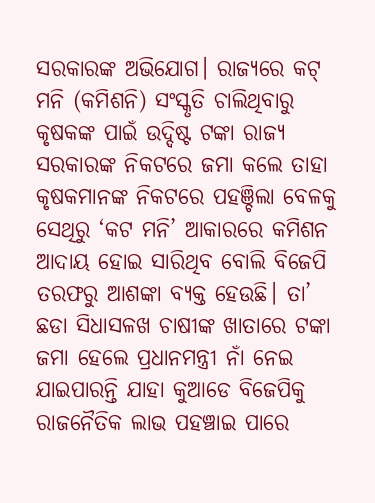ସରକାରଙ୍କ ଅଭିଯୋଗ। ରାଜ୍ୟରେ କଟ୍‌ ମନି (କମିଶନି) ସଂସ୍କୃତି ଚାଲିଥିବାରୁ କୃଷକଙ୍କ ପାଇଁ ଉଦ୍ଦିଷ୍ଟ ଟଙ୍କା ରାଜ୍ୟ ସରକାରଙ୍କ ନିକଟରେ ଜମା କଲେ ତାହା କୃଷକମାନଙ୍କ ନିକଟରେ ପହଞ୍ଚିଲା ବେଳକୁ ସେଥିରୁ ‘କଟ ମନି’ ଆକାରରେ କମିଶନ ଆଦାୟ ହୋଇ ସାରିଥିବ ବୋଲି ବିଜେପି ତରଫରୁ ଆଶଙ୍କା ବ୍ୟକ୍ତ ହେଉଛି। ତା’ ଛଡା ସିଧାସଳଖ ଚାଷୀଙ୍କ ଖାତାରେ ଟଙ୍କା ଜମା ହେଲେ ପ୍ରଧାନମନ୍ତ୍ରୀ ନାଁ ନେଇ ଯାଇପାରନ୍ତି ଯାହା କୁଆଡେ ବିଜେପିକୁ ରାଜନୈତିକ ଲାଭ ପହଞ୍ଚାଇ ପାରେ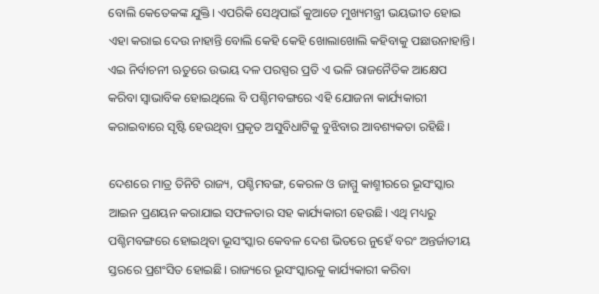ବୋଲି କେତେକଙ୍କ ଯୁକ୍ତି। ଏପରିକି ସେଥିପାଇଁ କୁଆଡେ ମୁଖ୍ୟମନ୍ତ୍ରୀ ଭୟଭୀତ ହୋଇ ଏହା କରାଇ ଦେଉ ନାହାନ୍ତି ବୋଲି କେହି କେହି ଖୋଲାଖୋଲି କହିବାକୁ ପଛାଉନାହାନ୍ତି। ଏଇ ନିର୍ବାଚନୀ ଋତୁରେ ଉଭୟ ଦଳ ପରସ୍ପର ପ୍ରତି ଏ ଭଳି ରାଜନୈତିକ ଆକ୍ଷେପ କରିବା ସ୍ୱାଭାବିକ ହୋଇଥିଲେ ବି ପଶ୍ଚିମବଙ୍ଗରେ ଏହି ଯୋଜନା କାର୍ଯ୍ୟକାରୀ କରାଇବାରେ ସୃଷ୍ଟି ହେଉଥିବା ପ୍ରକୃତ ଅସୁବିଧାଟିକୁ ବୁଝିବାର ଆବଶ୍ୟକତା ରହିଛି।

ଦେଶରେ ମାତ୍ର ତିନିଟି ରାଜ୍ୟ, ପଶ୍ଚିମବଙ୍ଗ, କେରଳ ଓ ଜାମ୍ମୁ କାଶ୍ମୀରରେ ଭୂସଂସ୍କାର ଆଇନ ପ୍ରଣୟନ କରାଯାଇ ସଫଳତାର ସହ କାର୍ଯ୍ୟକାରୀ ହେଉଛି। ଏଥି ମଧ୍ୟରୁ ପଶ୍ଚିମବଙ୍ଗରେ ହୋଇଥିବା ଭୂସଂସ୍କାର କେବଳ ଦେଶ ଭିତରେ ନୁହେଁ ବରଂ ଅନ୍ତର୍ଜାତୀୟ ସ୍ତରରେ ପ୍ରଶଂସିତ ହୋଇଛି। ରାଜ୍ୟରେ ଭୂସଂସ୍କାରକୁ କାର୍ଯ୍ୟକାରୀ କରିବା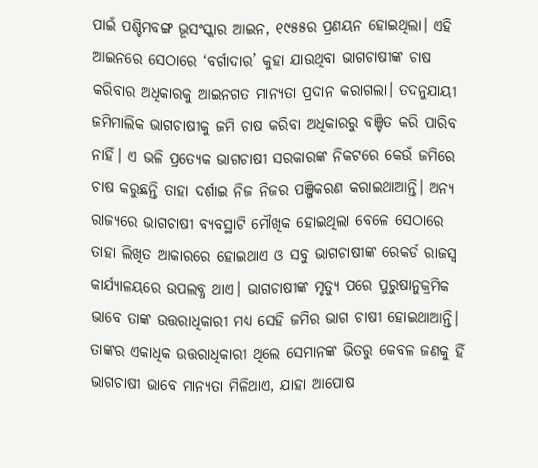ପାଇଁ ପଶ୍ଚିମବଙ୍ଗ ଭୂସଂସ୍କାର ଆଇନ, ୧୯୫୫ର ପ୍ରଣୟନ ହୋଇଥିଲା। ଏହି ଆଇନରେ ସେଠାରେ ‘ବର୍ଗାଦାର’ କୁହା ଯାଉଥିବା ଭାଗଚାଷୀଙ୍କ ଚାଷ କରିବାର ଅଧିକାରକୁ ଆଇନଗତ ମାନ୍ୟତା ପ୍ରଦାନ କରାଗଲା। ତଦନୁଯାୟୀ ଜମିମାଲିକ ଭାଗଚାଷୀକୁ ଜମି ଚାଷ କରିବା ଅଧିକାରରୁ ବଞ୍ଚିତ କରି ପାରିବ ନାହିଁ। ଏ ଭଳି ପ୍ରତ୍ୟେକ ଭାଗଚାଷୀ ସରକାରଙ୍କ ନିକଟରେ କେଉଁ ଜମିରେ ଚାଷ କରୁଛନ୍ତି ତାହା ଦର୍ଶାଇ ନିଜ ନିଜର ପଞ୍ଜିକରଣ କରାଇଥାଆନ୍ତି। ଅନ୍ୟ ରାଜ୍ୟରେ ଭାଗଚାଷୀ ବ୍ୟବସ୍ଥାଟି ମୌଖିକ ହୋଇଥିଲା ବେଳେ ସେଠାରେ ତାହା ଲିଖିତ ଆକାରରେ ହୋଇଥାଏ ଓ ସବୁ ଭାଗଚାଷୀଙ୍କ ରେକର୍ଡ ରାଜସ୍ୱ କାର୍ଯ୍ୟାଳୟରେ ଉପଲବ୍ଧ ଥାଏ। ଭାଗଚାଷୀଙ୍କ ମୃତ୍ୟୁ ପରେ ପୁରୁଷାନୁକ୍ରମିକ ଭାବେ ତାଙ୍କ ଉତ୍ତରାଧିକାରୀ ମଧ୍ୟ ସେହି ଜମିର ଭାଗ ଚାଷୀ ହୋଇଥାଆନ୍ତି। ତାଙ୍କର ଏକାଧିକ ଉତ୍ତରାଧିକାରୀ ଥିଲେ ସେମାନଙ୍କ ଭିତରୁ କେବଳ ଜଣକୁ ହିଁ ଭାଗଚାଷୀ ଭାବେ ମାନ୍ୟତା ମିଳିଥାଏ, ଯାହା ଆପୋଷ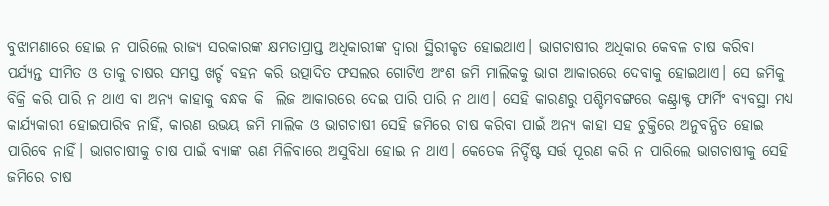ବୁଝାମଣାରେ ହୋଇ ନ ପାରିଲେ ରାଜ୍ୟ ସରକାରଙ୍କ କ୍ଷମତାପ୍ରାପ୍ତ ଅଧିକାରୀଙ୍କ ଦ୍ୱାରା ସ୍ଥିରୀକୃତ ହୋଇଥାଏ। ଭାଗଚାଷୀର ଅଧିକାର କେବଳ ଚାଷ କରିବା ପର୍ଯ୍ୟନ୍ତ ସୀମିତ ଓ ତାକୁ ଚାଷର ସମସ୍ତ ଖର୍ଚ୍ଚ ବହନ କରି ଉତ୍ପାଦିତ ଫସଲର ଗୋଟିଏ ଅଂଶ ଜମି ମାଲିକକୁ ଭାଗ ଆକାରରେ ଦେବାକୁ ହୋଇଥାଏ। ସେ ଜମିକୁ ବିକ୍ରି କରି ପାରି ନ ଥାଏ ବା ଅନ୍ୟ କାହାକୁ ବନ୍ଧକ କି  ଲିଜ ଆକାରରେ ଦେଇ ପାରି ପାରି ନ ଥାଏ। ସେହି କାରଣରୁ ପଶ୍ଚିମବଙ୍ଗରେ କଣ୍ଟ୍ରାକ୍ଟ ଫାର୍ମିଂ ବ୍ୟବସ୍ଥା ମଧ୍ୟ କାର୍ଯ୍ୟକାରୀ ହୋଇପାରିବ ନାହିଁ, କାରଣ ଉଭୟ ଜମି ମାଲିକ ଓ ଭାଗଚାଷୀ ସେହି ଜମିରେ ଚାଷ କରିବା ପାଇଁ ଅନ୍ୟ କାହା ସହ ଚୁକ୍ତିରେ ଅନୁବନ୍ଧିତ ହୋଇ ପାରିବେ ନାହିଁ। ଭାଗଚାଷୀକୁ ଚାଷ ପାଇଁ ବ୍ୟାଙ୍କ ଋଣ ମିଳିବାରେ ଅସୁବିଧା ହୋଇ ନ ଥାଏ। କେତେକ ନିର୍ଦ୍ଦିଷ୍ଟ ସର୍ତ୍ତ ପୂରଣ କରି ନ ପାରିଲେ ଭାଗଚାଷୀକୁ ସେହି ଜମିରେ ଚାଷ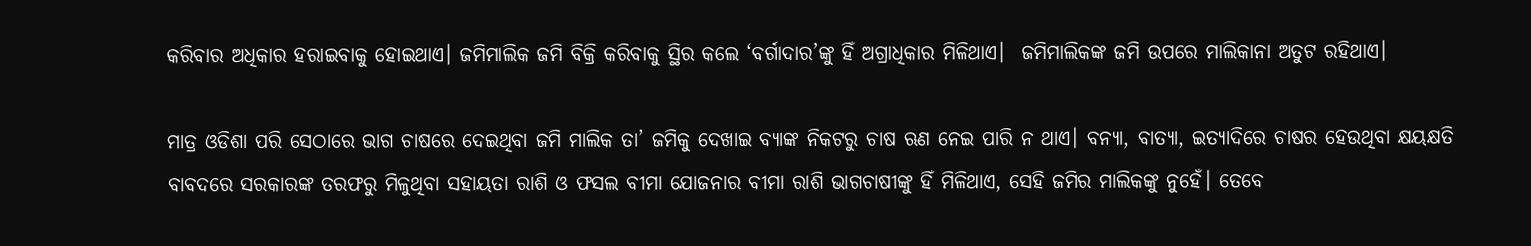କରିବାର ଅଧିକାର ହରାଇବାକୁ ହୋଇଥାଏ। ଜମିମାଲିକ ଜମି ବିକ୍ରି କରିବାକୁ ସ୍ଥିର କଲେ ‘ବର୍ଗାଦାର’ଙ୍କୁ ହିଁ ଅଗ୍ରାଧିକାର ମିଳିଥାଏ।  ଜମିମାଲିକଙ୍କ ଜମି ଉପରେ ମାଲିକାନା ଅତୁଟ ରହିଥାଏ।

ମାତ୍ର ଓଡିଶା ପରି ସେଠାରେ ଭାଗ ଚାଷରେ ଦେଇଥିବା ଜମି ମାଲିକ ତା’ ଜମିକୁ ଦେଖାଇ ବ୍ୟାଙ୍କ ନିକଟରୁ ଚାଷ ଋଣ ନେଇ ପାରି ନ ଥାଏ। ବନ୍ୟା, ବାତ୍ୟା, ଇତ୍ୟାଦିରେ ଚାଷର ହେଉଥିବା କ୍ଷୟକ୍ଷତି ବାବଦରେ ସରକାରଙ୍କ ତରଫରୁ ମିଳୁଥିବା ସହାୟତା ରାଶି ଓ ଫସଲ ବୀମା ଯୋଜନାର ବୀମା ରାଶି ଭାଗଚାଷୀଙ୍କୁ ହିଁ ମିଳିଥାଏ, ସେହି ଜମିର ମାଲିକଙ୍କୁ ନୁହେଁ। ତେବେ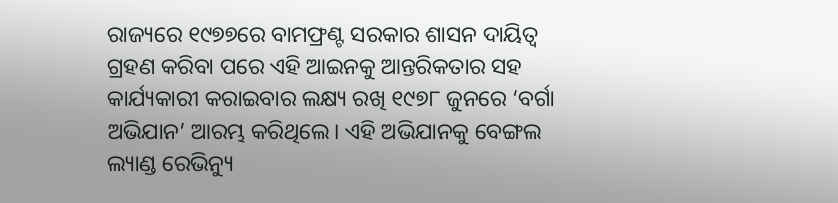ରାଜ୍ୟରେ ୧୯୭୭ରେ ବାମଫ୍ରଣ୍ଟ ସରକାର ଶାସନ ଦାୟିତ୍ୱ ଗ୍ରହଣ କରିବା ପରେ ଏହି ଆଇନକୁ ଆନ୍ତରିକତାର ସହ କାର୍ଯ୍ୟକାରୀ କରାଇବାର ଲକ୍ଷ୍ୟ ରଖି ୧୯୭୮ ଜୁନରେ ‘ବର୍ଗା ଅଭିଯାନ’ ଆରମ୍ଭ କରିଥିଲେ। ଏହି ଅଭିଯାନକୁ ବେଙ୍ଗଲ ଲ୍ୟାଣ୍ଡ ରେଭିନ୍ୟୁ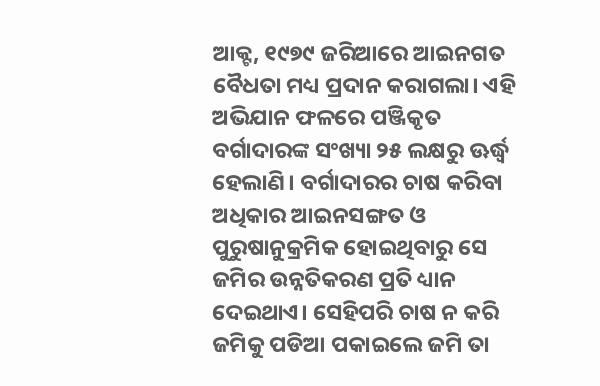ଆକ୍ଟ, ୧୯୭୯ ଜରିଆରେ ଆଇନଗତ ବୈଧତା ମଧ୍ୟ ପ୍ରଦାନ କରାଗଲା। ଏହି ଅଭିଯାନ ଫଳରେ ପଞ୍ଜିକୃତ ବର୍ଗାଦାରଙ୍କ ସଂଖ୍ୟା ୨୫ ଲକ୍ଷରୁ ଊର୍ଦ୍ଧ୍ୱ ହେଲାଣି। ବର୍ଗାଦାରର ଚାଷ କରିବା ଅଧିକାର ଆଇନସଙ୍ଗତ ଓ ପୁରୁଷାନୁକ୍ରମିକ ହୋଇଥିବାରୁ ସେ ଜମିର ଉନ୍ନତିକରଣ ପ୍ରତି ଧ୍ୟାନ ଦେଇଥାଏ। ସେହିପରି ଚାଷ ନ କରି ଜମିକୁ ପଡିଆ ପକାଇଲେ ଜମି ତା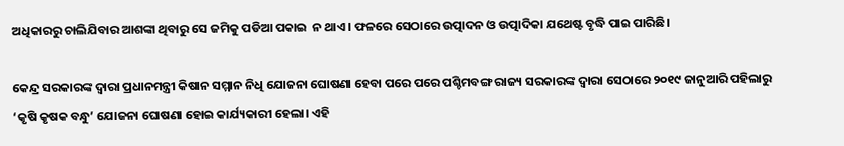ଅଧିକାରରୁ ଚାଲିଯିବାର ଆଶଙ୍କା ଥିବାରୁ ସେ ଜମିକୁ ପଡିଆ ପକାଇ  ନ ଥାଏ। ଫଳରେ ସେଠାରେ ଉତ୍ପାଦନ ଓ ଉତ୍ପାଦିକା ଯଥେଷ୍ଟ ବୃଦ୍ଧି ପାଇ ପାରିଛି।

କେନ୍ଦ୍ର ସରକାରଙ୍କ ଦ୍ୱାରା ପ୍ରଧାନମନ୍ତ୍ରୀ କିଷାନ ସମ୍ମାନ ନିଧି ଯୋଜନା ଘୋଷଣା ହେବା ପରେ ପରେ ପଶ୍ଚିମବଙ୍ଗ ରାଜ୍ୟ ସରକାରଙ୍କ ଦ୍ୱାରା ସେଠାରେ ୨୦୧୯ ଜାନୁଆରି ପହିଲାରୁ ‘କୃଷି କୃଷକ ବନ୍ଧୁ’ ଯୋଜନା ଘୋଷଣା ହୋଇ କାର୍ଯ୍ୟକାରୀ ହେଲା। ଏହି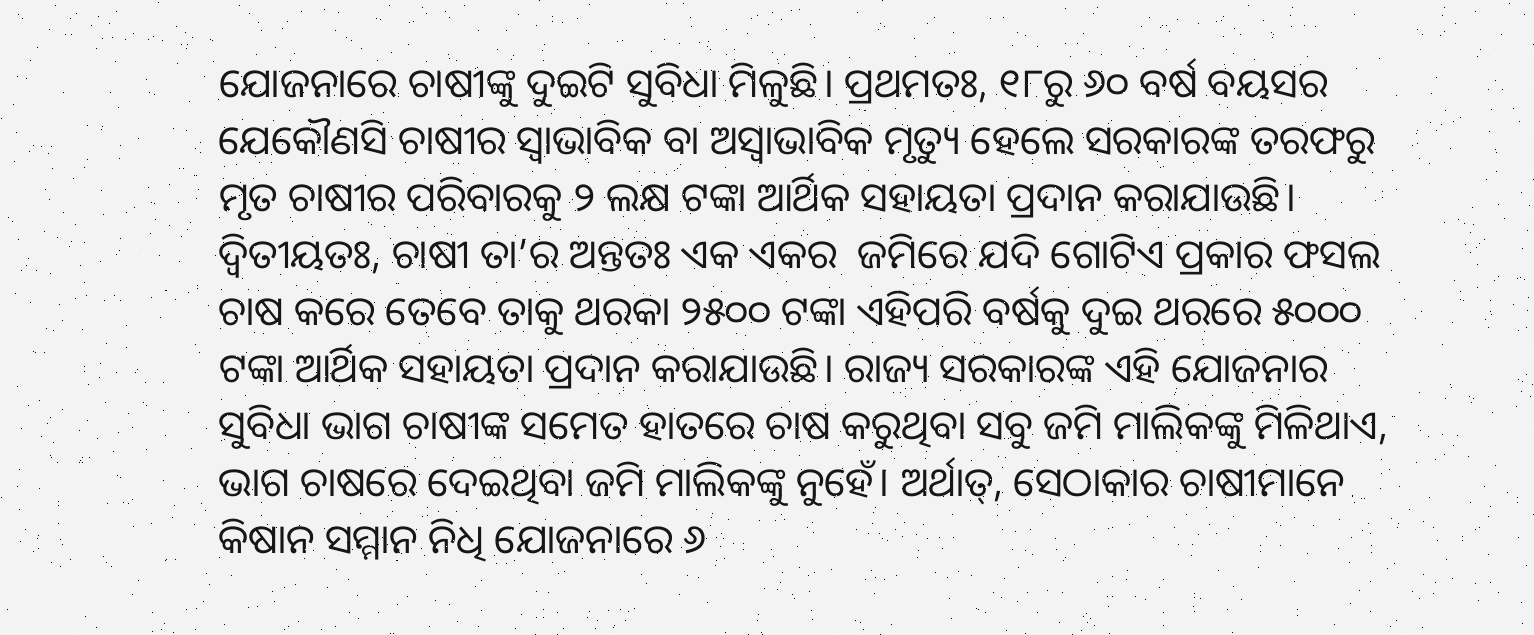ଯୋଜନାରେ ଚାଷୀଙ୍କୁ ଦୁଇଟି ସୁବିଧା ମିଳୁଛି। ପ୍ରଥମତଃ, ୧୮ରୁ ୬୦ ବର୍ଷ ବୟସର ଯେକୌଣସି ଚାଷୀର ସ୍ୱାଭାବିକ ବା ଅସ୍ୱାଭାବିକ ମୃତ୍ୟୁ ହେଲେ ସରକାରଙ୍କ ତରଫରୁ ମୃତ ଚାଷୀର ପରିବାରକୁ ୨ ଲକ୍ଷ ଟଙ୍କା ଆର୍ଥିକ ସହାୟତା ପ୍ରଦାନ କରାଯାଉଛି। ଦ୍ୱିତୀୟତଃ, ଚାଷୀ ତା’ର ଅନ୍ତତଃ ଏକ ଏକର  ଜମିରେ ଯଦି ଗୋଟିଏ ପ୍ରକାର ଫସଲ ଚାଷ କରେ ତେବେ ତାକୁ ଥରକା ୨୫୦୦ ଟଙ୍କା ଏହିପରି ବର୍ଷକୁ ଦୁଇ ଥରରେ ୫୦୦୦ ଟଙ୍କା ଆର୍ଥିକ ସହାୟତା ପ୍ରଦାନ କରାଯାଉଛି। ରାଜ୍ୟ ସରକାରଙ୍କ ଏହି ଯୋଜନାର ସୁବିଧା ଭାଗ ଚାଷୀଙ୍କ ସମେତ ହାତରେ ଚାଷ କରୁଥିବା ସବୁ ଜମି ମାଲିକଙ୍କୁ ମିଳିଥାଏ, ଭାଗ ଚାଷରେ ଦେଇଥିବା ଜମି ମାଲିକଙ୍କୁ ନୁହେଁ। ଅର୍ଥାତ୍, ସେଠାକାର ଚାଷୀମାନେ କିଷାନ ସମ୍ମାନ ନିଧି ଯୋଜନାରେ ୬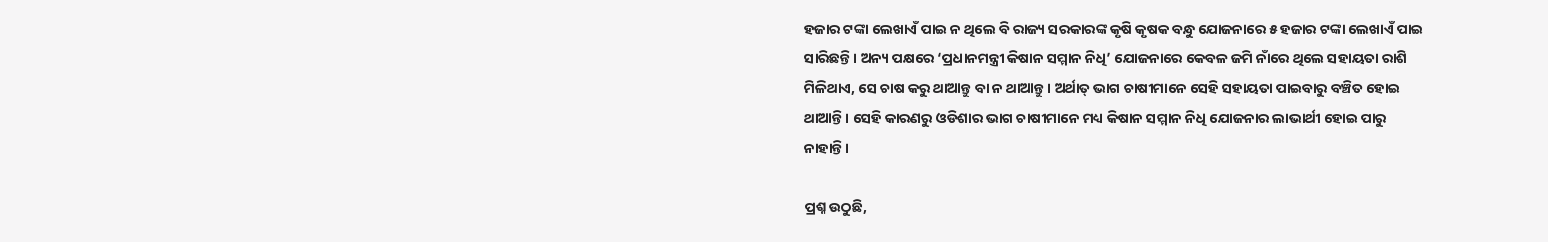ହଜାର ଟଙ୍କା ଲେଖାଏଁ ପାଇ ନ ଥିଲେ ବି ରାଜ୍ୟ ସରକାରଙ୍କ କୃଷି କୃଷକ ବନ୍ଧୁ ଯୋଜନାରେ ୫ ହଜାର ଟଙ୍କା ଲେଖାଏଁ ପାଇ ସାରିଛନ୍ତି। ଅନ୍ୟ ପକ୍ଷରେ ‘ପ୍ରଧାନମନ୍ତ୍ରୀ କିଷାନ ସମ୍ମାନ ନିଧି’ ଯୋଜନାରେ କେବଳ ଜମି ନାଁରେ ଥିଲେ ସହାୟତା ରାଶି ମିଳିଥାଏ, ସେ ଚାଷ କରୁ ଥାଆନ୍ତୁ ବା ନ ଥାଆନ୍ତୁ। ଅର୍ଥାତ୍ ଭାଗ ଚାଷୀମାନେ ସେହି ସହାୟତା ପାଇବାରୁ ବଞ୍ଚିତ ହୋଇ ଥାଆନ୍ତି। ସେହି କାରଣରୁ ଓଡିଶାର ଭାଗ ଚାଷୀମାନେ ମଧ୍ୟ କିଷାନ ସମ୍ମାନ ନିଧି ଯୋଜନାର ଲାଭାର୍ଥୀ ହୋଇ ପାରୁ ନାହାନ୍ତି।

ପ୍ରଶ୍ନ ଉଠୁଛି,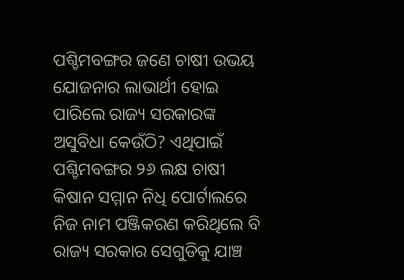ପଶ୍ଚିମବଙ୍ଗର ଜଣେ ଚାଷୀ ଉଭୟ ଯୋଜନାର ଲାଭାର୍ଥୀ ହୋଇ ପାରିଲେ ରାଜ୍ୟ ସରକାରଙ୍କ ଅସୁବିଧା କେଉଁଠି? ଏଥିପାଇଁ ପଶ୍ଚିମବଙ୍ଗର ୨୬ ଲକ୍ଷ ଚାଷୀ କିଷାନ ସମ୍ମାନ ନିଧି ପୋର୍ଟାଲରେ ନିଜ ନାମ ପଞ୍ଜିକରଣ କରିଥିଲେ ବି ରାଜ୍ୟ ସରକାର ସେଗୁଡିକୁ ଯାଞ୍ଚ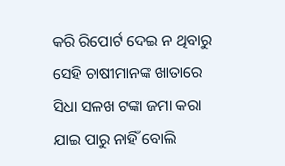କରି ରିପୋର୍ଟ ଦେଇ ନ ଥିବାରୁ ସେହି ଚାଷୀମାନଙ୍କ ଖାତାରେ ସିଧା ସଳଖ ଟଙ୍କା ଜମା କରା ଯାଇ ପାରୁ ନାହିଁ ବୋଲି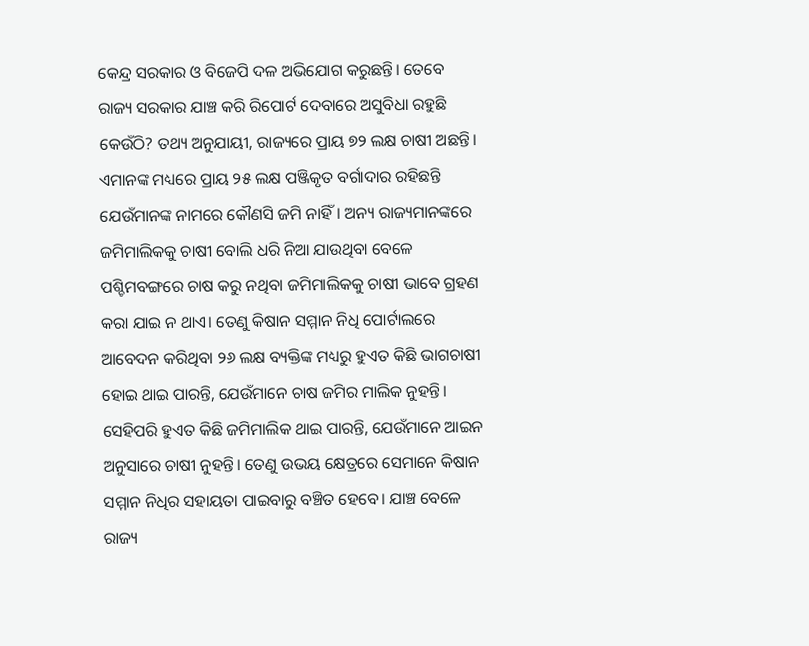କେନ୍ଦ୍ର ସରକାର ଓ ବିଜେପି ଦଳ ଅଭିଯୋଗ କରୁଛନ୍ତି। ତେବେ ରାଜ୍ୟ ସରକାର ଯାଞ୍ଚ କରି ରିପୋର୍ଟ ଦେବାରେ ଅସୁବିଧା ରହୁଛି କେଉଁଠି? ତଥ୍ୟ ଅନୁଯାୟୀ, ରାଜ୍ୟରେ ପ୍ରାୟ ୭୨ ଲକ୍ଷ ଚାଷୀ ଅଛନ୍ତି। ଏମାନଙ୍କ ମଧ୍ୟରେ ପ୍ରାୟ ୨୫ ଲକ୍ଷ ପଞ୍ଜିକୃତ ବର୍ଗାଦାର ରହିଛନ୍ତି ଯେଉଁମାନଙ୍କ ନାମରେ କୌଣସି ଜମି ନାହିଁ। ଅନ୍ୟ ରାଜ୍ୟମାନଙ୍କରେ ଜମିମାଲିକକୁ ଚାଷୀ ବୋଲି ଧରି ନିଆ ଯାଉଥିବା ବେଳେ ପଶ୍ଚିମବଙ୍ଗରେ ଚାଷ କରୁ ନଥିବା ଜମିମାଲିକକୁ ଚାଷୀ ଭାବେ ଗ୍ରହଣ କରା ଯାଇ ନ ଥାଏ। ତେଣୁ କିଷାନ ସମ୍ମାନ ନିଧି ପୋର୍ଟାଲରେ ଆବେଦନ କରିଥିବା ୨୬ ଲକ୍ଷ ବ୍ୟକ୍ତିଙ୍କ ମଧ୍ୟରୁ ହୁଏତ କିଛି ଭାଗଚାଷୀ ହୋଇ ଥାଇ ପାରନ୍ତି, ଯେଉଁମାନେ ଚାଷ ଜମିର ମାଲିକ ନୁହନ୍ତି। ସେହିପରି ହୁଏତ କିଛି ଜମିମାଲିକ ଥାଇ ପାରନ୍ତି, ଯେଉଁମାନେ ଆଇନ ଅନୁସାରେ ଚାଷୀ ନୁହନ୍ତି। ତେଣୁ ଉଭୟ କ୍ଷେତ୍ରରେ ସେମାନେ କିଷାନ ସମ୍ମାନ ନିଧିର ସହାୟତା ପାଇବାରୁ ବଞ୍ଚିତ ହେବେ। ଯାଞ୍ଚ ବେଳେ ରାଜ୍ୟ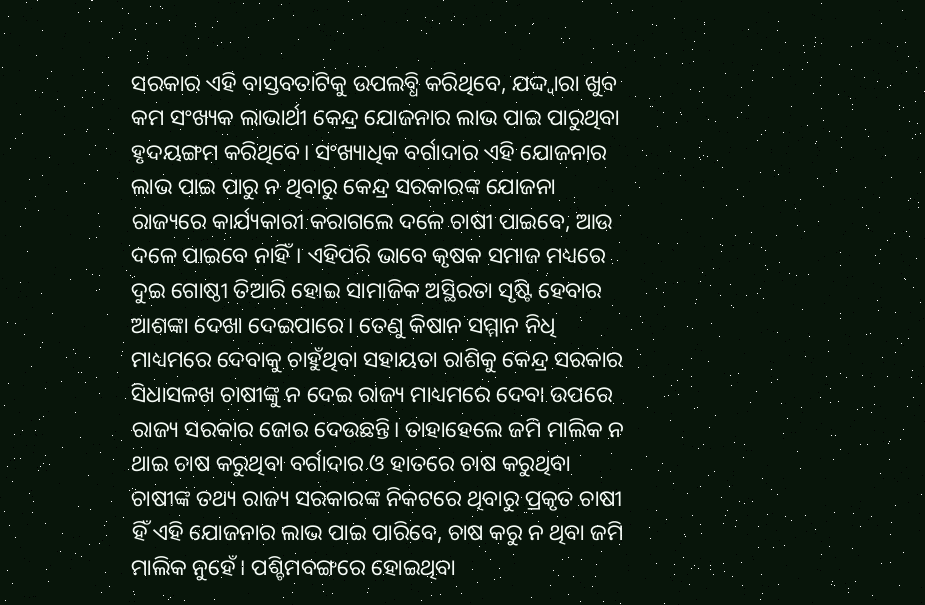ସରକାର ଏହି ବାସ୍ତବତାଟିକୁ ଉପଲବ୍ଧି କରିଥିବେ, ଯଦ୍ଦ୍ୱାରା ଖୁବ କମ ସଂଖ୍ୟକ ଲାଭାର୍ଥୀ କେନ୍ଦ୍ର ଯୋଜନାର ଲାଭ ପାଇ ପାରୁଥିବା ହୃଦୟଙ୍ଗମ କରିଥିବେ। ସଂଖ୍ୟାଧିକ ବର୍ଗାଦାର ଏହି ଯୋଜନାର ଲାଭ ପାଇ ପାରୁ ନ ଥିବାରୁ କେନ୍ଦ୍ର ସରକାରଙ୍କ ଯୋଜନା ରାଜ୍ୟରେ କାର୍ଯ୍ୟକାରୀ କରାଗଲେ ଦଳେ ଚାଷୀ ପାଇବେ, ଆଉ ଦଳେ ପାଇବେ ନାହିଁ। ଏହିପରି ଭାବେ କୃଷକ ସମାଜ ମଧ୍ୟରେ ଦୁଇ ଗୋଷ୍ଠୀ ତିଆରି ହୋଇ ସାମାଜିକ ଅସ୍ଥିରତା ସୃଷ୍ଟି ହେବାର ଆଶଙ୍କା ଦେଖା ଦେଇପାରେ। ତେଣୁ କିଷାନ ସମ୍ମାନ ନିଧି ମାଧ୍ୟମରେ ଦେବାକୁ ଚାହୁଁଥିବା ସହାୟତା ରାଶିକୁ କେନ୍ଦ୍ର ସରକାର ସିଧାସଳଖ ଚାଷୀଙ୍କୁ ନ ଦେଇ ରାଜ୍ୟ ମାଧ୍ୟମରେ ଦେବା ଉପରେ ରାଜ୍ୟ ସରକାର ଜୋର ଦେଉଛନ୍ତି। ତାହାହେଲେ ଜମି ମାଲିକ ନ ଥାଇ ଚାଷ କରୁଥିବା ବର୍ଗାଦାର ଓ ହାତରେ ଚାଷ କରୁଥିବା ଚାଷୀଙ୍କ ତଥ୍ୟ ରାଜ୍ୟ ସରକାରଙ୍କ ନିକଟରେ ଥିବାରୁ ପ୍ରକୃତ ଚାଷୀ ହିଁ ଏହି ଯୋଜନାର ଲାଭ ପାଇ ପାରିବେ, ଚାଷ କରୁ ନ ଥିବା ଜମି ମାଲିକ ନୁହେଁ। ପଶ୍ଚିମବଙ୍ଗରେ ହୋଇଥିବା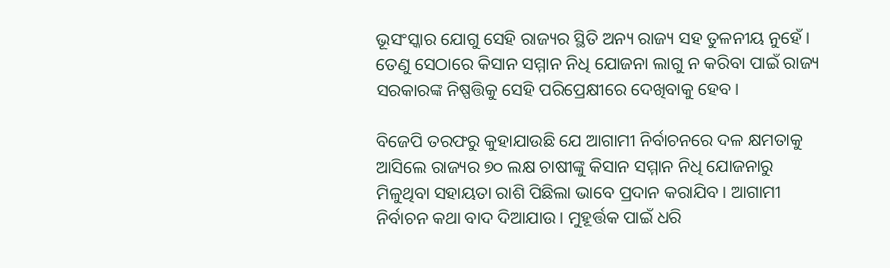ଭୂସଂସ୍କାର ଯୋଗୁ ସେହି ରାଜ୍ୟର ସ୍ଥିତି ଅନ୍ୟ ରାଜ୍ୟ ସହ ତୁଳନୀୟ ନୁହେଁ। ତେଣୁ ସେଠାରେ କିସାନ ସମ୍ମାନ ନିଧି ଯୋଜନା ଲାଗୁ ନ କରିବା ପାଇଁ ରାଜ୍ୟ ସରକାରଙ୍କ ନିଷ୍ପତ୍ତିକୁ ସେହି ପରିପ୍ରେକ୍ଷୀରେ ଦେଖିବାକୁ ହେବ।

ବିଜେପି ତରଫରୁ କୁହାଯାଉଛି ଯେ ଆଗାମୀ ନିର୍ବାଚନରେ ଦଳ କ୍ଷମତାକୁ ଆସିଲେ ରାଜ୍ୟର ୭୦ ଲକ୍ଷ ଚାଷୀଙ୍କୁ କିସାନ ସମ୍ମାନ ନିଧି ଯୋଜନାରୁ ମିଳୁଥିବା ସହାୟତା ରାଶି ପିଛିଲା ଭାବେ ପ୍ରଦାନ କରାଯିବ। ଆଗାମୀ ନିର୍ବାଚନ କଥା ବାଦ ଦିଆଯାଉ। ମୁହୂର୍ତ୍ତକ ପାଇଁ ଧରି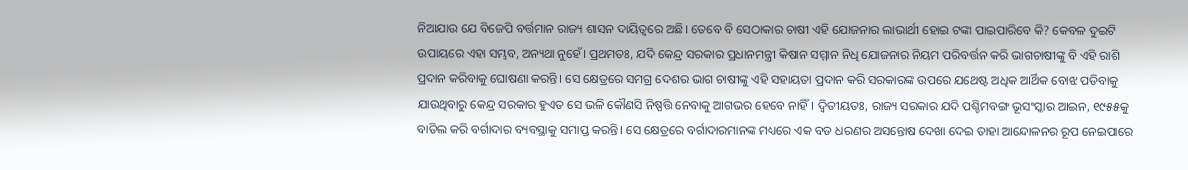ନିଆଯାଉ ଯେ ବିଜେପି ବର୍ତ୍ତମାନ ରାଜ୍ୟ ଶାସନ ଦାୟିତ୍ୱରେ ଅଛି। ତେବେ ବି ସେଠାକାର ଚାଷୀ ଏହି ଯୋଜନାର ଲାଭାର୍ଥୀ ହୋଇ ଟଙ୍କା ପାଇପାରିବେ କି? କେବଳ ଦୁଇଟି ଉପାୟରେ ଏହା ସମ୍ଭବ, ଅନ୍ୟଥା ନୁହେଁ। ପ୍ରଥମତଃ, ଯଦି କେନ୍ଦ୍ର ସରକାର ପ୍ରଧାନମନ୍ତ୍ରୀ କିଷାନ ସମ୍ମାନ ନିଧି ଯୋଜନାର ନିୟମ ପରିବର୍ତ୍ତନ କରି ଭାଗଚାଷୀଙ୍କୁ ବି ଏହି ରାଶି ପ୍ରଦାନ କରିବାକୁ ଘୋଷଣା କରନ୍ତି। ସେ କ୍ଷେତ୍ରରେ ସମଗ୍ର ଦେଶର ଭାଗ ଚାଷୀଙ୍କୁ ଏହି ସହାୟତା ପ୍ରଦାନ କରି ସରକାରଙ୍କ ଉପରେ ଯଥେଷ୍ଟ ଅଧିକ ଆର୍ଥିକ ବୋଝ ପଡିବାକୁ ଯାଉଥିବାରୁ କେନ୍ଦ୍ର ସରକାର ହୁଏତ ସେ ଭଳି କୌଣସି ନିଷ୍ପତ୍ତି ନେବାକୁ ଆଗଭର ହେବେ ନାହିଁ। ଦ୍ୱିତୀୟତଃ, ରାଜ୍ୟ ସରକାର ଯଦି ପଶ୍ଚିମବଙ୍ଗ ଭୂସଂସ୍କାର ଆଇନ, ୧୯୫୫କୁ ବାତିଲ କରି ବର୍ଗାଦାର ବ୍ୟବସ୍ଥାକୁ ସମାପ୍ତ କରନ୍ତି। ସେ କ୍ଷେତ୍ରରେ ବର୍ଗାଦାରମାନଙ୍କ ମଧ୍ୟରେ ଏକ ବଡ ଧରଣର ଅସନ୍ତୋଷ ଦେଖା ଦେଇ ତାହା ଆନ୍ଦୋଳନର ରୂପ ନେଇପାରେ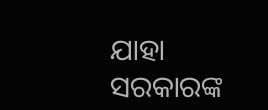ଯାହା ସରକାରଙ୍କ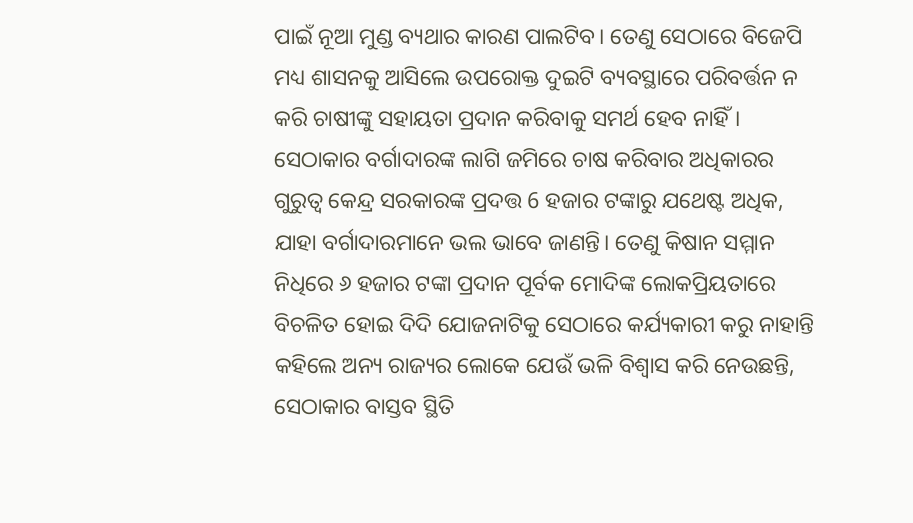ପାଇଁ ନୂଆ ମୁଣ୍ଡ ବ୍ୟଥାର କାରଣ ପାଲଟିବ। ତେଣୁ ସେଠାରେ ବିଜେପି ମଧ୍ୟ ଶାସନକୁ ଆସିଲେ ଉପରୋକ୍ତ ଦୁଇଟି ବ୍ୟବସ୍ଥାରେ ପରିବର୍ତ୍ତନ ନ କରି ଚାଷୀଙ୍କୁ ସହାୟତା ପ୍ରଦାନ କରିବାକୁ ସମର୍ଥ ହେବ ନାହିଁ। ସେଠାକାର ବର୍ଗାଦାରଙ୍କ ଲାଗି ଜମିରେ ଚାଷ କରିବାର ଅଧିକାରର ଗୁରୁତ୍ୱ କେନ୍ଦ୍ର ସରକାରଙ୍କ ପ୍ରଦତ୍ତ 6 ହଜାର ଟଙ୍କାରୁ ଯଥେଷ୍ଟ ଅଧିକ, ଯାହା ବର୍ଗାଦାରମାନେ ଭଲ ଭାବେ ଜାଣନ୍ତି। ତେଣୁ କିଷାନ ସମ୍ମାନ ନିଧିରେ ୬ ହଜାର ଟଙ୍କା ପ୍ରଦାନ ପୂର୍ବକ ମୋଦିଙ୍କ ଲୋକପ୍ରିୟତାରେ ବିଚଳିତ ହୋଇ ଦିଦି ଯୋଜନାଟିକୁ ସେଠାରେ କର୍ଯ୍ୟକାରୀ କରୁ ନାହାନ୍ତି କହିଲେ ଅନ୍ୟ ରାଜ୍ୟର ଲୋକେ ଯେଉଁ ଭଳି ବିଶ୍ୱାସ କରି ନେଉଛନ୍ତି, ସେଠାକାର ବାସ୍ତବ ସ୍ଥିତି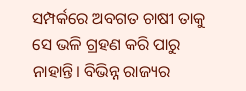ସମ୍ପର୍କରେ ଅବଗତ ଚାଷୀ ତାକୁ ସେ ଭଳି ଗ୍ରହଣ କରି ପାରୁ ନାହାନ୍ତି। ବିଭିନ୍ନ ରାଜ୍ୟର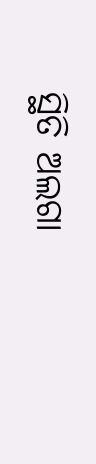ସ୍ଥିତି ଅଲଗା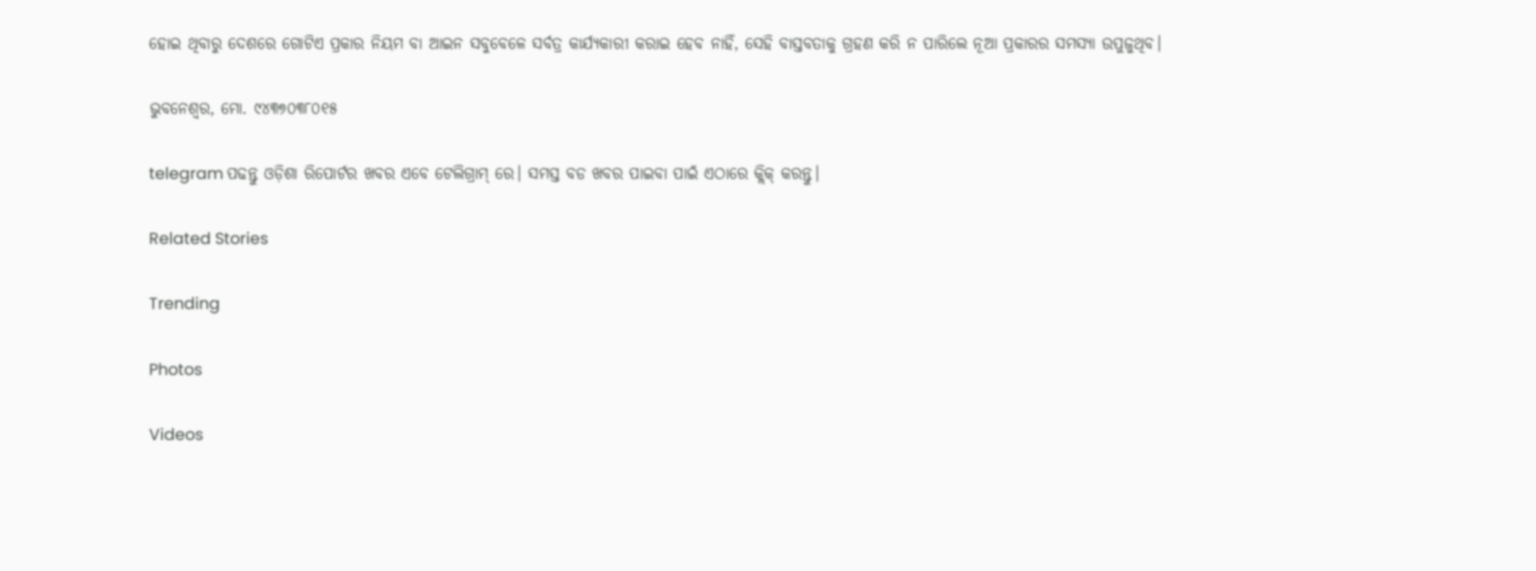ହୋଇ ଥିବାରୁ ଦେଶରେ ଗୋଟିଏ ପ୍ରକାର ନିୟମ ବା ଆଇନ ସବୁବେଳେ ସର୍ବତ୍ର କାର୍ଯ୍ୟକାରୀ କରାଇ ହେବ ନାହିଁ, ସେହି ବାସ୍ତବତାକୁ ଗ୍ରହଣ କରି ନ ପାରିଲେ ନୂଆ ପ୍ରକାରର ସମସ୍ୟା ଉପୁଜୁଥିବ।

ଭୁବନେଶ୍ଵର, ମୋ. ୯୪୩୭୦୩୮୦୧୫

telegram ପଢନ୍ତୁ ଓଡ଼ିଶା ରିପୋର୍ଟର ଖବର ଏବେ ଟେଲିଗ୍ରାମ୍ ରେ। ସମସ୍ତ ବଡ ଖବର ପାଇବା ପାଇଁ ଏଠାରେ କ୍ଲିକ୍ କରନ୍ତୁ।

Related Stories

Trending

Photos

Videos